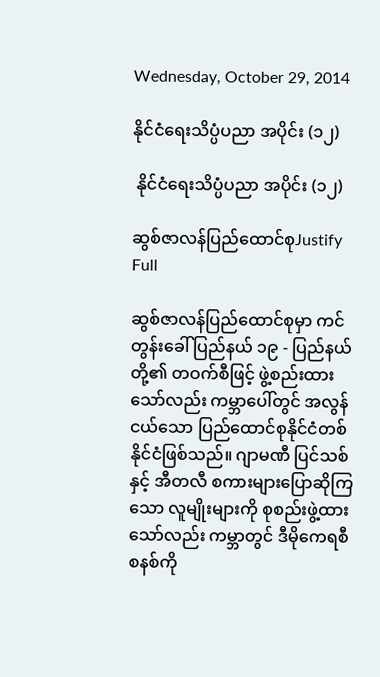Wednesday, October 29, 2014

နိုင်ငံရေးသိပ္ပံပညာ အပိုင်း (၁၂)

 နိုင်ငံရေးသိပ္ပံပညာ အပိုင်း (၁၂)

ဆွစ်ဇာလန်ပြည်ထောင်စုJustify Full

ဆွစ်ဇာလန်ပြည်ထောင်စုမှာ ကင်တွန်းခေါ် ပြည်နယ် ၁၉ - ပြည်နယ်တို့၏ တဝက်စီဖြင့် ဖွဲ့စည်းထားသော်လည်း ကမ္ဘာပေါ်တွင် အလွန်ငယ်သော ပြည်ထောင်စုနိုင်ငံတစ်နိုင်ငံဖြစ်သည်။ ဂျာမဏီ ပြင်သစ်နှင့် အီတလီ စကားများပြောဆိုကြသော လူမျိုးများကို စုစည်းဖွဲ့ထားသော်လည်း ကမ္ဘာတွင် ဒီမိုကေရစီစနစ်ကို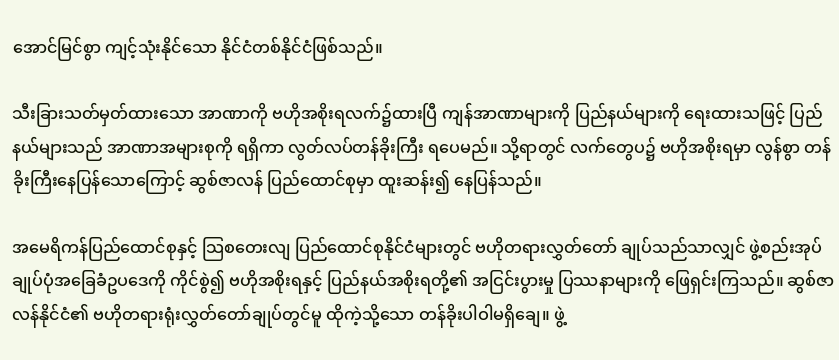အောင်မြင်စွာ ကျင့်သုံးနိုင်သော နိုင်ငံတစ်နိုင်ငံဖြစ်သည်။

သီးခြားသတ်မှတ်ထားသော အာဏာကို ဗဟိုအစိုးရလက်၌ထားပြီ ကျန်အာဏာများကို ပြည်နယ်များကို ရေးထားသဖြင့် ပြည်နယ်များသည် အာဏာအများစုကို ရရှိကာ လွတ်လပ်တန်ခိုးကြီး ရပေမည်။ သို့ရာတွင် လက်တွေပ၌ ဗဟိုအစိုးရမှာ လွန်စွာ တန်ခိုးကြီးနေပြန်သောကြောင့် ဆွစ်ဇာလန် ပြည်ထောင်စုမှာ ထူးဆန်း၍ နေပြန်သည်။

အမေရိကန်ပြည်ထောင်စုနှင့် သြစတေးလျ ပြည်ထောင်စုနိုင်ငံများတွင် ဗဟိုတရားလွှတ်တော် ချုပ်သည်သာလျှင် ဖွဲ့စည်းအုပ်ချုပ်ပုံအခြေခံဥပဒေကို ကိုင်စွဲ၍ ဗဟိုအစိုးရနှင့် ပြည်နယ်အစိုးရတို့၏ အငြင်းပွားမှု ပြဿနာများကို ဖြေရှင်းကြသည်။ ဆွစ်ဇာလန်နိုင်ငံ၏ ဗဟိုတရားရုံးလွှတ်တော်ချုပ်တွင်မူ ထိုကဲ့သို့သော တန်ခိုးပါဝါမရှိချေ။ ဖွဲ့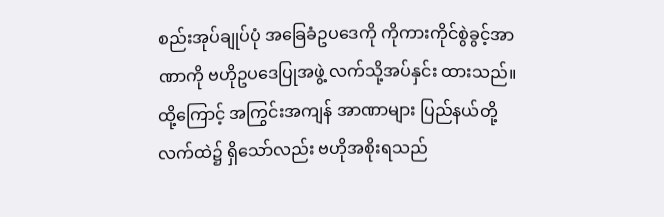စည်းအုပ်ချုပ်ပုံ အခြေခံဥပဒေကို ကိုကားကိုင်စွဲခွင့်အာဏာကို ဗဟိုဥပဒေပြုအဖွဲ့ လက်သို့အပ်နှင်း ထားသည်။ ထို့ကြောင့် အကြွင်းအကျန် အာဏာများ ပြည်နယ်တို့ လက်ထဲ၌ ရှိသော်လည်း ဗဟိုအစိုးရသည်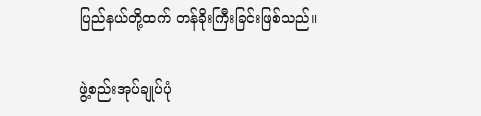ပြည်နယ်တို့ထက် တန်ခိုးကြီးခြင်းဖြစ်သည်။

ဖွဲ့စည်းအုပ်ချုပ်ပုံ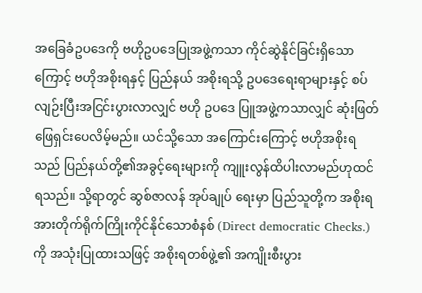အခြေခံဥပဒေကို ဗဟိုဥပဒေပြုအဖွဲ့ကသာ ကိုင်ဆွဲနိုင်ခြင်းရှိသောကြောင့် ဗဟိုအစိုးရနှင့် ပြည်နယ် အစိုးရသို့ ဥပဒေရေးရာများနှင့် စပ်လျဉ်းပြီးအငြင်းပွားလာလျှင် ဗဟို ဥပဒေ ပြူအဖွဲ့ကသာလျှင် ဆုံးဖြတ်ဖြေရှင်းပေလိမ့်မည်။ ယင်သို့သော အကြောင်းကြောင့် ဗဟိုအစိုးရသည် ပြည်နယ်တို့၏အခွင့်ရေးများကို ကျူးလွန်ထိပါးလာမည်ဟုထင်ရသည်။ သို့ရာတွင် ဆွစ်ဇာလန် အုပ်ချုပ် ရေးမှာ ပြည်သူတို့က အစိုးရအားတိုက်ရိုက်ကြိုးကိုင်နိုင်သောစံနစ် (Direct democratic Checks.) ကို အသုံးပြုထားသဖြင့် အစိုးရတစ်ဖွဲ့၏ အကျိုးစီးပွား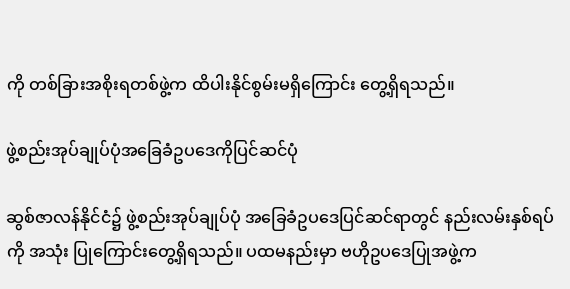ကို တစ်ခြားအစိုးရတစ်ဖွဲ့က ထိပါးနိုင်စွမ်းမရှိကြောင်း တွေ့ရှိရသည်။

ဖွဲ့စည်းအုပ်ချုပ်ပုံအခြေခံဥပဒေကိုပြင်ဆင်ပုံ

ဆွစ်ဇာလန်နိုင်ငံ၌ ဖွဲ့စည်းအုပ်ချုပ်ပုံ အခြေခံဥပဒေပြင်ဆင်ရာတွင် နည်းလမ်းနှစ်ရပ်ကို အသုံး ပြုကြောင်းတွေ့ရှိရသည်။ ပထမနည်းမှာ ဗဟိုဥပဒေပြုအဖွဲ့က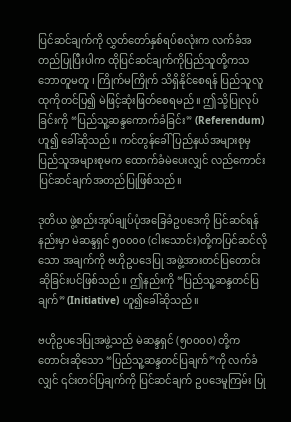ပြင်ဆင်ချက်ကို လွှတ်တော်နှစ်ရပ်စလုံးက လက်ခံအတည်ပြုပြီးပါက ထိုပြင်ဆင်ချက်ကိုပြည်သူတို့ကသဘောတူမတူ ၊ ကြိုက်မကြိုက် သိရှိနိုင်စေရန် ပြည်သူလူထုကိုတင်ပြ၍ မဲဖြင့်ဆုံးဖြတ်စေရမည်။ ဤသို့ပြုလုပ်ခြင်းကို “ပြည်သူ့ဆန္ဒကောက်ခံခြင်း” (Referendum) ဟူ၍ ခေါ်ဆိုသည်။ ကင်တွန်ခေါ် ပြည်နယ်အများစုမှ ပြည်သူအများစုမက ထောက်ခံမဲပေးလျှင် လည်ကောင်း ပြင်ဆင်ချက်အတည်ပြုဖြစ်သည်။

ဒုတိယ ဖွဲ့စည်းအုပ်ချုပ်ပုံအခြေခံဥပဒေကို ပြင်ဆင်ရန်နည်းမှာ မဲဆန္ဒရှင် ၅၀၀၀၀ (ငါးသောင်း)တို့ကပြင်ဆင်လိုသော အချက်ကို ဗဟိုဥပဒေပြု အဖွဲ့အားတင်ပြတောင်းဆိုခြင်းပင်ဖြစ်သည်။ ဤနည်းကို “ပြည်သူ့ဆန္ဒတင်ပြချက်” (Initiative) ဟူ၍ခေါ်ဆိုသည်။

ဗဟိုဥပဒေပြုအဖွဲ့သည် မဲဆန္ဒရှင် (၅၀၀၀၀) တို့ကတောင်းဆိုသော “ပြည်သူ့ဆန္ဒတင်ပြချက်”ကို လက်ခံလျှင် ၎င်းတင်ပြချက်ကို ပြင်ဆင်ချက် ဥပဒေမူကြမ်း ပြု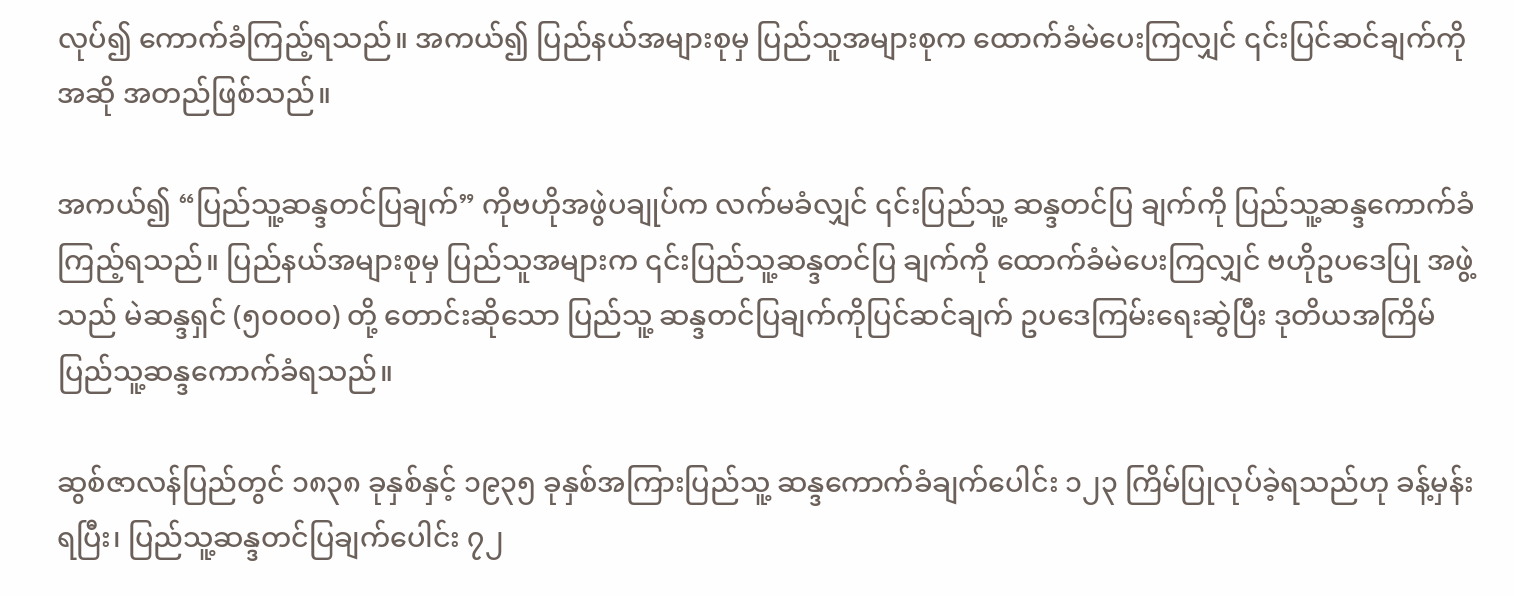လုပ်၍ ကောက်ခံကြည့်ရသည်။ အကယ်၍ ပြည်နယ်အများစုမှ ပြည်သူအများစုက ထောက်ခံမဲပေးကြလျှင် ၎င်းပြင်ဆင်ချက်ကို အဆို အတည်ဖြစ်သည်။

အကယ်၍ “ပြည်သူ့ဆန္ဒတင်ပြချက်” ကိုဗဟိုအဖွဲပချုပ်က လက်မခံလျှင် ၎င်းပြည်သူ့ ဆန္ဒတင်ပြ ချက်ကို ပြည်သူ့ဆန္ဒကောက်ခံကြည့်ရသည်။ ပြည်နယ်အများစုမှ ပြည်သူအများက ၎င်းပြည်သူ့ဆန္ဒတင်ပြ ချက်ကို ထောက်ခံမဲပေးကြလျှင် ဗဟိုဥပဒေပြု အဖွဲ့သည် မဲဆန္ဒရှင် (၅၀၀၀၀) တို့ တောင်းဆိုသော ပြည်သူ့ ဆန္ဒတင်ပြချက်ကိုပြင်ဆင်ချက် ဥပဒေကြမ်းရေးဆွဲပြီး ဒုတိယအကြိမ် ပြည်သူ့ဆန္ဒကောက်ခံရသည်။

ဆွစ်ဇာလန်ပြည်တွင် ၁၈၃၈ ခုနှစ်နှင့် ၁၉၃၅ ခုနှစ်အကြားပြည်သူ့ ဆန္ဒကောက်ခံချက်ပေါင်း ၁၂၃ ကြိမ်ပြုလုပ်ခဲ့ရသည်ဟု ခန့်မှန်းရပြီး၊ ပြည်သူ့ဆန္ဒတင်ပြချက်ပေါင်း ၇၂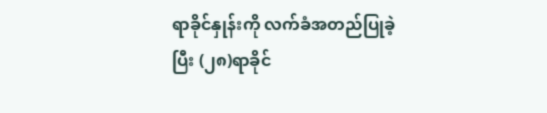ရာခိုင်နှုန်းကို လက်ခံအတည်ပြုခဲ့ပြီး (၂၈)ရာခိုင်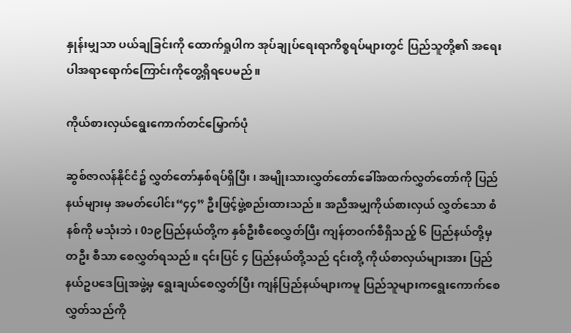နှုန်းမျှသာ ပယ်ချခြင်းကို ထောက်ရှုပါက အုပ်ချုပ်ရေးရာကိစ္စရပ်များတွင် ပြည်သူတို့၏ အရေးပါအရာရောက်ကြောင်းကိုတွေ့ရှိရပေမည်။

ကိုယ်စားလှယ်ရွေးကောက်တင်မြှောက်ပုံ

ဆွစ်ဇာလန်နိုင်ငံ၌ လွှတ်တော်နှစ်ရပ်ရှိပြီး၊ အမျိုးသားလွှတ်တော်ခေါ်အထက်လွှတ်တော်ကို ပြည်နယ်များမှ အမတ်ပေါင်း“၄၄” ဦးဖြင့်ဖွဲ့စည်းထားသည်။ အညီအမျှကိုယ်စားလှယ် လွှတ်သော စံနစ်ကို မသုံးဘဲ၊ 0၁၉ပြည်နယ်တို့က နှစ်ဦးစီစေလွှတ်ပြီး ကျန်တဝက်စီရှိသည့် ၆ ပြည်နယ်တို့မှ တဦး စီသာ စေလွှတ်ရသည်။ ၎င်းပြင် ၄ ပြည်နယ်တို့သည် ၎င်းတို့ ကိုယ်စာလှယ်များအား ပြည်နယ်ဥပဒေပြုအဖွဲ့မှ ရွေးချယ်စေလွှတ်ပြီး ကျန်ပြည်နယ်များကမူ ပြည်သူများကရွေးကောက်စေလွှတ်သည်ကို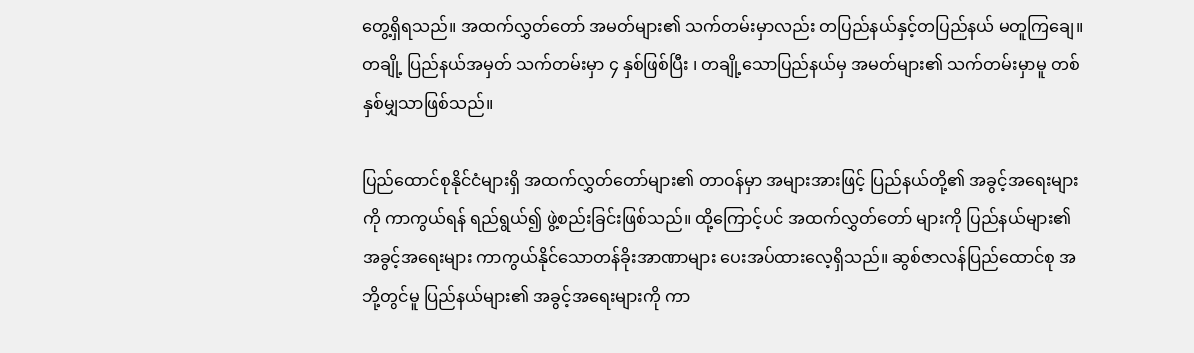တွေ့ရှိရသည်။ အထက်လွှတ်တော် အမတ်များ၏ သက်တမ်းမှာလည်း တပြည်နယ်နှင့်တပြည်နယ် မတူကြချေ။ တချို့ ပြည်နယ်အမှတ် သက်တမ်းမှာ ၄ နှစ်ဖြစ်ပြီး ၊ တချို့သောပြည်နယ်မှ အမတ်များ၏ သက်တမ်းမှာမူ တစ်နှစ်မျှသာဖြစ်သည်။

ပြည်ထောင်စုနိုင်ငံများရှိ အထက်လွှတ်တော်များ၏ တာဝန်မှာ အများအားဖြင့် ပြည်နယ်တို့၏ အခွင့်အရေးများကို ကာကွယ်ရန် ရည်ရွယ်၍ ဖွဲ့စည်းခြင်းဖြစ်သည်။ ထို့ကြောင့်ပင် အထက်လွှတ်တော် များကို ပြည်နယ်များ၏ အခွင့်အရေးများ ကာကွယ်နိုင်သောတန်ခိုးအာဏာများ ပေးအပ်ထားလေ့ရှိသည်။ ဆွစ်ဇာလန်ပြည်ထောင်စု အဘို့တွင်မူ ပြည်နယ်များ၏ အခွင့်အရေးများကို ကာ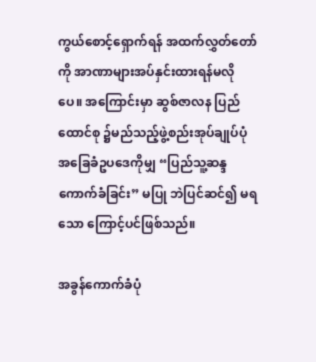ကွယ်စောင့်ရှောက်ရန် အထက်လွှတ်တော်ကို အာဏာများအပ်နှင်းထားရန်မလိုပေ။ အကြောင်းမှာ ဆွစ်ဇာလန ပြည်ထောင်စု ၌မည်သည့်ဖွဲ့စည်းအုပ်ချုပ်ပုံအခြေခံဥပဒေကိုမျှ “ပြည်သူ့ဆန္ဒကောက်ခံခြင်း” မပြု ဘဲပြင်ဆင်၍ မရသော ကြောင့်ပင်ဖြစ်သည်။

အခွန်ကောက်ခံပုံ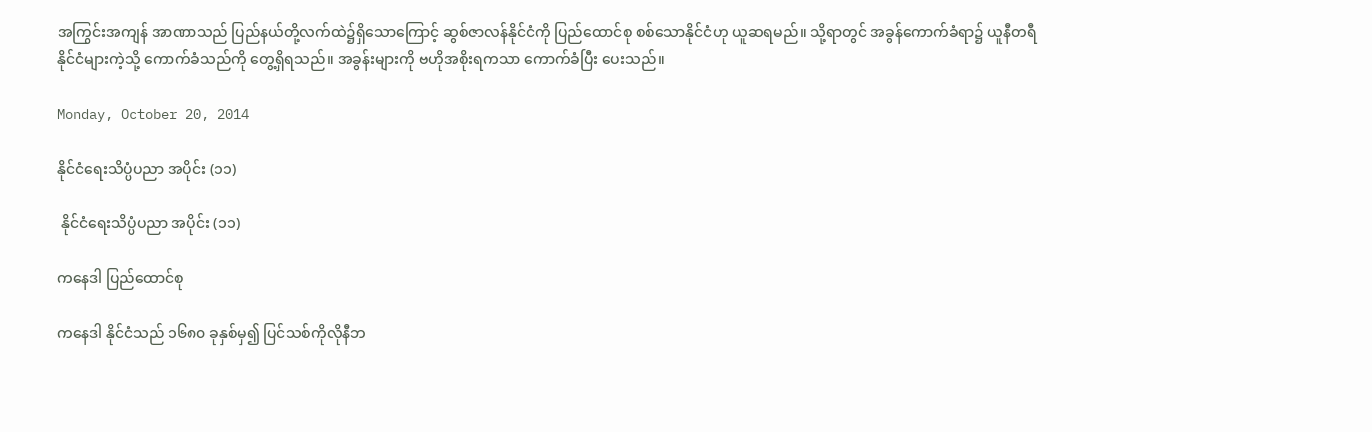အကြွင်းအကျန် အာဏာသည် ပြည်နယ်တို့လက်ထဲ၌ရှိသောကြောင့် ဆွစ်ဇာလန်နိုင်ငံကို ပြည်ထောင်စု စစ်သောနိုင်ငံဟု ယူဆရမည်။ သို့ရာတွင် အခွန်ကောက်ခံရာ၌ ယူနီတရီ နိုင်ငံများကဲ့သို့ ကောက်ခံသည်ကို တွေ့ရှိရသည်။ အခွန်းများကို ဗဟိုအစိုးရကသာ ကောက်ခံပြီး ပေးသည်။

Monday, October 20, 2014

နိုင်ငံရေးသိပ္ပံပညာ အပိုင်း (၁၁)

 နိုင်ငံရေးသိပ္ပံပညာ အပိုင်း (၁၁)

ကနေဒါ ပြည်ထောင်စု

ကနေဒါ နိုင်ငံသည် ၁၆၈၀ ခုနှစ်မှ၍ ပြင်သစ်ကိုလိုနီဘ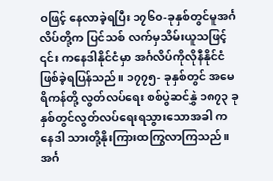ဝဖြင့် နေလာခဲ့ရပြီး ၁၇၆၀-ခုနှစ်တွင်မူအင်္ဂလိပ်တို့က ပြင်သစ် လက်မှသိမ်းယူသဖြင့် ၎င်း ကနေဒါနိုင်ငံမှာ အင်္ဂလိပ်ကိုလိုနီနိုင်ငံ ဖြစ်ခဲ့ရပြန်သည်။ ၁၇၇၅- ခုနှစ်တွင် အမေရိကန်တို့ လွတ်လပ်ရေး စစ်ပွဲဆင်နွှဲ ၁၈၇၃ ခုနှစ်တွင်လွတ်လပ်ရေးရသွားသောအခါ ကနေဒါ သားတို့နိုးကြားထကြွလာကြသည်။ အင်္ဂ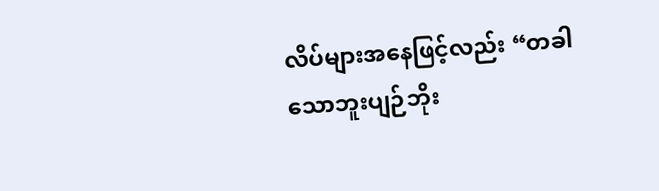လိပ်များအနေဖြင့်လည်း “တခါသောဘူးပျဉ်ဘိုး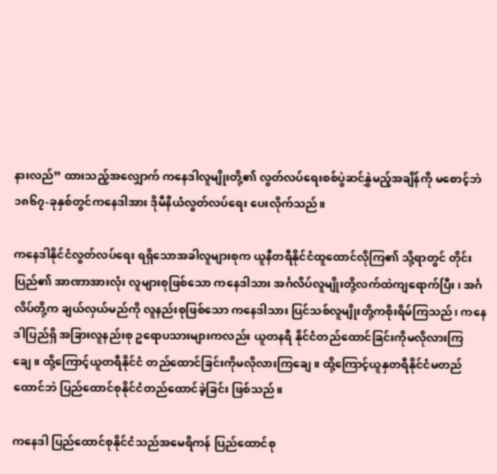နားလည်” ထားသည့်အလျှောက် ကနေဒါလူမျိုးတို့၏ လွတ်လပ်ရေးစစ်ပွဲဆင်နွှဲမည့်အချိန်ကို မစောင့်ဘဲ ၁၈၆၇-ခုနှစ်တွင်ကနေဒါအား ဒိုမီနီယံလွတ်လပ်ရေး ပေးလိုက်သည်။

ကနေဒါနိုင်ငံလွတ်လပ်ရေး ရရှိသောအခါလူများစုက ယူနီတရီနိုင်ငံထူထောင်လိုကြ၏ သို့ရာတွင် တိုင်းပြည်၏ အာဏာအားလုံး လူများစုဖြစ်သော ကနေဒါသား အင်္ဂလိပ်လူမျိုးတို့လက်ထဲကျရောက်ပြီး၊ အင်္ဂလိပ်တို့က ချယ်လှယ်မည်ကို လူနည်းစုဖြစ်သော ကနေဒါသား ပြင်သစ်လူမျိုးတို့ကစိုးရိမ်ကြသည်၊ ကနေဒါပြည်ရှိ အခြားလူနည်းစု ဥရောပသားများကလည်း ယူတနရီ နိုင်ငံတည်ထောင်ခြင်းကိုမလိုလားကြချေ။ ထို့ကြောင့်ယူတရီနိုင်ငံ တည်ထောင်ခြင်းကိုမလိုလားကြချေ။ ထို့ကြောင့်ယူနှတရီနိုင်ငံမတည်ထောင်ဘဲ ပြည်ထောင်စုနိုင်ငံတည်ထောင်ခဲ့ခြင်း ဖြစ်သည်။

ကနေဒါ ပြည်ထောင်စုနိုင်ငံသည်အမေရိကန် ပြည်ထောင်စု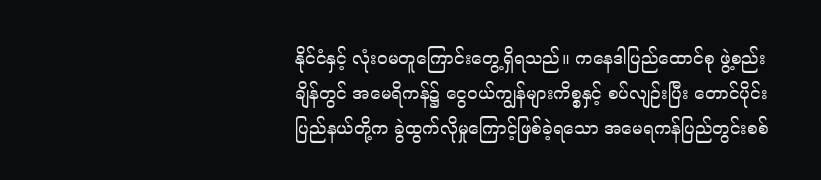နိုင်ငံနှင့် လုံးဝမတူကြောင်းတွေ့ရှိရသည်။ ကနေဒါပြည်ထောင်စု ဖွဲ့စည်းချိန်တွင် အမေရိကန်၌ ငွေဝယ်ကျွန်များကိစ္စနှင့် စပ်လျဉ်းပြီး တောင်ပိုင်းပြည်နယ်တို့က ခွဲထွက်လိုမှုကြောင့်ဖြစ်ခဲ့ရသော အမေရကန်ပြည်တွင်းစစ်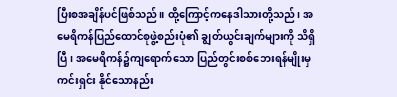ပြီးစအချိန်ပင်ဖြစ်သည်။ ထို့ကြောင့်ကနေဒါသားတို့သည်၊ အမေရိကန်ပြည်ထောင်စုဖွဲ့စည်းပုံ၏ ချွတ်ယွင်းချက်များကို သိရှိပြီ၊ အမေရိကန်၌ကျရောက်သော ပြည်တွင်းစစ်ဘေးရန်မျိုးမှကင်းရှင်း နိုင်သောနည်း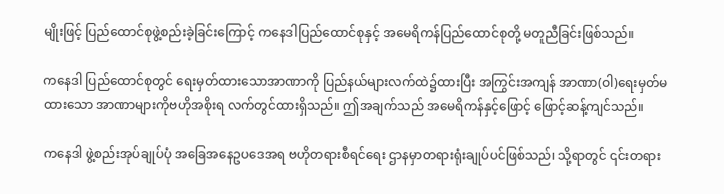မျိုးဖြင့် ပြည်ထောင်စုဖွဲ့စည်းခဲ့ခြင်းကြောင့် ကနေဒါပြည်ထောင်စုနှင့် အမေရိကန်ပြည်ထောင်စုတို့ မတူညီခြင်းဖြစ်သည်။

ကနေဒါ ပြည်ထောင်စုတွင် ရေးမှတ်ထားသောအာဏာကို ပြည်နယ်များလက်ထဲ၌ထားပြီး အကြွင်းအကျန် အာဏာ(ဝါ)ရေးမှတ်မထားသော အာဏာများကိုဗဟိုအစိုးရ လက်တွင်ထားရှိသည်။ ဤအချက်သည် အမေရိကန်နှင့်ဖြောင့် ဖြောင့်ဆန့်ကျင်သည်။

ကနေဒါ ဖွဲ့စည်းအုပ်ချုပ်ပုံ အခြေအနေဥပဒေအရ ဗဟိုတရားစီရင်ရေး ဌာနမှာတရားရုံးချုပ်ပင်ဖြစ်သည်၊ သို့ရာတွင် ၎င်းတရား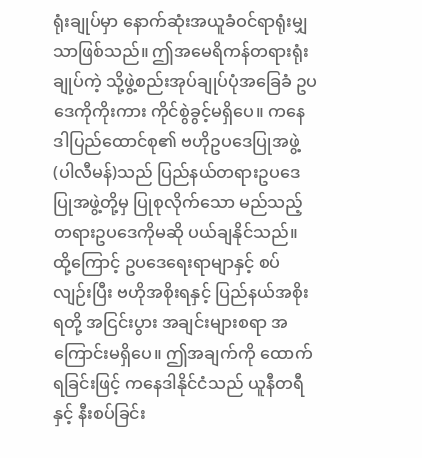ရုံးချုပ်မှာ နောက်ဆုံးအယူခံဝင်ရာရုံးမျှသာဖြစ်သည်။ ဤအမေရိကန်တရားရုံးချုပ်ကဲ့ သို့ဖွဲ့စည်းအုပ်ချုပ်ပုံအခြေခံ ဥပဒေကိုကိုးကား ကိုင်စွဲခွင့်မရှိပေ။ ကနေဒါပြည်ထောင်စု၏ ဗဟိုဥပဒေပြုအဖွဲ့ (ပါလီမန်)သည် ပြည်နယ်တရားဥပဒေပြုအဖွဲ့တို့မှ ပြုစုလိုက်သော မည်သည့် တရားဥပဒေကိုမဆို ပယ်ချနိုင်သည်။ ထို့ကြောင့် ဥပဒေရေးရာမျာနှင့် စပ်လျဉ်းပြီး ဗဟိုအစိုးရနှင့် ပြည်နယ်အစိုးရတို့ အငြင်းပွား အချင်းများစရာ အကြောင်းမရှိပေ။ ဤအချက်ကို ထောက်ရခြင်းဖြင့် ကနေဒါနိုင်ငံသည် ယူနီတရီနှင့် နီးစပ်ခြင်း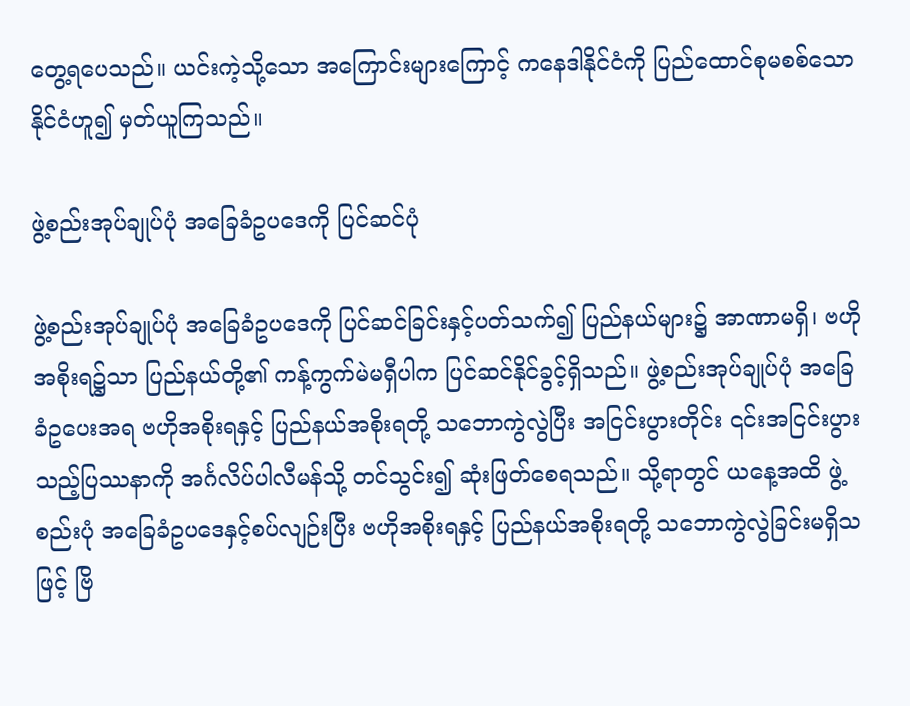တွေ့ရပေသည်။ ယင်းကဲ့သို့သော အကြောင်းများကြောင့် ကနေဒါနိုင်ငံကို ပြည်ထောင်စုမစစ်သော နိုင်ငံဟူ၍ မှတ်ယူကြသည်။

ဖွဲ့စည်းအုပ်ချုပ်ပုံ အခြေခံဥပဒေကို ပြင်ဆင်ပုံ

ဖွဲ့စည်းအုပ်ချုပ်ပုံ အခြေခံဥပဒေကို ပြင်ဆင်ခြင်းနှင့်ပတ်သက်၍ ပြည်နယ်များ၌ အာဏာမရှိ၊ ဗဟိုအစိုးရ၌သာ ပြည်နယ်တို့၏ ကန့်ကွက်မဲမရှီပါက ပြင်ဆင်နိုင်ခွင့်ရှိသည်။ ဖွဲ့စည်းအုပ်ချုပ်ပုံ အခြေခံဥပေးအရ ဗဟိုအစိုးရနှင့် ပြည်နယ်အစိုးရတို့ သဘောကွဲလွဲပြီး အငြင်းပွားတိုင်း ၎င်းအငြင်းပွားသည့်ပြဿနာကို အင်္ဂလိပ်ပါလီမန်သို့ တင်သွင်း၍ ဆုံးဖြတ်စေရသည်။ သို့ရာတွင် ယနေ့အထိ ဖွဲ့စည်းပုံ အခြေခံဥပဒေနှင့်စပ်လျဉ်းပြီး ဗဟိုအစိုးရနှင့် ပြည်နယ်အစိုးရတို့ သဘောကွဲလွဲခြင်းမရှိသဖြင့် ဗြိ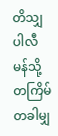တိသျှပါလီမန်သို့ တကြိမ်တခါမျှ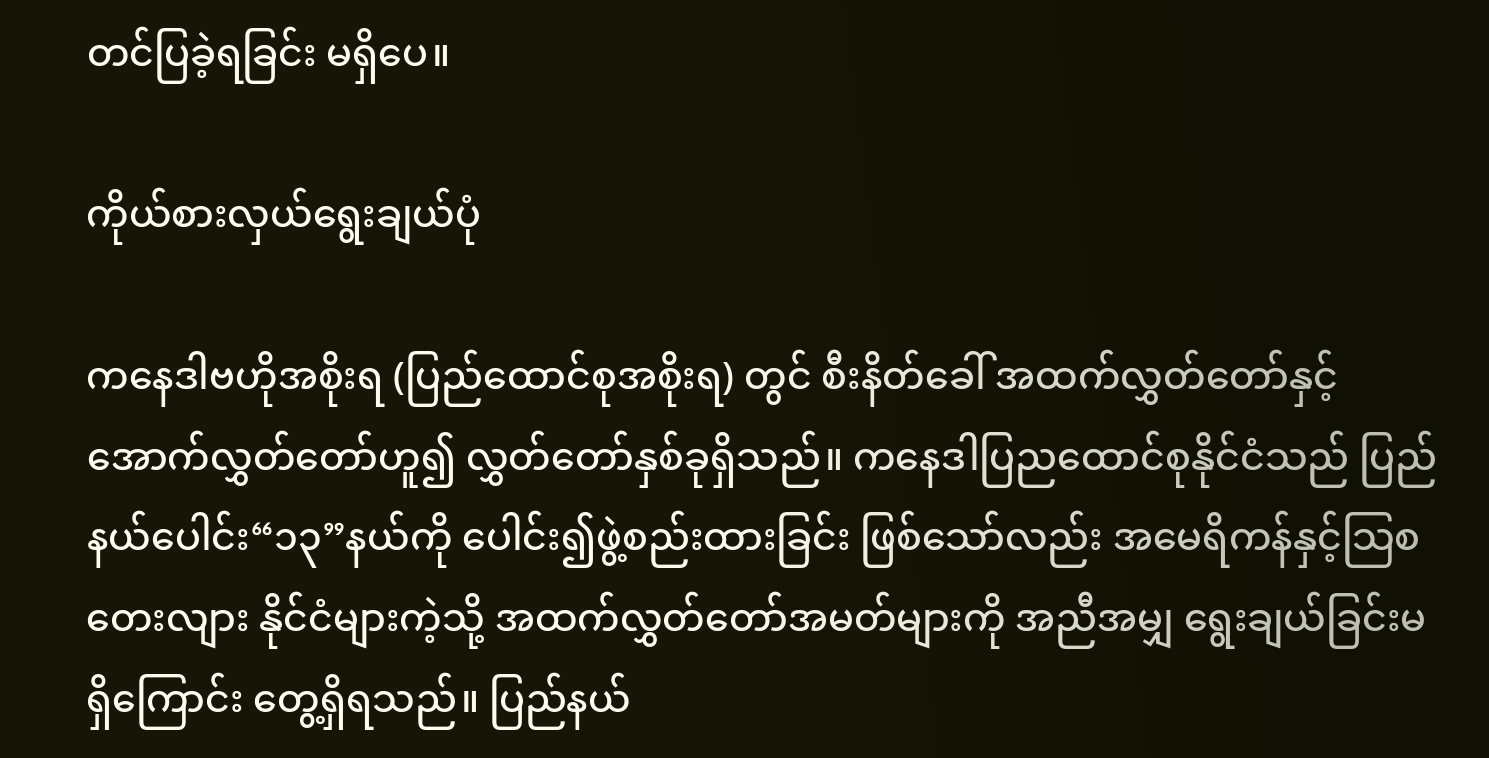တင်ပြခဲ့ရခြင်း မရှိပေ။

ကိုယ်စားလှယ်ရွေးချယ်ပုံ

ကနေဒါဗဟိုအစိုးရ (ပြည်ထောင်စုအစိုးရ) တွင် စီးနိတ်ခေါ် အထက်လွှတ်တော်နှင့် အောက်လွှတ်တော်ဟူ၍ လွှတ်တော်နှစ်ခုရှိသည်။ ကနေဒါပြညထောင်စုနိုင်ငံသည် ပြည်နယ်ပေါင်း“၁၃”နယ်ကို ပေါင်း၍ဖွဲ့စည်းထားခြင်း ဖြစ်သော်လည်း အမေရိကန်နှင့်သြစတေးလျား နိုင်ငံများကဲ့သို့ အထက်လွှတ်တော်အမတ်များကို အညီအမျှ ရွေးချယ်ခြင်းမရှိကြောင်း တွေ့ရှိရသည်။ ပြည်နယ်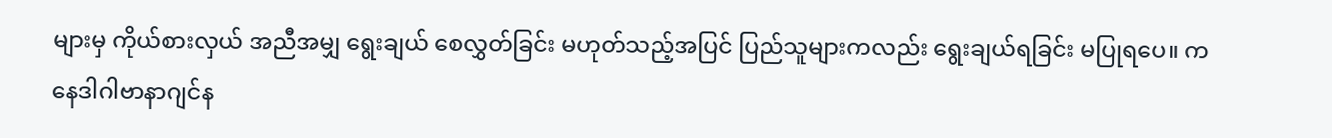များမှ ကိုယ်စားလှယ် အညီအမျှ ရွေးချယ် စေလွှတ်ခြင်း မဟုတ်သည့်အပြင် ပြည်သူများကလည်း ရွေးချယ်ရခြင်း မပြုရပေ။ ကနေဒါဂါဗာနာဂျင်န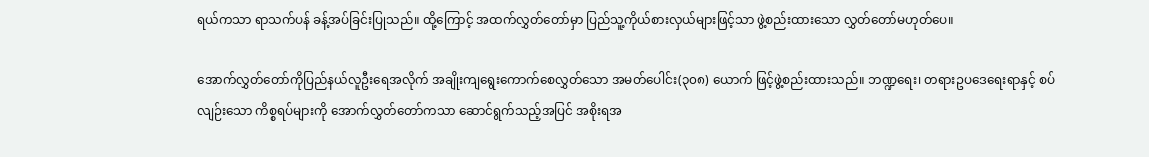ရယ်ကသာ ရာသက်ပန် ခန့်အပ်ခြင်းပြုသည်။ ထို့ကြောင့် အထက်လွှတ်တော်မှာ ပြည်သူ့ကိုယ်စားလှယ်များဖြင့်သာ ဖွဲ့စည်းထားသော လွှတ်တော်မဟုတ်ပေ။

အောက်လွှတ်တော်ကိုပြည်နယ်လူဦးရေအလိုက် အချိုးကျရွေးကောက်စေလွှတ်သော အမတ်ပေါင်း(၃၀၈) ယောက် ဖြင့်ဖွဲ့စည်းထားသည်။ ဘဏ္ဍရေး၊ တရားဥပဒေရေးရာနှင့် စပ်လျဉ်းသော ကိစ္စရပ်များကို အောက်လွှတ်တော်ကသာ ဆောင်ရွက်သည့်အပြင် အစိုးရအ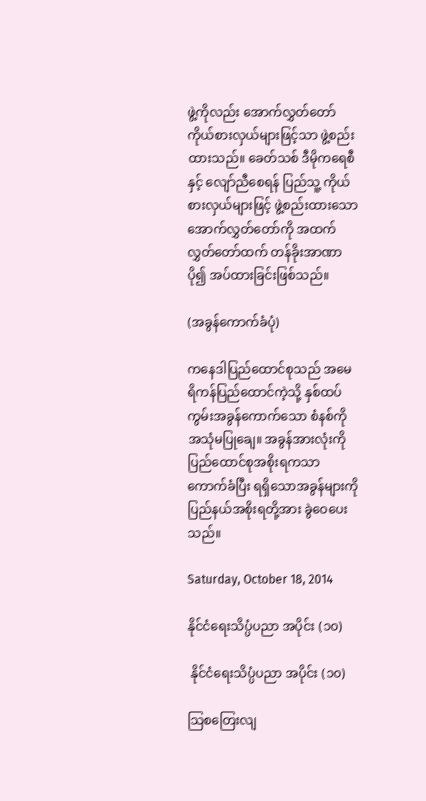ဖွဲ့ကိုလည်း အောက်လွှတ်တော် ကိုယ်စားလှယ်များဖြင့်သာ ဖွဲ့စည်းထားသည်။ ခေတ်သစ် ဒီမိုကရေစီနှင့် လျော်ညီစေရန် ပြည်သူ့ ကိုယ်စားလှယ်များဖြင့် ဖွဲ့စည်းထားသော အောက်လွှတ်တော်ကို အထက်လွှတ်တော်ထက် တန်ခိုးအာဏာပို၍ အပ်ထားခြင်းဖြစ်သည်။

(အခွန်ကောက်ခံပုံ)

ကနေဒါပြည်ထောင်စုသည် အမေရိကန်ပြည်ထောင်ကဲ့သို့ နှစ်ထပ်ကွမ်းအခွန်ကောက်သော စံနစ်ကို အသုံမပြုချေ။ အခွန်အားလုံးကို ပြည်ထောင်စုအစိုးရကသာ ကောက်ခံပြီး ရရှိသောအခွန်များကို ပြည်နယ်အစိုးရတို့အား ခွဲဝေပေးသည်။

Saturday, October 18, 2014

နိုင်ငံရေးသိပ္ပံပညာ အပိုင်း (၁၀)

 နိုင်ငံရေးသိပ္ပံပညာ အပိုင်း (၁၀)

သြစတြေးလျ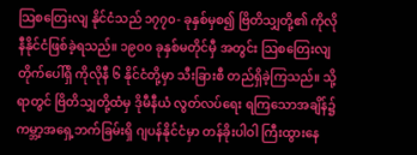သြစတြေးလျ နိုင်ငံသည် ၁၇၇၀- ခုနှစ်မှစ၍ ဗြိတိသျှတို့၏ ကိုလိုနီနိုင်ငံဖြစ်ခဲ့ရသည်။ ၁၉၀၀ ခုနှစ်မတိုင်မှီ အတွင်း သြစတြေးလျတိုက်ပေါ်ရှိ ကိုလိုနီ ၆ နိုင်ငံတို့မှာ သီးခြားစီ တည်ရှိခဲ့ကြသည်။ သို့ရာတွင် ဗြိတိသျှတို့ထံမှ ဒိုမီနီယံ လွတ်လပ်ရေး ရကြသောအချိန်၌ ကမ္ဘာ့အရှေ့ဘက်ခြမ်းရှိ ဂျပန်နိုင်ငံမှာ တန်ခိုးပါဝါ ကြီးထွားနေ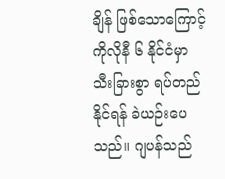ချိန် ဖြစ်သောကြောင့် ကိုလိုနီ ၆ နိုင်ငံမှာ သီးခြားစွာ ရပ်တည်နိုင်ရန် ခဲယဉ်းပေသည်။ ဂျပန်သည်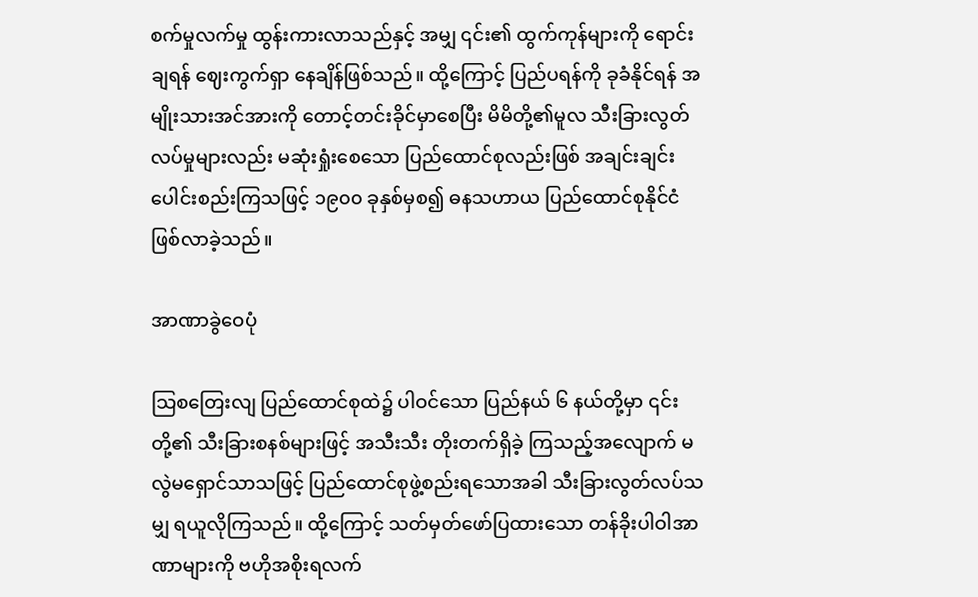စက်မှုလက်မှု ထွန်းကားလာသည်နှင့် အမျှ ၎င်း၏ ထွက်ကုန်များကို ရောင်းချရန် ဈေးကွက်ရှာ နေချိန်ဖြစ်သည်။ ထို့ကြောင့် ပြည်ပရန်ကို ခုခံနိုင်ရန် အမျိုးသားအင်အားကို တောင့်တင်းခိုင်မှာစေပြီး မိမိတို့၏မူလ သီးခြားလွတ်လပ်မှုများလည်း မဆုံးရှုံးစေသော ပြည်ထောင်စုလည်းဖြစ် အချင်းချင်းပေါင်းစည်းကြသဖြင့် ၁၉၀၀ ခုနှစ်မှစ၍ ဓနသဟာယ ပြည်ထောင်စုနိုင်ငံဖြစ်လာခဲ့သည်။

အာဏာခွဲဝေပုံ

သြစတြေးလျ ပြည်ထောင်စုထဲ၌ ပါဝင်သော ပြည်နယ် ၆ နယ်တို့မှာ ၎င်းတို့၏ သီးခြားစနစ်များဖြင့် အသီးသီး တိုးတက်ရှိခဲ့ ကြသည့်အလျောက် မလွဲမရှောင်သာသဖြင့် ပြည်ထောင်စုဖွဲ့စည်းရသောအခါ သီးခြားလွတ်လပ်သမျှ ရယူလိုကြသည်။ ထို့ကြောင့် သတ်မှတ်ဖော်ပြထားသော တန်ခိုးပါဝါအာဏာများကို ဗဟိုအစိုးရလက်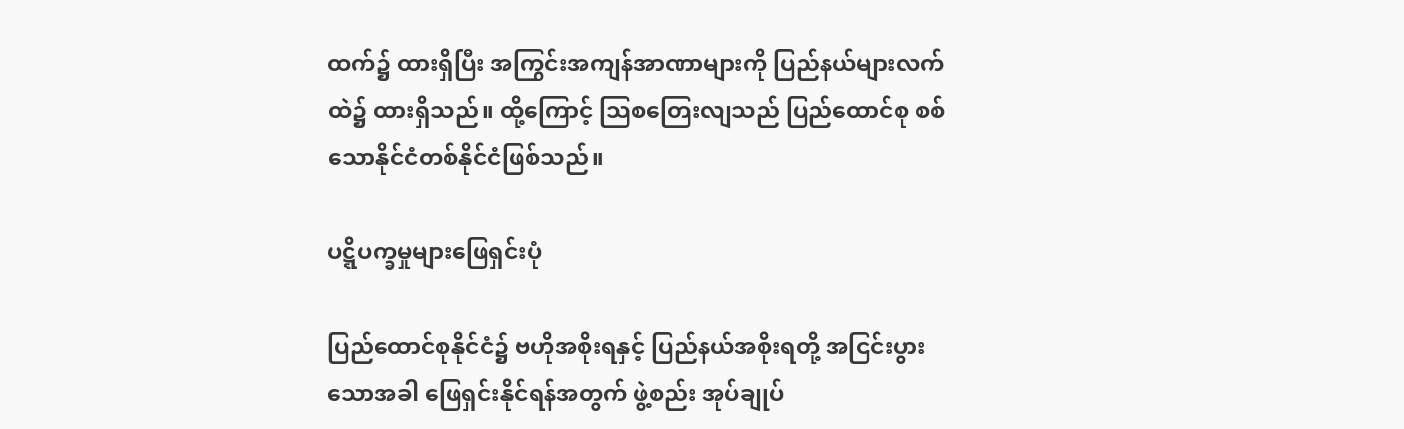ထက်၌ ထားရှိပြီး အကြွင်းအကျန်အာဏာများကို ပြည်နယ်များလက်ထဲ၌ ထားရှိသည်။ ထို့ကြောင့် သြစတြေးလျသည် ပြည်ထောင်စု စစ်သောနိုင်ငံတစ်နိုင်ငံဖြစ်သည်။

ပဋ္ဋိပက္ခမှုများဖြေရှင်းပုံ

ပြည်ထောင်စုနိုင်ငံ၌ ဗဟိုအစိုးရနှင့် ပြည်နယ်အစိုးရတို့ အငြင်းပွားသောအခါ ဖြေရှင်းနိုင်ရန်အတွက် ဖွဲ့စည်း အုပ်ချုပ်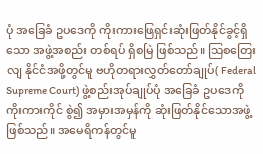ပုံ အခြေခံ ဥပဒေကို ကိုးကားဖြေရှင်းဆုံးဖြတ်နိုင်ခွင့်ရှိသော အဖွဲ့အစည်း တစ်ရပ် ရှိစမြဲ ဖြစ်သည်။ သြစတြေးလျ နိုင်ငံအဖို့တွင်မူ ဗဟိုတရားလွှတ်တော်ချုပ်( Federal Supreme Court) ဖွဲ့စည်းအုပ်ချုပ်ပုံ အခြေခံ ဥပဒေကို ကိုးကားကိုင် စွဲ၍ အမှားအမှန်ကို ဆုံးဖြတ်နိုင်သောအဖွဲ့ဖြစ်သည်။ အမေရိကန်တွင်မူ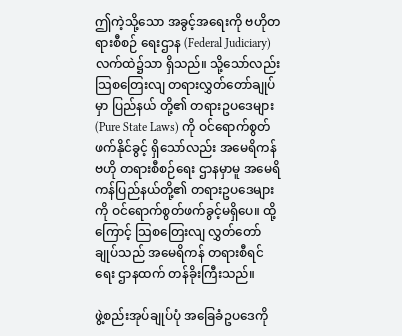ဤကဲ့သို့သော အခွင့်အရေးကို ဗဟိုတရားစီစဉ် ရေးဌာန (Federal Judiciary) လက်ထဲ၌သာ ရှိသည်။ သို့သော်လည်း သြစတြေးလျ တရားလွှတ်တော်ချုပ်မှာ ပြည်နယ် တို့၏ တရားဥပဒေများ (Pure State Laws) ကို ဝင်ရောက်စွတ်ဖက်နိုင်ခွင့် ရှိသော်လည်း အမေရိကန်ဗဟို တရားစီစဉ်ရေး ဌာနမှာမူ အမေရိကန်ပြည်နယ်တို့၏ တရားဥပဒေများကို ဝင်ရောက်စွတ်ဖက်ခွင့်မရှိပေ။ ထို့ကြောင့် သြစတြေးလျ လွှတ်တော်ချုပ်သည် အမေရိကန် တရားစီရင်ရေး ဌာနထက် တန်ခိုးကြီးသည်။

ဖွဲ့စည်းအုပ်ချုပ်ပုံ အခြေခံဥပဒေကို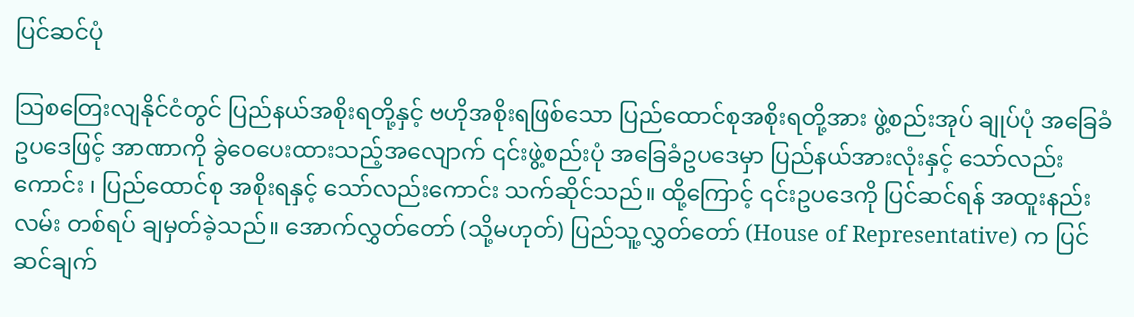ပြင်ဆင်ပုံ

သြစတြေးလျနိုင်ငံတွင် ပြည်နယ်အစိုးရတို့နှင့် ဗဟိုအစိုးရဖြစ်သော ပြည်ထောင်စုအစိုးရတို့အား ဖွဲ့စည်းအုပ် ချုပ်ပုံ အခြေခံဥပဒေဖြင့် အာဏာကို ခွဲဝေပေးထားသည့်အလျောက် ၎င်းဖွဲ့စည်းပုံ အခြေခံဥပဒေမှာ ပြည်နယ်အားလုံးနှင့် သော်လည်းကောင်း ၊ ပြည်ထောင်စု အစိုးရနှင့် သော်လည်းကောင်း သက်ဆိုင်သည်။ ထို့ကြောင့် ၎င်းဥပဒေကို ပြင်ဆင်ရန် အထူးနည်းလမ်း တစ်ရပ် ချမှတ်ခဲ့သည်။ အောက်လွှတ်တော် (သို့မဟုတ်) ပြည်သူ့လွှတ်တော် (House of Representative) က ပြင်ဆင်ချက်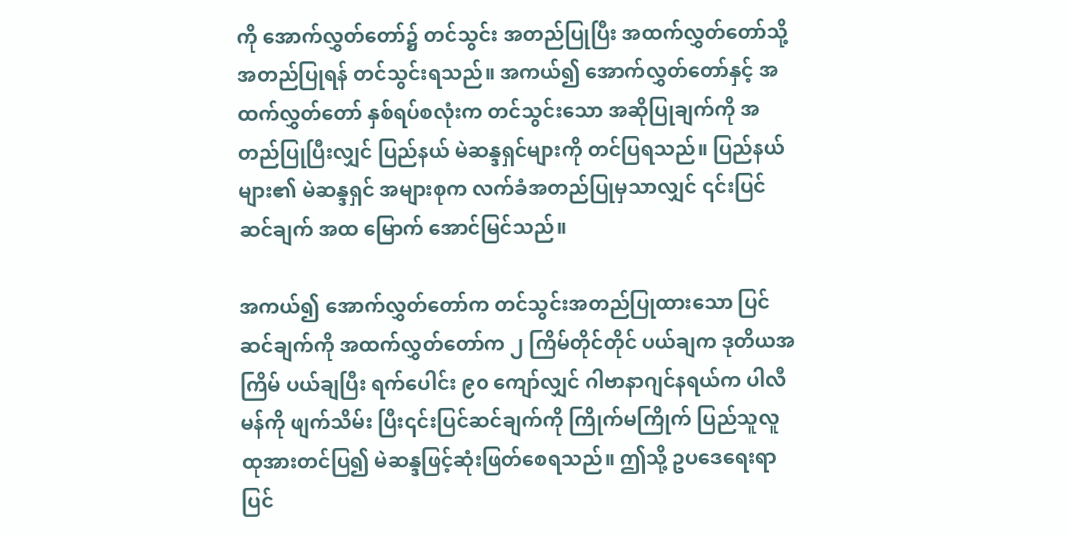ကို အောက်လွှတ်တော်၌ တင်သွင်း အတည်ပြုပြီး အထက်လွှတ်တော်သို့ အတည်ပြုရန် တင်သွင်းရသည်။ အကယ်၍ အောက်လွှတ်တော်နှင့် အထက်လွှတ်တော် နှစ်ရပ်စလုံးက တင်သွင်းသော အဆိုပြုချက်ကို အတည်ပြုပြီးလျှင် ပြည်နယ် မဲဆန္ဒရှင်များကို တင်ပြရသည်။ ပြည်နယ်များ၏ မဲဆန္ဒရှင် အများစုက လက်ခံအတည်ပြုမှသာလျှင် ၎င်းပြင်ဆင်ချက် အထ မြောက် အောင်မြင်သည်။

အကယ်၍ အောက်လွှတ်တော်က တင်သွင်းအတည်ပြုထားသော ပြင်ဆင်ချက်ကို အထက်လွှတ်တော်က ၂ ကြိမ်တိုင်တိုင် ပယ်ချက ဒုတိယအကြိမ် ပယ်ချပြီး ရက်ပေါင်း ၉၀ ကျော်လျှင် ဂါဗာနာဂျင်နရယ်က ပါလီမန်ကို ဖျက်သိမ်း ပြီး၎င်းပြင်ဆင်ချက်ကို ကြိုက်မကြိုက် ပြည်သူလူထုအားတင်ပြ၍ မဲဆန္ဒဖြင့်ဆုံးဖြတ်စေရသည်။ ဤသို့ ဥပဒေရေးရာ ပြင်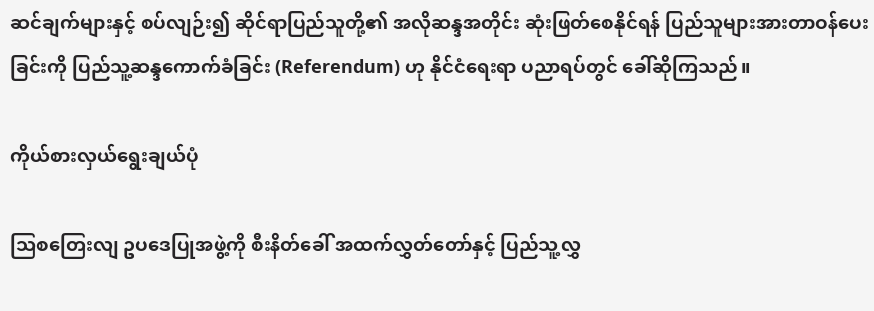ဆင်ချက်များနှင့် စပ်လျဉ်း၍ ဆိုင်ရာပြည်သူတို့၏ အလိုဆန္ဒအတိုင်း ဆုံးဖြတ်စေနိုင်ရန် ပြည်သူများအားတာဝန်ပေး ခြင်းကို ပြည်သူ့ဆန္ဒကောက်ခံခြင်း (Referendum) ဟု နိုင်ငံရေးရာ ပညာရပ်တွင် ခေါ်ဆိုကြသည်။

ကိုယ်စားလှယ်ရွေးချယ်ပုံ

သြစတြေးလျ ဥပဒေပြုအဖွဲ့ကို စီးနိတ်ခေါ် အထက်လွှတ်တော်နှင့် ပြည်သူ့လွှ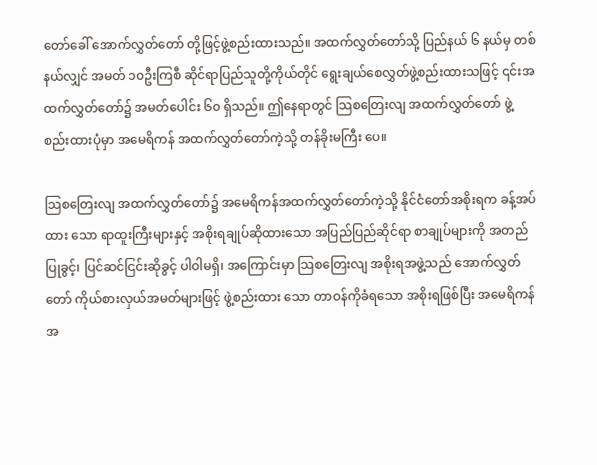တော်ခေါ် အောက်လွှတ်တော် တို့ဖြင့်ဖွဲ့စည်းထားသည်။ အထက်လွှတ်တော်သို့ ပြည်နယ် ၆ နယ်မှ တစ်နယ်လျှင် အမတ် ၁၀ဦးကြစီ ဆိုင်ရာပြည်သူတို့ကိုယ်တိုင် ရွေးချယ်စေလွှတ်ဖွဲ့စည်းထားသဖြင့် ၎င်းအထက်လွှတ်တော်၌ အမတ်ပေါင်း ၆၀ ရှိသည်။ ဤနေရာတွင် သြစတြေးလျ အထက်လွှတ်တော် ဖွဲ့စည်းထားပုံမှာ အမေရိကန် အထက်လွှတ်တော်ကဲ့သို့ တန်ခိုးမကြီး ပေ။

သြစတြေးလျ အထက်လွှတ်တော်၌ အမေရိကန်အထက်လွှတ်တော်ကဲ့သို့ နိုင်ငံတော်အစိုးရက ခန့်အပ်ထား သော ရာထူးကြီးများနှင့် အစိုးရချုပ်ဆိုထားသော အပြည်ပြည်ဆိုင်ရာ စာချုပ်များကို အတည်ပြုခွင့်၊ ပြင်ဆင်ငြင်းဆိုခွင့် ပါဝါမရှိ၊ အကြောင်းမှာ သြစတြေးလျ အစိုးရအဖွဲ့သည် အောက်လွှတ်တော် ကိုယ်စားလှယ်အမတ်များဖြင့် ဖွဲ့စည်းထား သော တာဝန်ကိုခံရသော အစိုးရဖြစ်ပြီး အမေရိကန်အ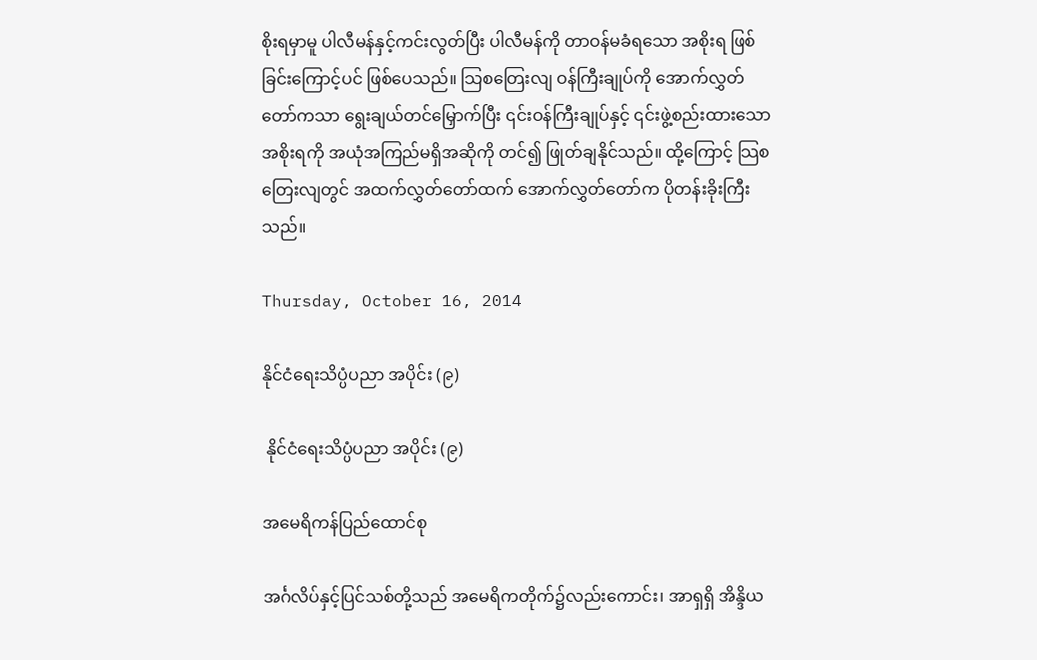စိုးရမှာမူ ပါလီမန်နှင့်ကင်းလွတ်ပြီး ပါလီမန်ကို တာဝန်မခံရသော အစိုးရ ဖြစ်ခြင်းကြောင့်ပင် ဖြစ်ပေသည်။ သြစတြေးလျ ဝန်ကြီးချုပ်ကို အောက်လွှတ်တော်ကသာ ရွေးချယ်တင်မြှောက်ပြီး ၎င်းဝန်ကြီးချုပ်နှင့် ၎င်းဖွဲ့စည်းထားသောအစိုးရကို အယုံအကြည်မရှိအဆိုကို တင်၍ ဖြုတ်ချနိုင်သည်။ ထို့ကြောင့် သြစတြေးလျတွင် အထက်လွှတ်တော်ထက် အောက်လွှတ်တော်က ပိုတန်းခိုးကြီးသည်။

Thursday, October 16, 2014

နိုင်ငံရေးသိပ္ပံပညာ အပိုင်း (၉)

 နိုင်ငံရေးသိပ္ပံပညာ အပိုင်း (၉)

အမေရိကန်ပြည်ထောင်စု

အင်္ဂလိပ်နှင့်ပြင်သစ်တို့သည် အမေရိကတိုက်၌လည်းကောင်း၊ အာရှရှိ အိန္ဒိယ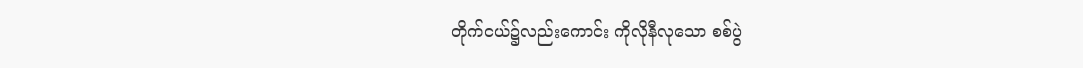တိုက်ငယ်၌လည်းကောင်း ကိုလိုနီလုသော စစ်ပွဲ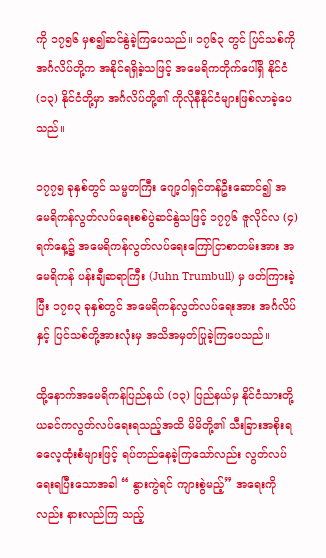ကို ၁၇၅၆ မှစ၍ဆင်နွဲခဲ့ကြပေသည်။ ၁၇၆၃ တွင် ပြင်သစ်ကိုအင်္ဂလိပ်တို့က အနိုင်ရရှိခဲ့သဖြင့် အမေရိကတိုက်ပေါ်ရှိ နိုင်ငံ(၁၃) နိုင်ငံတို့မှာ အင်္ဂလိပ်တို့၏ ကိုလိုနီနိုင်ငံများဖြစ်လာခဲ့ပေသည်။

၁၇၇၅ ခုနှစ်တွင် သမ္မတကြီး ဂျော့ဝါရှင်တန်ဦးဆောင်၍ အမေရိကန်လွတ်လပ်ရေးစစ်ပွဲဆင်နွဲသဖြင့် ၁၇၇၆ ဇူလိုင်လ (၄) ရက်နေ့၌ အမေရိကန်လွတ်လပ်ရေးကြော်ငြာစာတမ်းအား အမေရိကန် ပန်းချီဆရာကြီး (Juhn Trumbull) မှ ဖတ်ကြားခဲ့ပြီး ၁၇၈၃ ခုနှစ်တွင် အမေရိကန်လွတ်လပ်ရေးအား အင်္ဂလိပ်နှင့် ပြင်သစ်တို့အားလုံးမှ အသိအမှတ်ပြုခဲ့ကြပေသည်။

ထို့နောက်အမေရိကန်ပြည်နယ် (၁၃) ပြည်နယ်မှ နိုင်ငံသားတို့ယခင်ကလွတ်လပ်ရေးရသည့်အထိ မိမိတို့၏ သီးခြားအစိုးရ ဓလေ့ထုံးစံများဖြင့် ရပ်တည်နေခဲ့ကြသော်လည်း လွတ်လပ်ရေးရပြီးသောအခါ “ နွားကွဲရင် ကျားစွဲမည့်” အရေးကိုလည်း နားလည်ကြ သည့်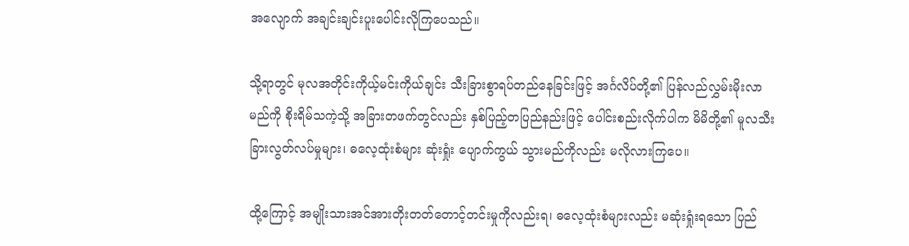အလျောက် အချင်းချင်းပူးပေါင်းလိုကြပေသည်။

သို့ရာတွင် မုလအတိုင်းကိုယ့်မင်းကိုယ်ချင်း သီးခြားစွာရပ်တည်နေခြင်းဖြင့် အင်္ဂလိပ်တို့၏ ပြန်လည်လွှမ်းမိုးလာမည်ကို စိုးရိမ်သကဲ့သို့ အခြားတဖက်တွင်လည်း နှစ်ပြည့်တပြည်နည်းဖြင့် ပေါင်းစည်းလိုက်ပါက မိမိတို့၏ မူလသီးခြားလွတ်လပ်မှုများ၊ ဓလေ့ထုံးစံများ ဆုံးရှုံး ပျောက်ကွယ် သွားမည်ကိုလည်း မလိုလားကြပေ။

ထို့ကြောင့် အမျိုးသားအင်အားတိုးတတ်တောင့်တင်းမှုကိုလည်းရ၊ ဓလေ့ထုံးစံများလည်း မဆုံးရှုံးရသော ပြည်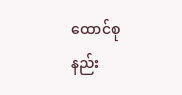ထောင်စုနည်း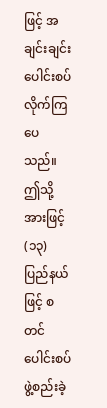ဖြင့် အချင်းချင်းပေါင်းစပ်လိုက်ကြပေသည်။ ဤသို့အားဖြင့် (၁၃) ပြည်နယ်ဖြင့် စတင်ပေါင်းစပ်ဖွဲ့စည်းခဲ့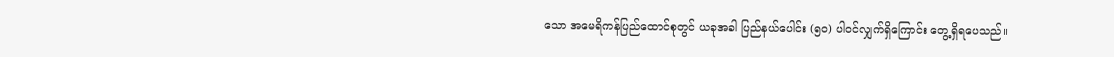သော အမေရိကန်ပြည်ထောင်စုတွင် ယခုအခါ ပြည်နယ်ပေါင်း (၅၀) ပါဝင်လျှက်ရှိကြောင်း တွေ့ရှိရပေသည်။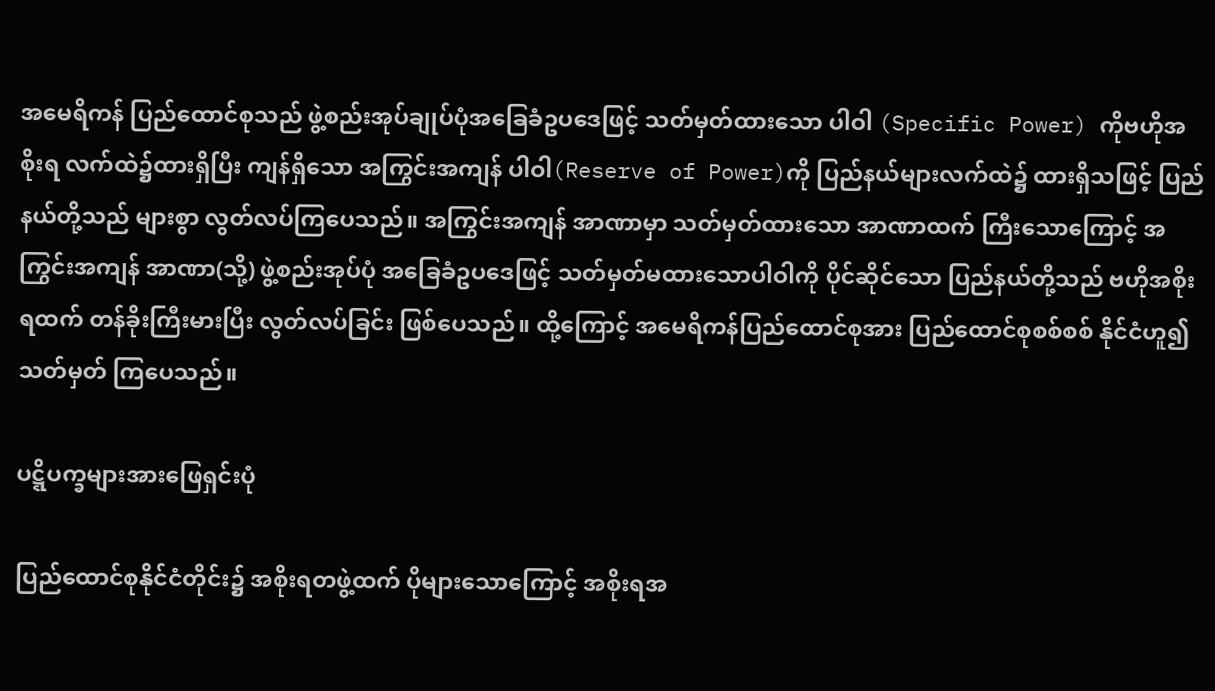အမေရိကန် ပြည်ထောင်စုသည် ဖွဲ့စည်းအုပ်ချုပ်ပုံအခြေခံဥပဒေဖြင့် သတ်မှတ်ထားသော ပါဝါ (Specific Power) ကိုဗဟိုအစိုးရ လက်ထဲ၌ထားရှိပြီး ကျန်ရှိသော အကြွင်းအကျန် ပါဝါ(Reserve of Power)ကို ပြည်နယ်များလက်ထဲ၌ ထားရှိသဖြင့် ပြည်နယ်တို့သည် များစွာ လွတ်လပ်ကြပေသည်။ အကြွင်းအကျန် အာဏာမှာ သတ်မှတ်ထားသော အာဏာထက် ကြီးသောကြောင့် အကြွင်းအကျန် အာဏာ(သို့) ဖွဲ့စည်းအုပ်ပုံ အခြေခံဥပဒေဖြင့် သတ်မှတ်မထားသောပါဝါကို ပိုင်ဆိုင်သော ပြည်နယ်တို့သည် ဗဟိုအစိုးရထက် တန်ခိုးကြီးမားပြီး လွတ်လပ်ခြင်း ဖြစ်ပေသည်။ ထို့ကြောင့် အမေရိကန်ပြည်ထောင်စုအား ပြည်ထောင်စုစစ်စစ် နိုင်ငံဟူ၍ သတ်မှတ် ကြပေသည်။

ပဋ္ဋိပက္ခများအားဖြေရှင်းပုံ

ပြည်ထောင်စုနိုင်ငံတိုင်း၌ အစိုးရတဖွဲ့ထက် ပိုများသောကြောင့် အစိုးရအ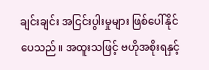ချင်းချင်း အငြင်းပွါးမှုများ ဖြစ်ပေါ်နိုင်ပေသည်။ အထူးသဖြင့် ဗဟိုအစိုးရနှင့်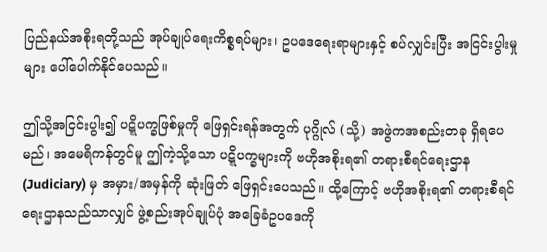ပြည်နယ်အစိုးရတို့သည် အုပ်ချုပ်ရေးကိစ္စရပ်များ၊ ဥပဒေရေးရာများနှင့် စပ်လျှင်းပြီး အငြင်းပွါးမှုများ ပေါ်ပေါက်နိုင်ပေသည်။

ဤသို့အငြင်းပွါး၍ ပဋ္ဋိပက္ခဖြစ်မှုကို ဖြေရှင်းရန်အတွက် ပုဂ္ဂိုလ် (သို့) အဖွဲကအစည်းတခု ရှိရပေမည်၊ အမေရိကန်တွင်မူ ဤကဲ့သို့သော ပဋ္ဋိပက္ခများကို ဗဟိုအစိုးရ၏ တရားစီရင်ရေးဌာန (Judiciary) မှ အမှား/အမှန်ကို ဆုံးဖြတ် ဖြေရှင်းပေသည်။ ထို့ကြောင့် ဗဟိုအစိုးရ၏ တရားစီရင်ရေးဌာနသည်သာလျှင် ဖွဲ့စည်းအုပ်ချုပ်ပုံ အခြေခံဥပဒေကို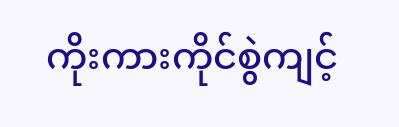ကိုးကားကိုင်စွဲကျင့်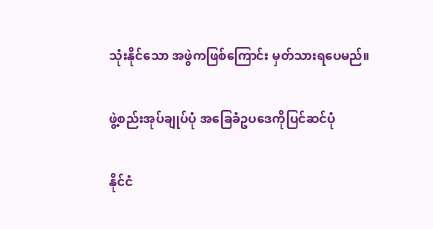သုံးနိုင်သော အဖွဲကဖြစ်ကြောင်း မှတ်သားရပေမည်။

ဖွဲ့စည်းအုပ်ချုပ်ပုံ အခြေခံဥပဒေကိုပြင်ဆင်ပုံ

နိုင်ငံ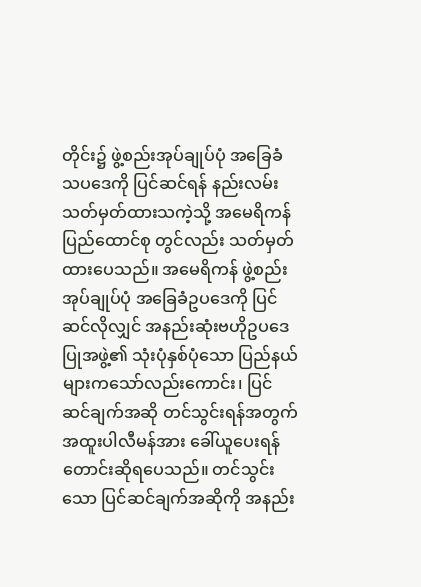တိုင်း၌ ဖွဲ့စည်းအုပ်ချုပ်ပုံ အခြေခံသပဒေကို ပြင်ဆင်ရန် နည်းလမ်းသတ်မှတ်ထားသကဲ့သို့ အမေရိကန်ပြည်ထောင်စု တွင်လည်း သတ်မှတ်ထားပေသည်။ အမေရိကန် ဖွဲ့စည်းအုပ်ချုပ်ပုံ အခြေခံဥပဒေကို ပြင်ဆင်လိုလျှင် အနည်းဆုံးဗဟိုဥပဒေပြုအဖွဲ့၏ သုံးပုံနှစ်ပုံသော ပြည်နယ်များကသော်လည်းကောင်း၊ ပြင်ဆင်ချက်အဆို တင်သွင်းရန်အတွက် အထူးပါလီမန်အား ခေါ်ယူပေးရန် တောင်းဆိုရပေသည်။ တင်သွင်းသော ပြင်ဆင်ချက်အဆိုကို အနည်း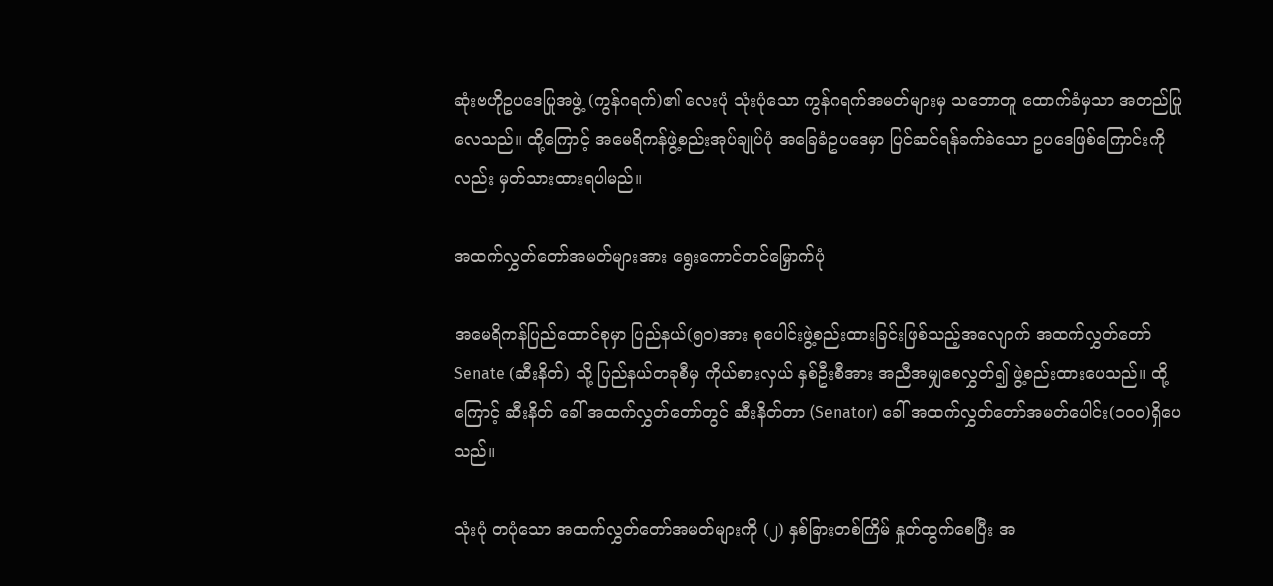ဆုံးဗဟိုဥပဒေပြုအဖွဲ့ (ကွန်ဂရက်)၏ လေးပုံ သုံးပုံသော ကွန်ဂရက်အမတ်များမှ သဘောတူ ထောက်ခံမှသာ အတည်ပြုလေသည်။ ထို့ကြောင့် အမေရိကန်ဖွဲ့စည်းအုပ်ချုပ်ပုံ အခြေခံဥပဒေမှာ ပြင်ဆင်ရန်ခက်ခဲသော ဥပဒေဖြစ်ကြောင်းကိုလည်း မှတ်သားထားရပါမည်။

အထက်လွှတ်တော်အမတ်များအား ရွေးကောင်တင်မြှောက်ပုံ

အမေရိကန်ပြည်ထောင်စုမှာ ပြည်နယ်(၅၀)အား စုပေါင်းဖွဲ့စည်းထားခြင်းဖြစ်သည့်အလျောက် အထက်လွှတ်တော် Senate (ဆီးနိတ်) သို့ ပြည်နယ်တခုစီမှ ကိုယ်စားလှယ် နှစ်ဦးစီအား အညီအမျှစေလွှတ်၍ ဖွဲ့စည်းထားပေသည်။ ထို့ကြောင့် ဆီးနိတ် ခေါ် အထက်လွှတ်တော်တွင် ဆီးနိတ်တာ (Senator) ခေါ် အထက်လွှတ်တော်အမတ်ပေါင်း(၁၀၀)ရှိပေသည်။

သုံးပုံ တပုံသော အထက်လွှတ်တော်အမတ်များကို (၂) နှစ်ခြားတစ်ကြိမ် နှုတ်ထွက်စေပြီး အ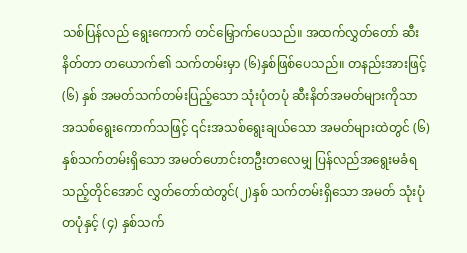သစ်ပြန်လည် ရွေးကောက် တင်မြှောက်ပေသည်။ အထက်လွှတ်တော် ဆီးနိတ်တာ တယောက်၏ သက်တမ်းမှာ (၆)နှစ်ဖြစ်ပေသည်။ တနည်းအားဖြင့် (၆) နှစ် အမတ်သက်တမ်းပြည့်သော သုံးပုံတပုံ ဆီးနိတ်အမတ်များကိုသာ အသစ်ရွေးကောက်သဖြင့် ၎င်းအသစ်ရွေးချယ်သော အမတ်များထဲတွင် (၆) နှစ်သက်တမ်းရှိသော အမတ်ဟောင်းတဦးတလေမျှ ပြန်လည်အရွေးမခံရသည့်တိုင်အောင် လွှတ်တော်ထဲတွင်(၂)နှစ် သက်တမ်းရှိသော အမတ် သုံးပုံတပုံနှင့် (၄) နှစ်သက်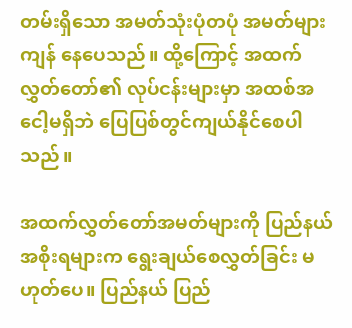တမ်းရှိသော အမတ်သုံးပုံတပုံ အမတ်များကျန် နေပေသည်။ ထို့ကြောင့် အထက် လွှတ်တော်၏ လုပ်ငန်းများမှာ အထစ်အငေါ့မရှိဘဲ ပြေပြစ်တွင်ကျယ်နိုင်စေပါသည်။

အထက်လွှတ်တော်အမတ်များကို ပြည်နယ်အစိုးရများက ရွေးချယ်စေလွှတ်ခြင်း မဟုတ်ပေ။ ပြည်နယ် ပြည်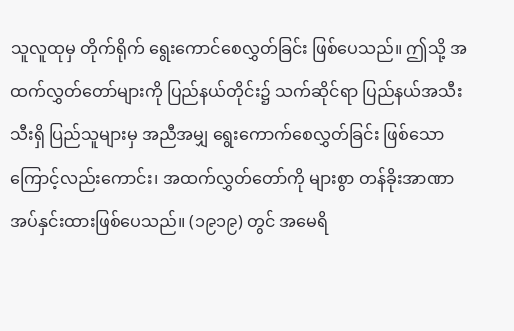သူလူထုမှ တိုက်ရိုက် ရွေးကောင်စေလွှတ်ခြင်း ဖြစ်ပေသည်။ ဤသို့ အထက်လွှတ်တော်များကို ပြည်နယ်တိုင်း၌ သက်ဆိုင်ရာ ပြည်နယ်အသီးသီးရှိ ပြည်သူများမှ အညီအမျှ ရွေးကောက်စေလွှတ်ခြင်း ဖြစ်သောကြောင့်လည်းကောင်း၊ အထက်လွှတ်တော်ကို များစွာ တန်ခိုးအာဏာ အပ်နှင်းထားဖြစ်ပေသည်။ (၁၉၁၉) တွင် အမေရိ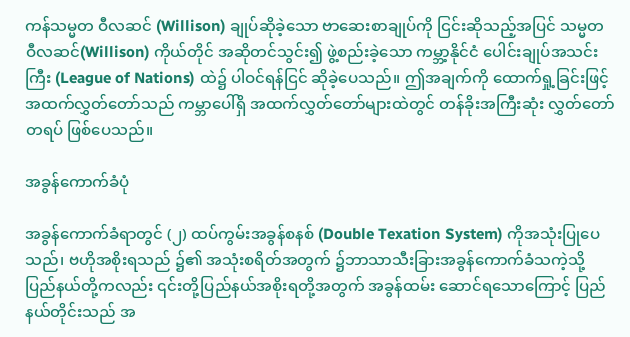ကန်သမ္မတ ဝီလဆင် (Willison) ချုပ်ဆိုခဲ့သော ဗာဆေးစာချုပ်ကို ငြင်းဆိုသည့်အပြင် သမ္မတ ဝီလဆင်(Willison) ကိုယ်တိုင် အဆိုတင်သွင်း၍ ဖွဲ့စည်းခဲ့သော ကမ္ဘာ့နိုင်ငံ ပေါင်းချုပ်အသင်းကြီး (League of Nations) ထဲ၌ ပါဝင်ရန်ငြင် ဆိုခဲ့ပေသည်။ ဤအချက်ကို ထောက်ရှု့ခြင်းဖြင့် အထက်လွှတ်တော်သည် ကမ္ဘာပေါ်ရှိ အထက်လွှတ်တော်များထဲတွင် တန်ခိုးအကြီးဆုံး လွှတ်တော်တရပ် ဖြစ်ပေသည်။

အခွန်ကောက်ခံပုံ

အခွန်ကောက်ခံရာတွင် (၂) ထပ်ကွမ်းအခွန်စနစ် (Double Texation System) ကိုအသုံးပြုပေသည်၊ ဗဟိုအစိုးရသည် ၌၏ အသုံးစရိတ်အတွက် ၌ဘာသာသီးခြားအခွန်ကောက်ခံသကဲ့သို့ ပြည်နယ်တို့ကလည်း ၎င်းတို့ပြည်နယ်အစိုးရတို့အတွက် အခွန်ထမ်း ဆောင်ရသောကြောင့် ပြည်နယ်တိုင်းသည် အ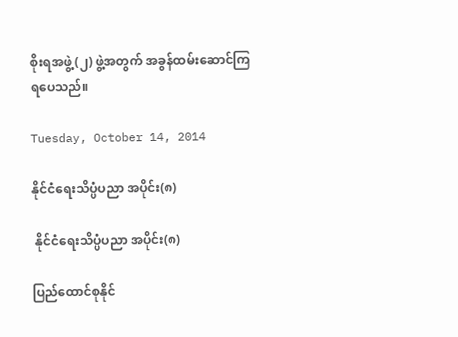စိုးရအဖွဲ့(၂) ဖွဲ့အတွက် အခွန်ထမ်းဆောင်ကြရပေသည်။

Tuesday, October 14, 2014

နိုင်ငံရေးသိပ္ပံပညာ အပိုင်း(၈)

 နိုင်ငံရေးသိပ္ပံပညာ အပိုင်း(၈)

ပြည်ထောင်စုနိုင်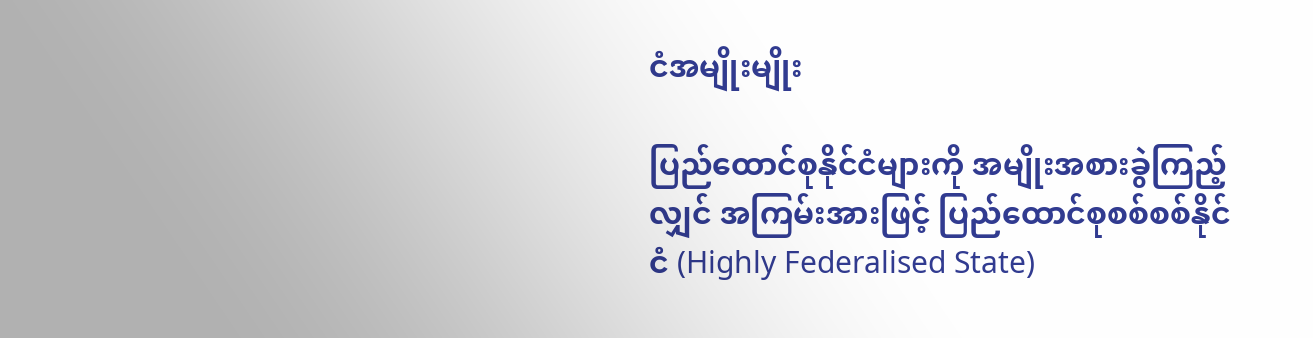ငံအမျိုးမျိုး

ပြည်ထောင်စုနိုင်ငံများကို အမျိုးအစားခွဲကြည့်လျှင် အကြမ်းအားဖြင့် ပြည်ထောင်စုစစ်စစ်နိုင်ငံ (Highly Federalised State)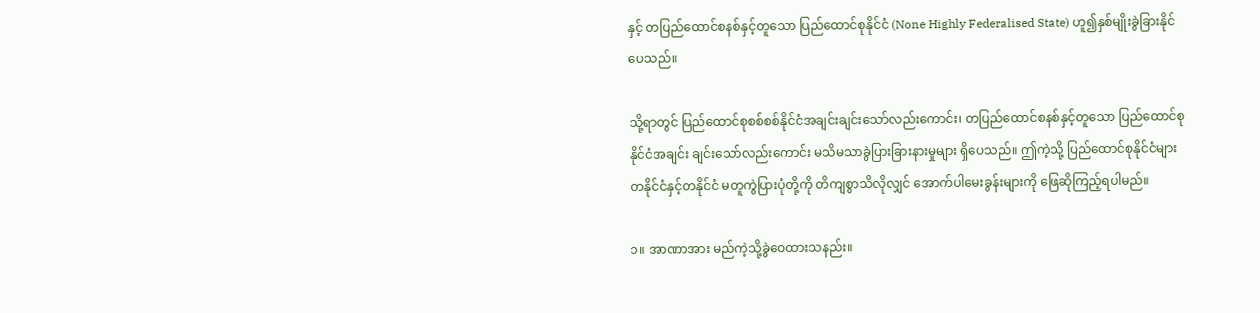နှင့် တပြည်ထောင်စနစ်နှင့်တူသော ပြည်ထောင်စုနိုင်ငံ (None Highly Federalised State) ဟူ၍နှစ်မျိုးခွဲခြားနိုင်ပေသည်။

သို့ရာတွင် ပြည်ထောင်စုစစ်စစ်နိုင်ငံအချင်းချင်းသော်လည်းကောင်း၊ တပြည်ထောင်စနစ်နှင့်တူသော ပြည်ထောင်စုနိုင်ငံအချင်း ချင်းသော်လည်းကောင်း မသိမသာခွဲပြားခြားနားမှုများ ရှိပေသည်။ ဤကဲ့သို့ ပြည်ထောင်စုနိုင်ငံများ တနိုင်ငံနှင့်တနိုင်ငံ မတူကွဲပြားပုံတို့ကို တိကျစွာသိလိုလျှင် အောက်ပါမေးခွန်းများကို ဖြေဆိုကြည့်ရပါမည်။

၁။ အာဏာအား မည်ကဲ့သို့ခွဲဝေထားသနည်း။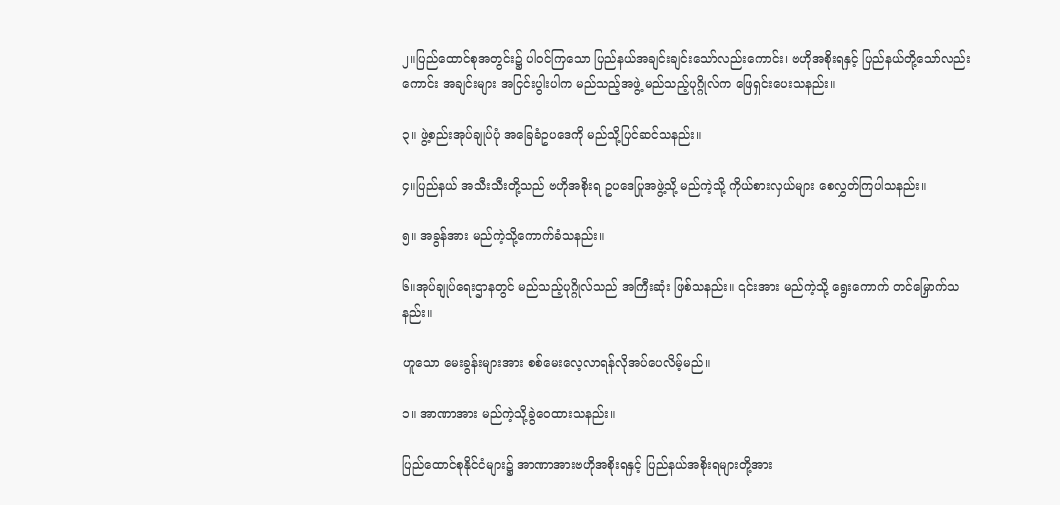၂။ပြည်ထောင်စုအတွင်း၌ ပါဝင်ကြသော ပြည်နယ်အချင်းချင်းသော်လည်းကောင်း၊ ဗဟိုအစိုးရနှင့် ပြည်နယ်တို့သော်လည်း ကောင်း အချင်းများ အငြင်းပွါးပါက မည်သည့်အဖွဲ့ မည်သည့်ပုဂ္ဂိုလ်က ဖြေရှင်းပေးသနည်း။

၃။ ဖွဲ့စည်းအုပ်ချုပ်ပုံ အခြေခံဥပဒေကို မည်သို့ပြင်ဆင်သနည်း။

၄။ပြည်နယ် အသီးသီးတို့သည် ဗဟိုအစိုးရ ဥပဒေပြုအဖွဲ့သို့ မည်ကဲ့သို့ ကိုယ်စားလှယ်များ စေလွှတ်ကြပါသနည်း။

၅။ အခွန်အား မည်ကဲ့သို့ကောက်ခံသနည်း။

၆။အုပ်ချုပ်ရေးဌာနတွင် မည်သည့်ပုဂ္ဂိုလ်သည် အကြီးဆုံး ဖြစ်သနည်း။ ၎င်းအား မည်ကဲ့သို့ ရွေးကောက် တင်မြှောက်သနည်း။

ဟူသော မေးခွန်းများအား စစ်မေးလေ့လာရန်လိုအပ်ပေလိမ့်မည်။

၁။ အာဏာအား မည်ကဲ့သို့ခွဲဝေထားသနည်း။

ပြည်ထောင်စုနိုင်ငံများ၌ အာဏာအားဗဟိုအစိုးရနှင့် ပြည်နယ်အစိုးရများတို့အား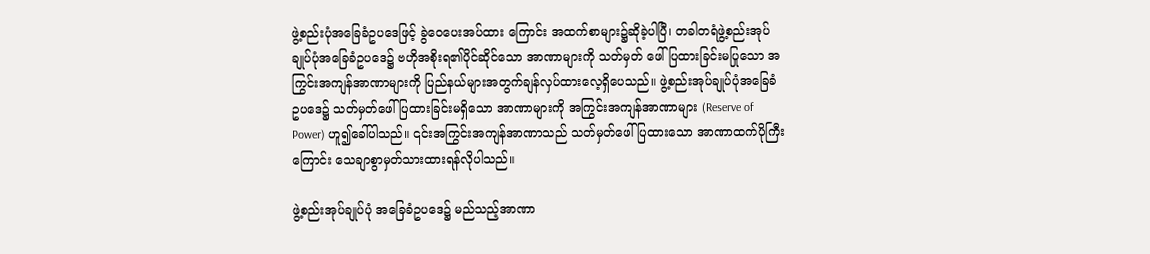ဖွဲ့စည်းပုံအခြေခံဥပဒေဖြင့် ခွဲဝေပေးအပ်ထား ကြောင်း အထက်စာများ၌ဆိုခဲ့ပါပြီ၊ တခါတရံဖွဲ့စည်းအုပ်ချုပ်ပုံအခြေခံဥပဒေ၌ ဗဟိုအစိုးရ၏ပိုင်ဆိုင်သော အာဏာများကို သတ်မှတ် ဖေါ်ပြထားခြင်းမပြုသော အကြွင်းအကျန်အာဏာများကို ပြည်နယ်များအတွက်ချန်လှပ်ထားလေ့ရှိပေသည်။ ဖွဲ့စည်းအုပ်ချုပ်ပုံအခြေခံ ဥပဒေ၌ သတ်မှတ်ဖေါ်ပြထားခြင်းမရှိသော အာဏာများကို အကြွင်းအကျန်အာဏာများ (Reserve of Power) ဟူ၍ခေါ်ပါသည်။ ၎င်းအကြွင်းအကျန်အာဏာသည် သတ်မှတ်ဖေါ်ပြထားသော အာဏာထက်ပိုကြီးကြောင်း သေချာစွာမှတ်သားထားရန်လိုပါသည်။

ဖွဲ့စည်းအုပ်ချုပ်ပုံ အခြေခံဥပဒေ၌ မည်သည့်အာဏာ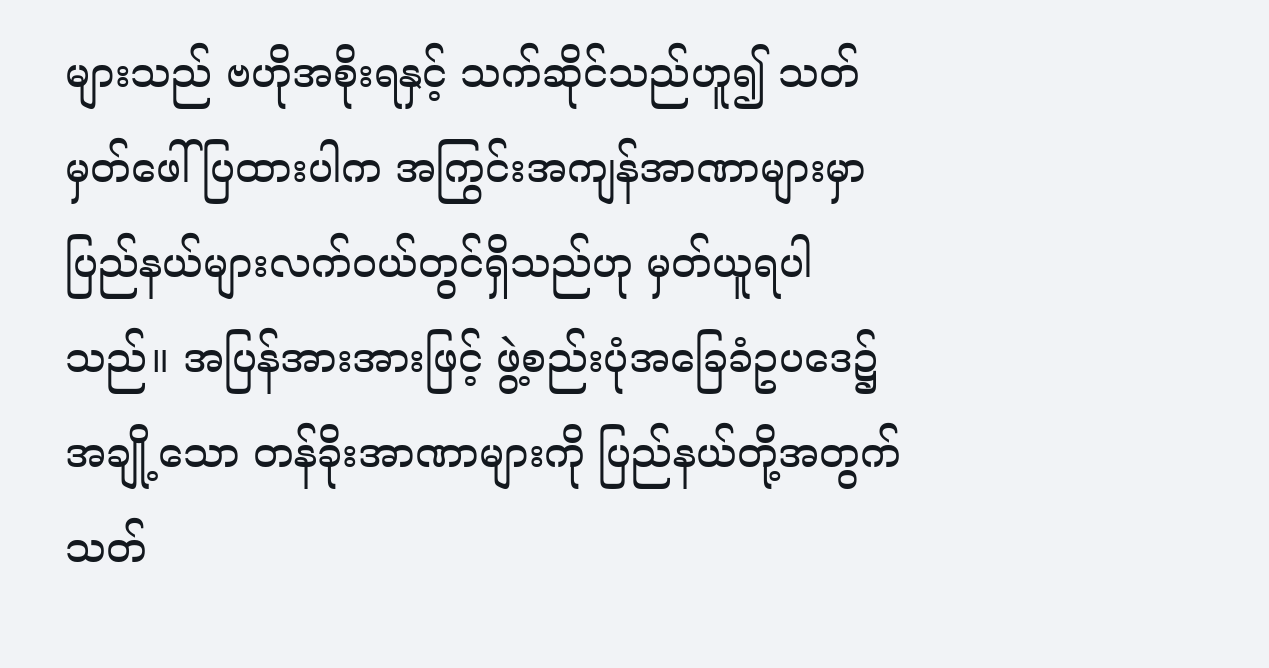များသည် ဗဟိုအစိုးရနှင့် သက်ဆိုင်သည်ဟူ၍ သတ်မှတ်ဖေါ်ပြထားပါက အကြွင်းအကျန်အာဏာများမှာ ပြည်နယ်များလက်ဝယ်တွင်ရှိသည်ဟု မှတ်ယူရပါသည်။ အပြန်အားအားဖြင့် ဖွဲ့စည်းပုံအခြေခံဥပဒေ၌ အချို့သော တန်ခိုးအာဏာများကို ပြည်နယ်တို့အတွက် သတ်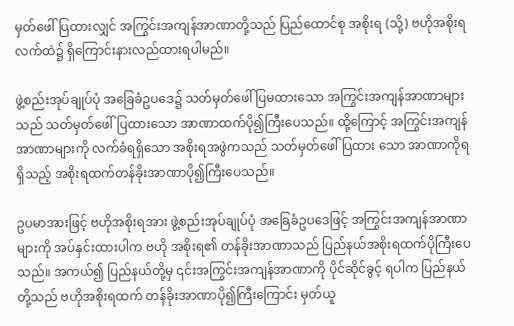မှတ်ဖေါ်ပြထားလျှင် အကြွင်းအကျန်အာဏာတို့သည် ပြည်ထောင်စု အစိုးရ (သို့) ဗဟိုအစိုးရလက်ထဲ၌ ရှိကြောင်းနားလည်ထားရပါမည်။

ဖွဲ့စည်းအုပ်ချုပ်ပုံ အခြေခံဥပဒေ၌ သတ်မှတ်ဖေါ်ပြမထားသော အကြွင်းအကျန်အာဏာများသည် သတ်မှတ်ဖေါ်ပြထားသော အာဏာထက်ပို၍ကြီးပေသည်။ ထို့ကြောင့် အကြွင်းအကျန်အာဏာများကို လက်ခံရရှိသော အစိုးရအဖွဲကသည် သတ်မှတ်ဖေါ်ပြထား သော အာဏာကိုရရှိသည့် အစိုးရထက်တန်ခိုးအာဏာပို၍ကြီးပေသည်။

ဥပမာအားဖြင့် ဗဟိုအစိုးရအား ဖွဲ့စည်းအုပ်ချုပ်ပုံ အခြေခံဥပဒေဖြင့် အကြွင်းအကျန်အာဏာများကို အပ်နှင်းထားပါက ဗဟို အစိုးရ၏ တန်ခိုးအာဏာသည် ပြည်နယ်အစိုးရထက်ပိုကြီးပေသည်။ အကယ်၍ ပြည်နယ်တို့မှ ၎င်းအကြွင်းအကျန်အာဏာကို ပိုင်ဆိုင်ခွင့် ရပါက ပြည်နယ်တို့သည် ဗဟိုအစိုးရထက် တန်ခိုးအာဏာပို၍ကြီးကြောင်း မှတ်ယူ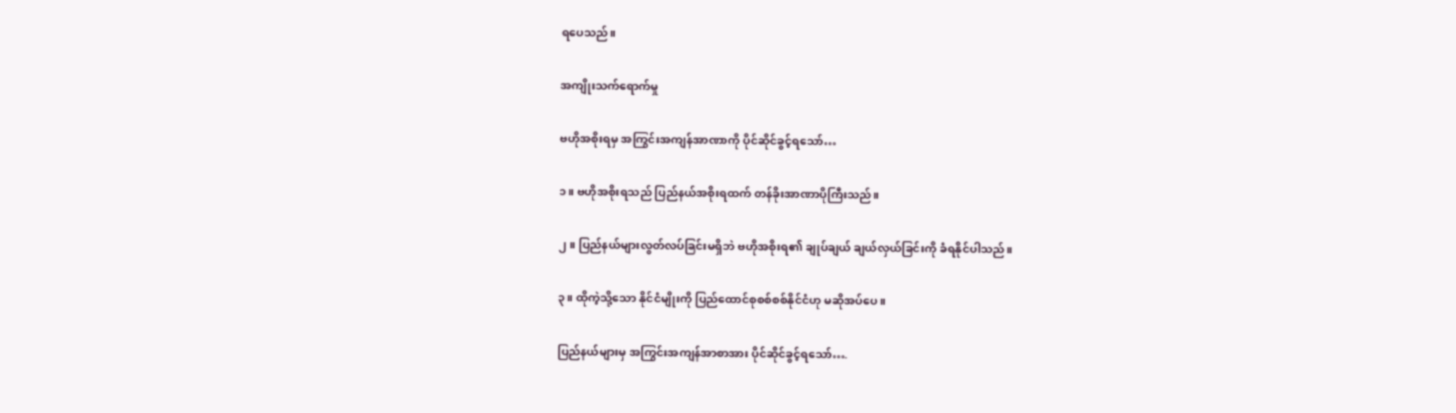ရပေသည်။

အကျိုးသက်ရောက်မှု

ဗဟိုအစိုးရမှ အကြွင်းအကျန်အာဏာကို ပိုင်ဆိုင်ခွင့်ရသော်…

၁။ ဗဟိုအစိုးရသည် ပြည်နယ်အစိုးရထက် တန်ခိုးအာဏာပိုကြီးသည်။

၂။ ပြည်နယ်များလွတ်လပ်ခြင်းမရှိဘဲ ဗဟိုအစိုးရ၏ ချုပ်ချယ် ချယ်လှယ်ခြင်းကို ခံရနိုင်ပါသည်။

၃။ ထိုကဲ့သို့သော နိုင်ငံမျိုးကို ပြည်ထောင်စုစစ်စစ်နိုင်ငံဟု မဆိုအပ်ပေ။

ပြည်နယ်များမှ အကြွင်းအကျန်အာစာအား ပိုင်ဆိုင်ခွင့်ရသော်….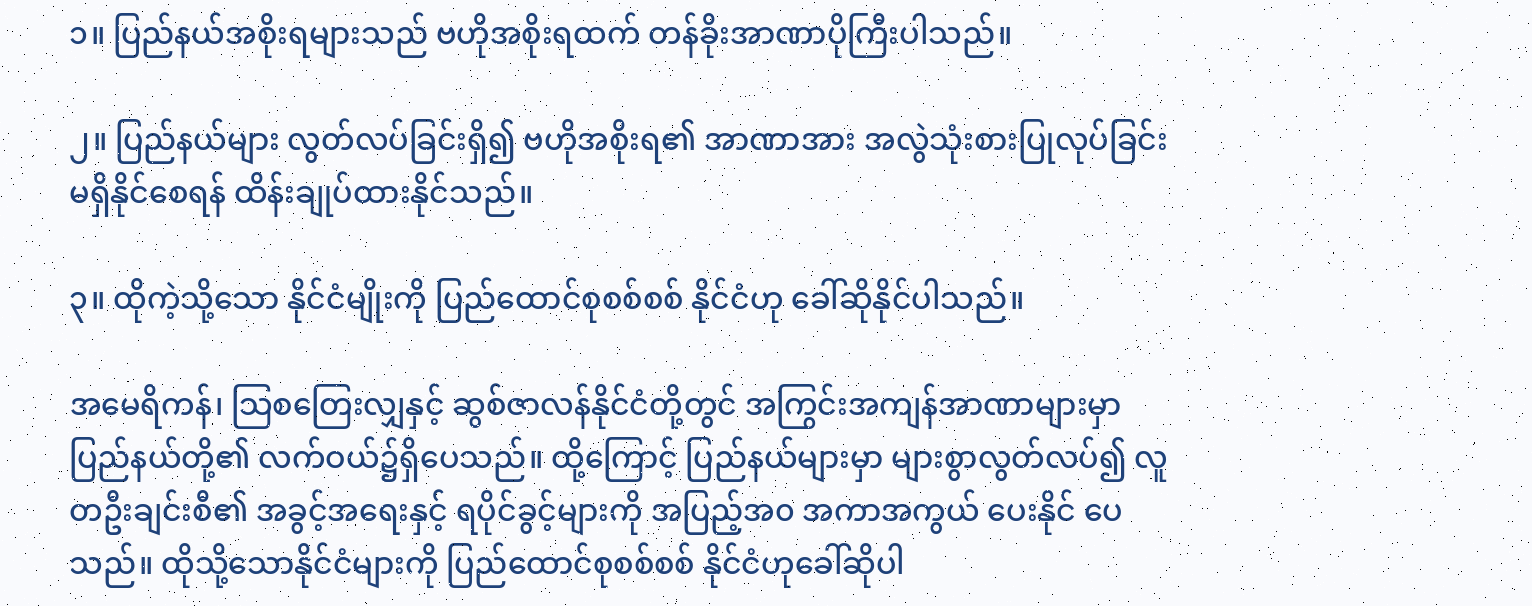၁။ ပြည်နယ်အစိုးရများသည် ဗဟိုအစိုးရထက် တန်ခိုးအာဏာပိုကြီးပါသည်။

၂။ ပြည်နယ်များ လွတ်လပ်ခြင်းရှိ၍ ဗဟိုအစိုးရ၏ အာဏာအား အလွဲသုံးစားပြုလုပ်ခြင်းမရှိနိုင်စေရန် ထိန်းချုပ်ထားနိုင်သည်။

၃။ ထိုကဲ့သို့သော နိုင်ငံမျိုးကို ပြည်ထောင်စုစစ်စစ် နိုင်ငံဟု ခေါ်ဆိုနိုင်ပါသည်။

အမေရိကန်၊ သြစတြေးလျှနှင့် ဆွစ်ဇာလန်နိုင်ငံတို့တွင် အကြွင်းအကျန်အာဏာများမှာ ပြည်နယ်တို့၏ လက်ဝယ်၌ရှိပေသည်။ ထို့ကြောင့် ပြည်နယ်များမှာ များစွာလွတ်လပ်၍ လူတဦးချင်းစီ၏ အခွင့်အရေးနှင့် ရပိုင်ခွင့်များကို အပြည့်အ၀ အကာအကွယ် ပေးနိုင် ပေသည်။ ထိုသို့သောနိုင်ငံများကို ပြည်ထောင်စုစစ်စစ် နိုင်ငံဟုခေါ်ဆိုပါ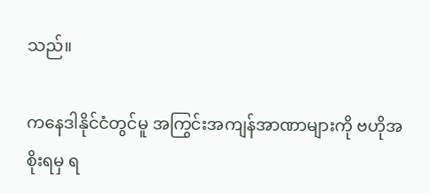သည်။

ကနေဒါနိုင်ငံတွင်မူ အကြွင်းအကျန်အာဏာများကို ဗဟိုအစိုးရမှ ရ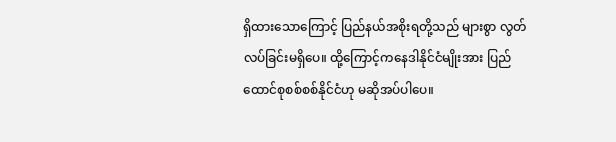ရှိထားသောကြောင့် ပြည်နယ်အစိုးရတို့သည် များစွာ လွတ်လပ်ခြင်းမရှိပေ။ ထို့ကြောင့်ကနေဒါနိုင်ငံမျိုးအား ပြည်ထောင်စုစစ်စစ်နိုင်ငံဟု မဆိုအပ်ပါပေ။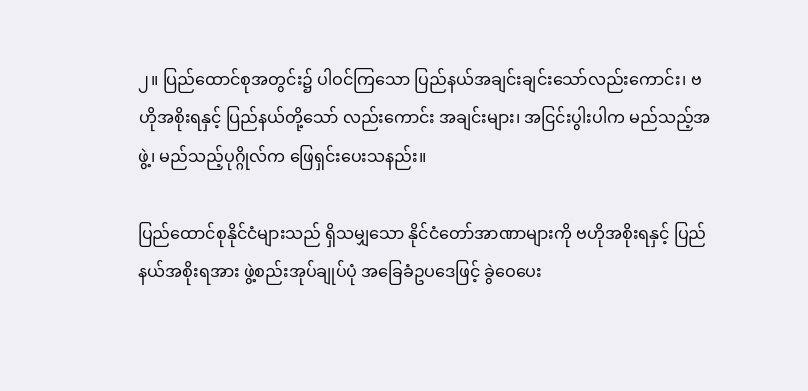၂။ ပြည်ထောင်စုအတွင်း၌ ပါဝင်ကြသော ပြည်နယ်အချင်းချင်းသော်လည်းကောင်း၊ ဗဟိုအစိုးရနှင့် ပြည်နယ်တို့သော် လည်းကောင်း အချင်းများ၊ အငြင်းပွါးပါက မည်သည့်အဖွဲ့၊ မည်သည့်ပုဂ္ဂိုလ်က ဖြေရှင်းပေးသနည်း။

ပြည်ထောင်စုနိုင်ငံများသည် ရှိသမျှသော နိုင်ငံတော်အာဏာများကို ဗဟိုအစိုးရနှင့် ပြည်နယ်အစိုးရအား ဖွဲ့စည်းအုပ်ချုပ်ပုံ အခြေခံဥပဒေဖြင့် ခွဲဝေပေး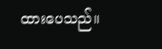ထားပေသည်။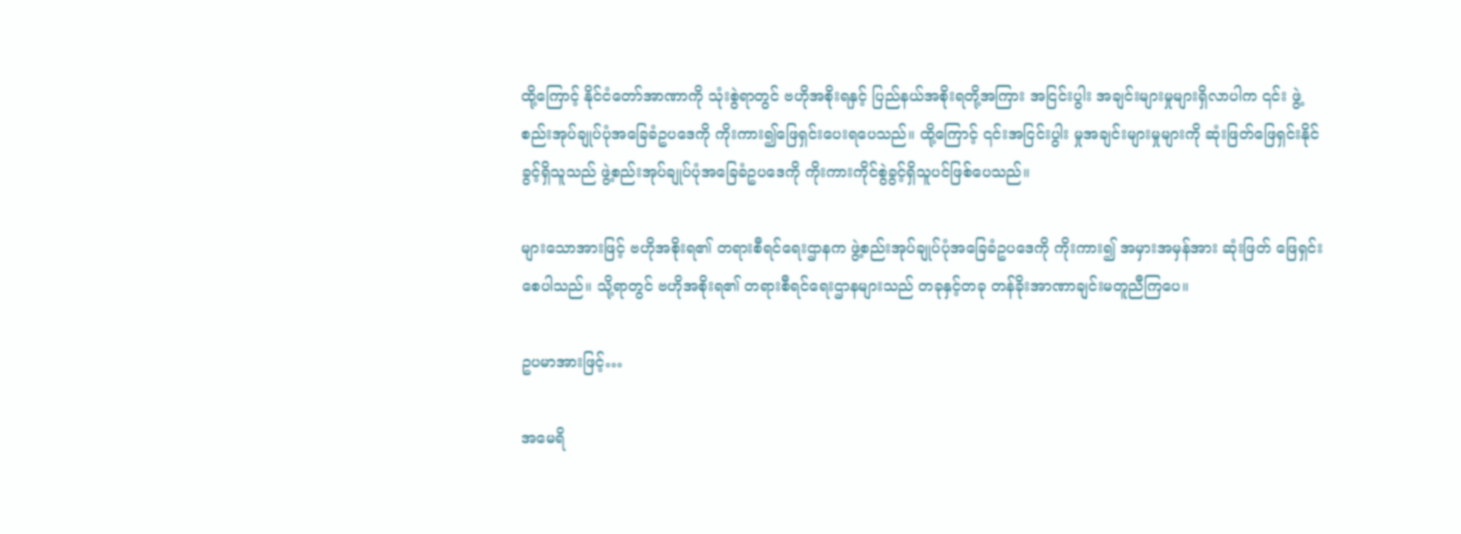ထို့ကြောင့် နိုင်ငံတော်အာဏာကို သုံးစွဲရာတွင် ဗဟိုအစိုးရနှင့် ပြည်နယ်အစိုးရတို့အကြား အငြင်းပွါး အချင်းများမှုများရှိလာပါက ၎င်း ဖွဲ့စည်းအုပ်ချုပ်ပုံအခြေခံဥပဒေကို ကိုးကား၍ဖြေရှင်းပေးရပေသည်။ ထို့ကြောင့် ၎င်းအငြင်းပွါး မှုအချင်းများမှုများကို ဆုံးဖြတ်ဖြေရှင်းနိုင်ခွင့်ရှိသူသည် ဖွဲ့စည်းအုပ်ချုပ်ပုံအခြေခံဥပဒေကို ကိုးကားကိုင်စွဲခွင့်ရှိသူပင်ဖြစ်ပေသည်။

များသောအားဖြင့် ဗဟိုအစိုးရ၏ တရားစီရင်ရေးဌာနက ဖွဲ့စည်းအုပ်ချုပ်ပုံအခြေခံဥပဒေကို ကိုးကား၍ အမှားအမှန်အား ဆုံးဖြတ် ဖြေရှင်းစေပါသည်။ သို့ရာတွင် ဗဟိုအစိုးရ၏ တရားစီရင်ရေးဌာနများသည် တခုနှင့်တခု တန်ခိုးအာဏာချင်းမတူညီကြပေ။

ဥပမာအားဖြင့်…

အမေရိ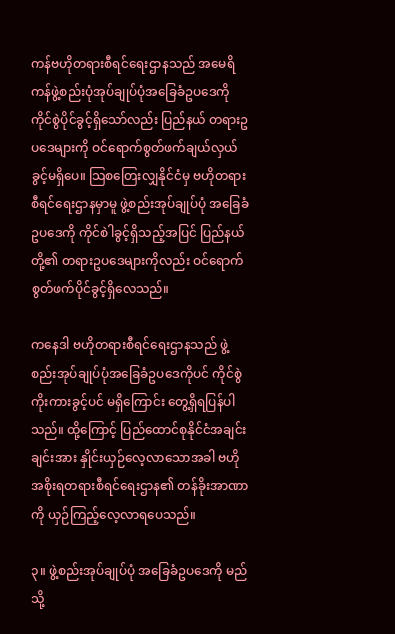ကန်ဗဟိုတရားစီရင်ရေးဌာနသည် အမေရိကန်ဖွဲ့စည်းပုံအုပ်ချုပ်ပုံအခြေခံဥပဒေကို ကိုင်စွဲပိုင်ခွင့်ရှိသော်လည်း ပြည်နယ် တရားဥပဒေများကို ဝင်ရောက်စွတ်ဖက်ချယ်လှယ်ခွင့်မရှိပေ။ သြစတြေးလျှနိုင်ငံမှ ဗဟိုတရားစီရင်ရေးဌာနမှာမူ ဖွဲ့စည်းအုပ်ချုပ်ပုံ အခြေခံဥပဒေကို ကိုင်စါဲခွင့်ရှိသည့်အပြင် ပြည်နယ်တို့၏ တရားဥပဒေများကိုလည်း ဝင်ရောက်စွတ်ဖက်ပိုင်ခွင့်ရှိလေသည်။

ကနေဒါ ဗဟိုတရားစီရင်ရေးဌာနသည် ဖွဲ့စည်းအုပ်ချုပ်ပုံအခြေခံဥပဒေကိုပင် ကိုင်စွဲကိုးကားခွင့်ပင် မရှိကြောင်း တွေ့ရှိရပြန်ပါ သည်။ ထို့ကြောင့် ပြည်ထောင်စုနိုင်ငံအချင်းချင်းအား နှိုင်းယှဉ်လေ့လာသောအခါ ဗဟိုအစိုးရတရားစီရင်ရေးဌာန၏ တန်ခိုးအာဏာကို ယှဉ်ကြည့်လေ့လာရပေသည်။

၃။ ဖွဲ့စည်းအုပ်ချုပ်ပုံ အခြေခံဥပဒေကို မည်သို့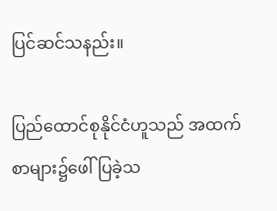ပြင်ဆင်သနည်း။

ပြည်ထောင်စုနိုင်ငံဟူသည် အထက်စာများ၌ဖေါ်ပြခဲ့သ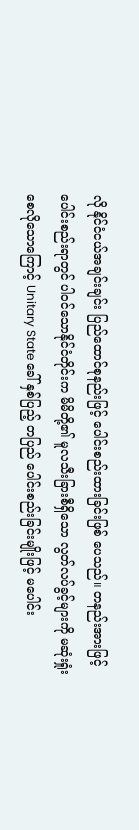လို နိုင်ငံငယ်အချင်းချင်း ပြည်ထောင်စုနည်းဖြင့် ပေါင်းစည်းထားခြင်းဖြစ် ပေသည်။ တနည်းအားဖြင့် ပေါင်းစည်းရာတွင် ပါဝင်သောနိုင်ငံတိုင်းက မိမိတို့၏ မူလသီးခြားစီရှိသော လွတ်လပ်ခွင့်များကို မဆုံးရှုံး စေလိုသောကြောင့် Unitary State ခေါ် နှစ်ပြည့် တပြည် ပေါင်းစည်းခြင်းမျိုးဖြင့် မပေါင်း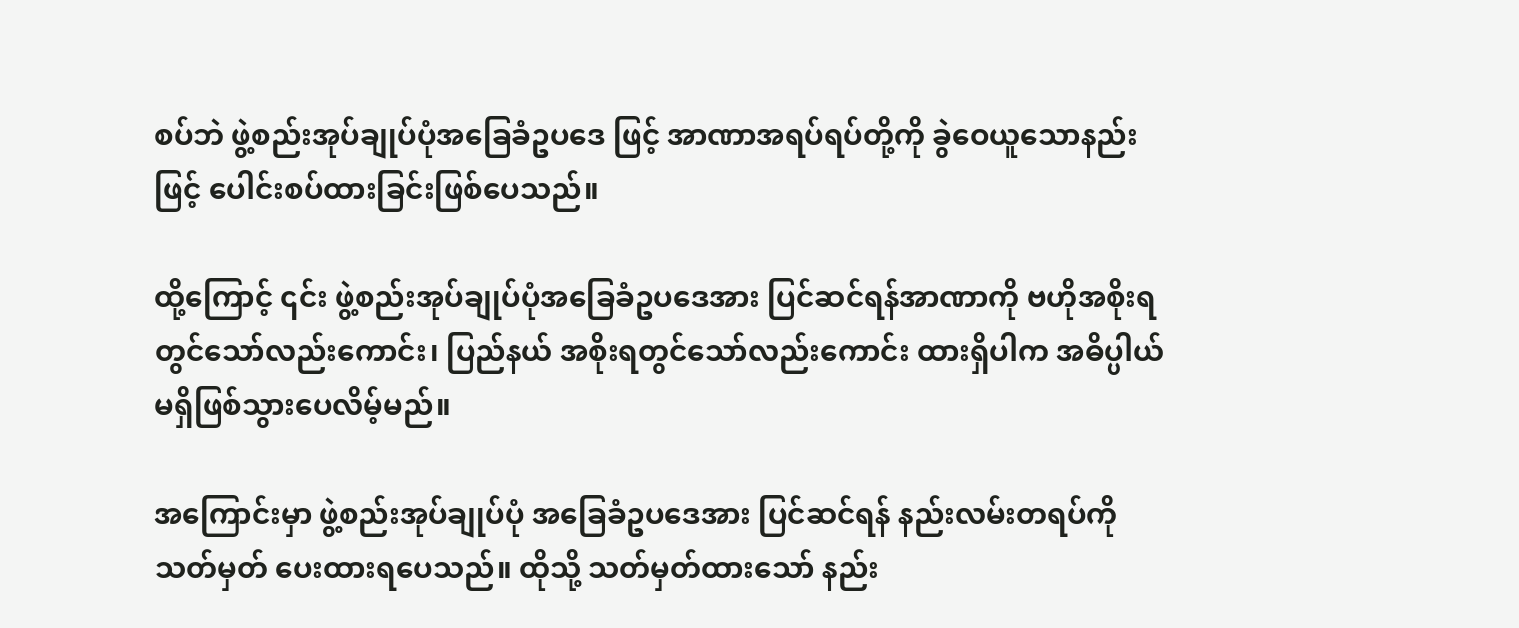စပ်ဘဲ ဖွဲ့စည်းအုပ်ချုပ်ပုံအခြေခံဥပဒေ ဖြင့် အာဏာအရပ်ရပ်တို့ကို ခွဲဝေယူသောနည်းဖြင့် ပေါင်းစပ်ထားခြင်းဖြစ်ပေသည်။

ထို့ကြောင့် ၎င်း ဖွဲ့စည်းအုပ်ချုပ်ပုံအခြေခံဥပဒေအား ပြင်ဆင်ရန်အာဏာကို ဗဟိုအစိုးရတွင်သော်လည်းကောင်း၊ ပြည်နယ် အစိုးရတွင်သော်လည်းကောင်း ထားရှိပါက အဓိပ္ပါယ်မရှိဖြစ်သွားပေလိမ့်မည်။

အကြောင်းမှာ ဖွဲ့စည်းအုပ်ချုပ်ပုံ အခြေခံဥပဒေအား ပြင်ဆင်ရန် နည်းလမ်းတရပ်ကို သတ်မှတ် ပေးထားရပေသည်။ ထိုသို့ သတ်မှတ်ထားသော် နည်း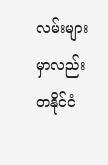လမ်းများမှာလည်း တနိုင်ငံ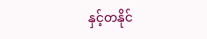နှင့်တနိုင်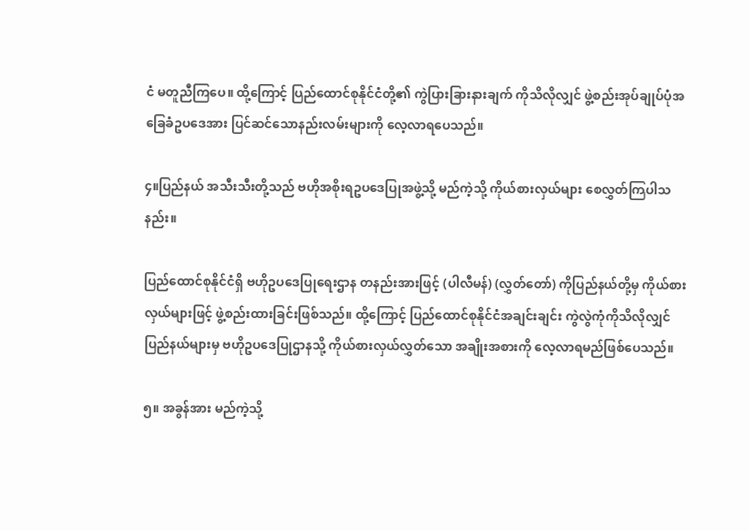ငံ မတူညီကြပေ။ ထို့ကြောင့် ပြည်ထောင်စုနိုင်ငံတို့၏ ကွဲပြားခြားနားချက် ကိုသိလိုလျှင် ဖွဲ့စည်းအုပ်ချုပ်ပုံအခြေခံဥပဒေအား ပြင်ဆင်သောနည်းလမ်းများကို လေ့လာရပေသည်။

၄။ပြည်နယ် အသီးသီးတို့သည် ဗဟိုအစိုးရဥပဒေပြုအဖွဲ့သို့ မည်ကဲ့သို့ ကိုယ်စားလှယ်များ စေလွှတ်ကြပါသနည်း။

ပြည်ထောင်စုနိုင်ငံရှိ ဗဟိုဥပဒေပြုရေးဌာန တနည်းအားဖြင့် (ပါလီမန်) (လွှတ်တော်) ကိုပြည်နယ်တို့မှ ကိုယ်စားလှယ်များဖြင့် ဖွဲ့စည်းထားခြင်းဖြစ်သည်။ ထို့ကြောင့် ပြည်ထောင်စုနိုင်ငံအချင်းချင်း ကွဲလွဲကုံကိုသိလိုလျှင် ပြည်နယ်များမှ ဗဟိုဥပဒေပြုဌာနသို့ ကိုယ်စားလှယ်လွှတ်သော အချိုးအစားကို လေ့လာရမည်ဖြစ်ပေသည်။

၅။ အခွန်အား မည်ကဲ့သို့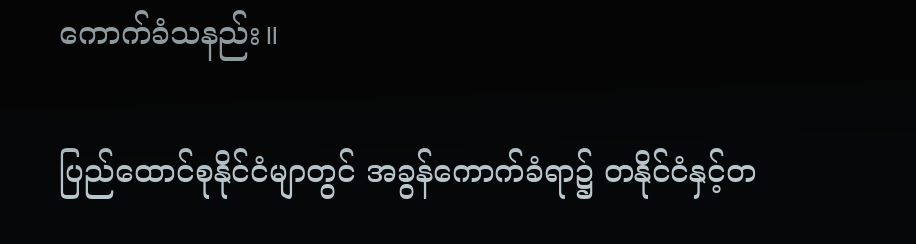ကောက်ခံသနည်း။

ပြည်ထောင်စုနိုင်ငံမျာတွင် အခွန်ကောက်ခံရာ၌ တနိုင်ငံနှင့်တ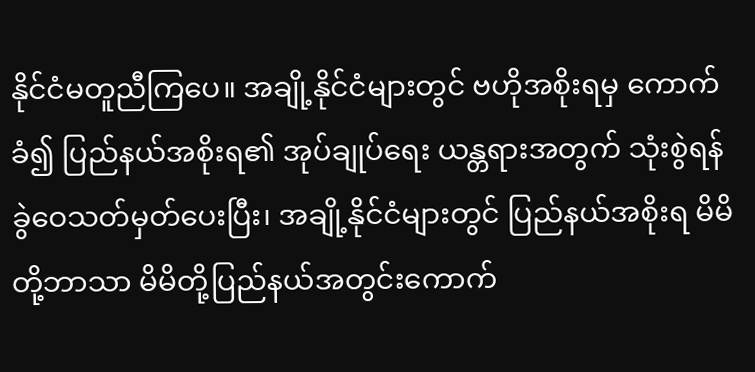နိုင်ငံမတူညီကြပေ။ အချို့နိုင်ငံများတွင် ဗဟိုအစိုးရမှ ကောက်ခံ၍ ပြည်နယ်အစိုးရ၏ အုပ်ချုပ်ရေး ယန္တရားအတွက် သုံးစွဲရန်ခွဲဝေသတ်မှတ်ပေးပြီး၊ အချို့နိုင်ငံများတွင် ပြည်နယ်အစိုးရ မိမိတို့ဘာသာ မိမိတို့ပြည်နယ်အတွင်းကောက်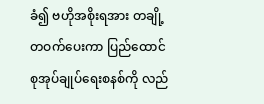ခံ၍ ဗဟိုအစိုးရအား တချို့တဝက်ပေးကာ ပြည်ထောင်စုအုပ်ချုပ်ရေးစနစ်ကို လည်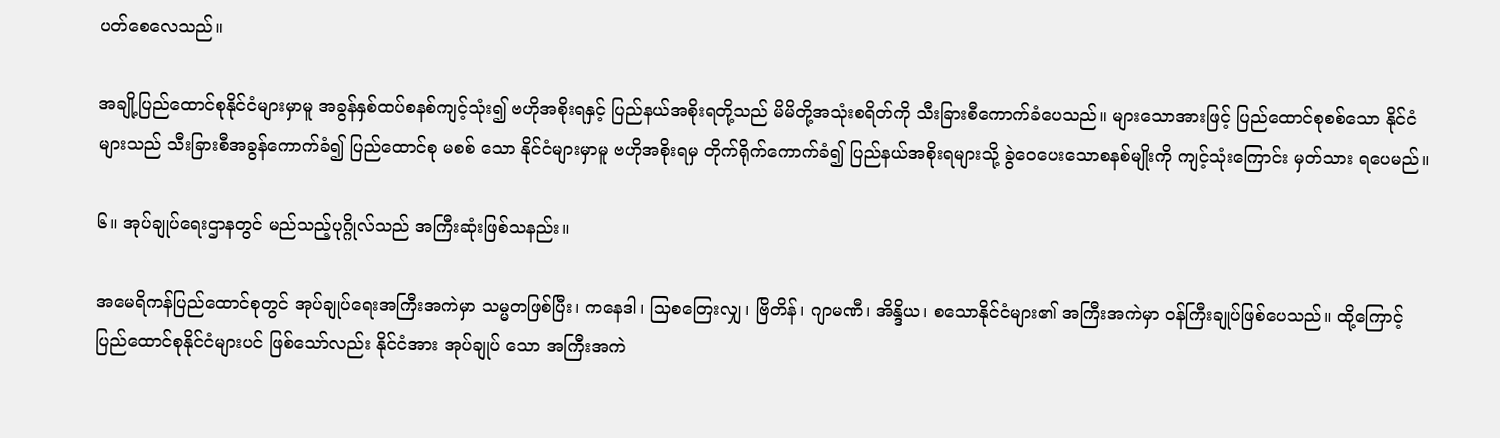ပတ်စေလေသည်။

အချို့ပြည်ထောင်စုနိုင်ငံများမှာမူ အခွန်နှစ်ထပ်စနစ်ကျင့်သုံး၍ ဗဟိုအစိုးရနှင့် ပြည်နယ်အစိုးရတို့သည် မိမိတို့အသုံးစရိတ်ကို သီးခြားစီကောက်ခံပေသည်။ များသောအားဖြင့် ပြည်ထောင်စုစစ်သော နိုင်ငံများသည် သီးခြားစီအခွန်ကောက်ခံ၍ ပြည်ထောင်စု မစစ် သော နိုင်ငံများမှာမူ ဗဟိုအစိုးရမှ တိုက်ရိုက်ကောက်ခံ၍ ပြည်နယ်အစိုးရများသို့ ခွဲဝေပေးသောစနစ်မျိုးကို ကျင့်သုံးကြောင်း မှတ်သား ရပေမည်။

၆။ အုပ်ချုပ်ရေးဌာနတွင် မည်သည့်ပုဂ္ဂိုလ်သည် အကြီးဆုံးဖြစ်သနည်း။

အမေရိကန်ပြည်ထောင်စုတွင် အုပ်ချုပ်ရေးအကြီးအကဲမှာ သမ္မတဖြစ်ပြီး၊ ကနေဒါ၊ သြစတြေးလျှ၊ ဗြိတိန်၊ ဂျာမဏီ၊ အိန္ဒိယ၊ စသောနိုင်ငံများ၏ အကြီးအကဲမှာ ဝန်ကြီးချုပ်ဖြစ်ပေသည်။ ထို့ကြောင့် ပြည်ထောင်စုနိုင်ငံများပင် ဖြစ်သော်လည်း နိုင်ငံအား အုပ်ချုပ် သော အကြီးအကဲ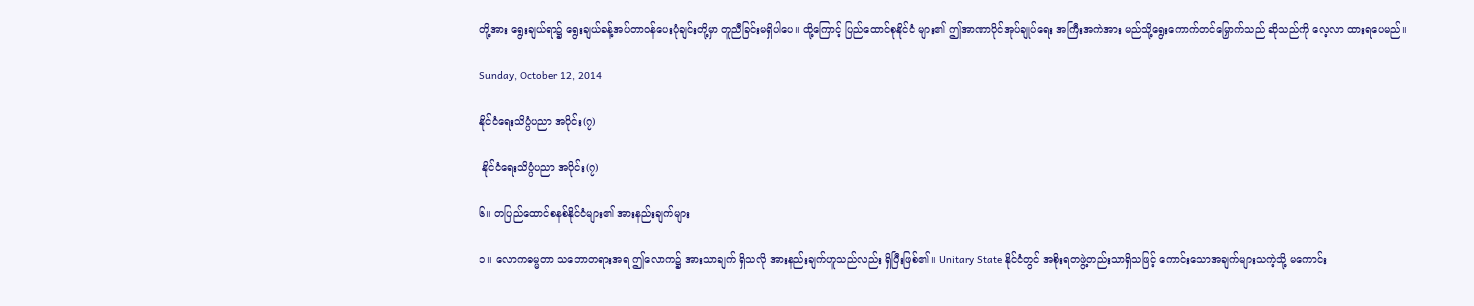တို့အား ရွေးချယ်ရာ၌ ရွေးချယ်ခန့်အပ်တာဝန်ပေးပုံချင်းတို့မှာ တူညီခြင်းမရှိပါပေ။ ထို့ကြောင့် ပြည်ထောင်စုနိုင်ငံ များ၏ ဤအာဏာပိုင်အုပ်ချုပ်ရေး အကြီးအကဲအား မည်သို့ရွေးကောက်တင်မြှောက်သည် ဆိုသည်ကို လေ့လာ ထားရပေမည်။

Sunday, October 12, 2014

နိုင်ငံရေးသိပ္ပံပညာ အပိုင်း(၇)

 နိုင်ငံရေးသိပ္ပံပညာ အပိုင်း(၇)

၆။ တပြည်ထောင်စနစ်နိုင်ငံများ၏ အားနည်းချက်များ

၁။ လောကဓမ္မတာ သဘောတရားအရ ဤလောက၌ အားသာချက် ရှိသလို အားနည်းချက်ဟူသည်လည်း ရှိပြီးဖြစ်၏။ Unitary State နိုင်ငံတွင် အစိုးရတဖွဲ့တည်းသာရှိသဖြင့် ကောင်းသောအချက်များသကဲ့သို့ မကောင်း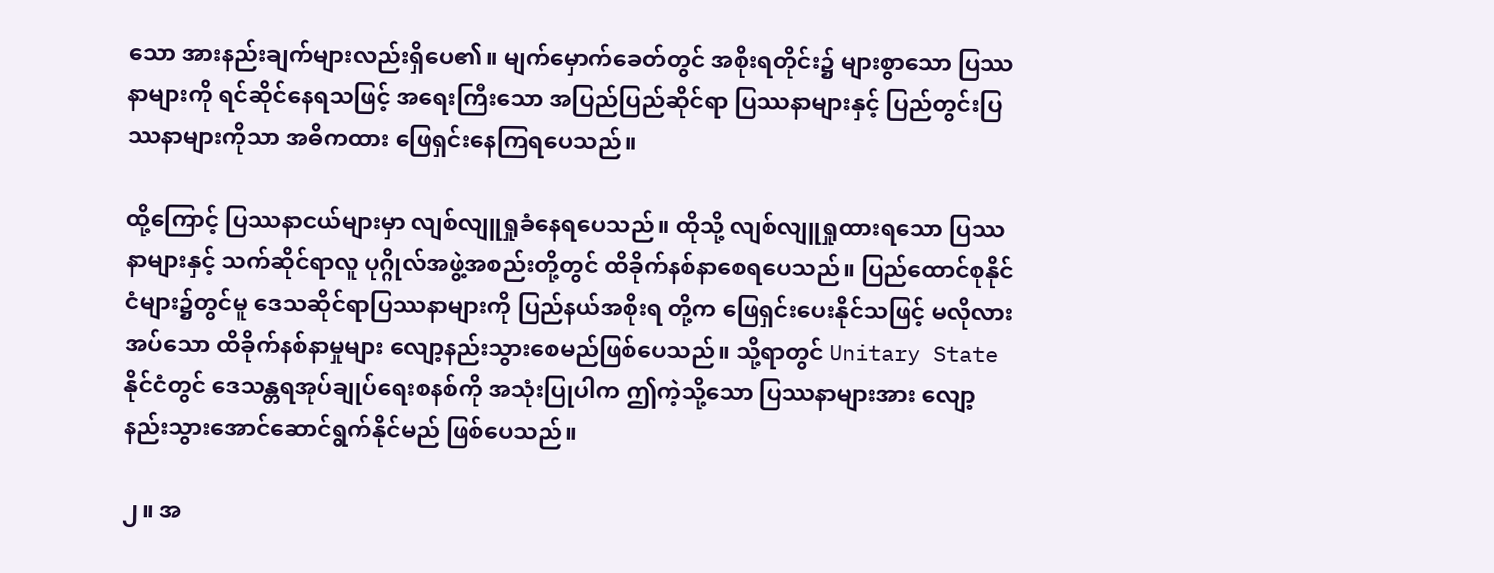သော အားနည်းချက်များလည်းရှိပေ၏။ မျက်မှောက်ခေတ်တွင် အစိုးရတိုင်း၌ များစွာသော ပြဿနာများကို ရင်ဆိုင်နေရသဖြင့် အရေးကြီးသော အပြည်ပြည်ဆိုင်ရာ ပြဿနာများနှင့် ပြည်တွင်းပြဿနာများကိုသာ အဓိကထား ဖြေရှင်းနေကြရပေသည်။

ထို့ကြောင့် ပြဿနာငယ်များမှာ လျစ်လျူရှုခံနေရပေသည်။ ထိုသို့ လျစ်လျူရှုထားရသော ပြဿနာများနှင့် သက်ဆိုင်ရာလူ ပုဂ္ဂိုလ်အဖွဲ့အစည်းတို့တွင် ထိခိုက်နစ်နာစေရပေသည်။ ပြည်ထောင်စုနိုင်ငံများ၌တွင်မူ ဒေသဆိုင်ရာပြဿနာများကို ပြည်နယ်အစိုးရ တို့က ဖြေရှင်းပေးနိုင်သဖြင့် မလိုလားအပ်သော ထိခိုက်နစ်နာမှုများ လျော့နည်းသွားစေမည်ဖြစ်ပေသည်။ သို့ရာတွင် Unitary State နိုင်ငံတွင် ဒေသန္တရအုပ်ချုပ်ရေးစနစ်ကို အသုံးပြုပါက ဤကဲ့သို့သော ပြဿနာများအား လျော့နည်းသွားအောင်ဆောင်ရွက်နိုင်မည် ဖြစ်ပေသည်။

၂။ အ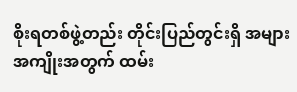စိုးရတစ်ဖွဲ့တည်း တိုင်းပြည်တွင်းရှိ အများအကျိုးအတွက် ထမ်း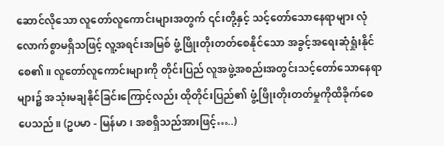ဆောင်လိုသော လူတော်လူကောင်းများအတွက် ၎င်းတို့နှင့် သင့်တော်သောနေရာများ လုံလောက်စွာမရှိသဖြင့် လူ့အရင်းအမြစ် ဖွံ့ဖြိုးတိုးတတ်စေနိုင်သော အခွင့်အရေးဆုံရှုံးနိုင်စေ၏။ လူတော်လူကောင်းများကို တိုင်းပြည် လူအဖွဲ့အစည်းအတွင်းသင့်တော်သောနေရာများ၌ အသုံးမချနိုင်ခြင်းကြောင့်လည်း ထိုတိုင်းပြည်၏ ဖွံ့ဖြိုးတိုးတတ်မှုကိုထိခိုက်စေပေသည်။ (ဥပမာ - မြန်မာ၊ အစရှိသည်အားဖြင့်…..)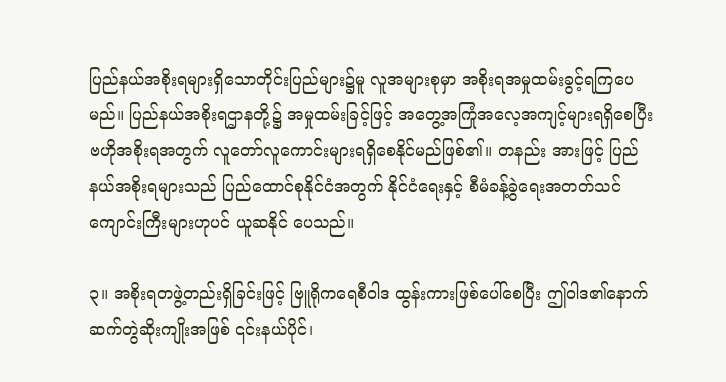ပြည်နယ်အစိုးရများရှိသောတိုင်းပြည်များ၌မူ လူအများစုမှာ အစိုးရအမှုထမ်းခွင့်ရကြပေမည်။ ပြည်နယ်အစိုးရဌာနတို့၌ အမှုထမ်းခြင့်ဖြင့် အတွေ့အကြုံအလေ့အကျင့်များရရှိစေပြီး ဗဟိုအစိုးရအတွက် လူတော်လူကောင်းများရရှိစေနိုင်မည်ဖြစ်၏။ တနည်း အားဖြင့် ပြည်နယ်အစိုးရများသည် ပြည်ထောင်စုနိုင်ငံအတွက် နိုင်ငံရေးနှင့် စီမံခန့်ခွဲရေးအတတ်သင်ကျောင်းကြီးများဟုပင် ယူဆနိုင် ပေသည်။

၃။ အစိုးရတဖွဲ့တည်းရှိခြင်းဖြင့် ဗြူရိုကရေစီဝါဒ ထွန်းကားဖြစ်ပေါ်စေပြီး ဤဝါဒ၏နောက်ဆက်တွဲဆိုးကျိုးအဖြစ် ၎င်းနယ်ပိုင်၊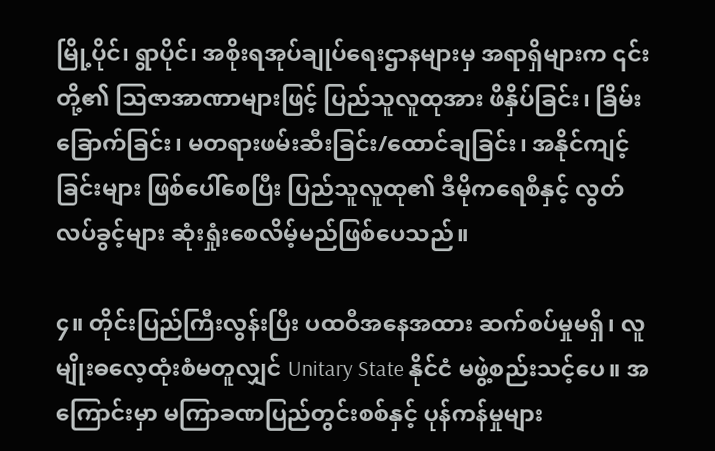မြို့ပိုင်၊ ရွာပိုင်၊ အစိုးရအုပ်ချုပ်ရေးဌာနများမှ အရာရှိများက ၎င်းတို့၏ သြဇာအာဏာများဖြင့် ပြည်သူလူထုအား ဖိနှိပ်ခြင်း၊ ခြိမ်းခြောက်ခြင်း၊ မတရားဖမ်းဆီးခြင်း/ထောင်ချခြင်း၊ အနိုင်ကျင့်ခြင်းများ ဖြစ်ပေါ်စေပြီး ပြည်သူလူထု၏ ဒီမိုကရေစီနှင့် လွတ်လပ်ခွင့်များ ဆုံးရှုံးစေလိမ့်မည်ဖြစ်ပေသည်။

၄။ တိုင်းပြည်ကြီးလွန်းပြီး ပထဝီအနေအထား ဆက်စပ်မှုမရှိ၊ လူမျိုးဓလေ့ထုံးစံမတူလျှင် Unitary State နိုင်ငံ မဖွဲ့စည်းသင့်ပေ။ အကြောင်းမှာ မကြာခဏပြည်တွင်းစစ်နှင့် ပုန်ကန်မှုများ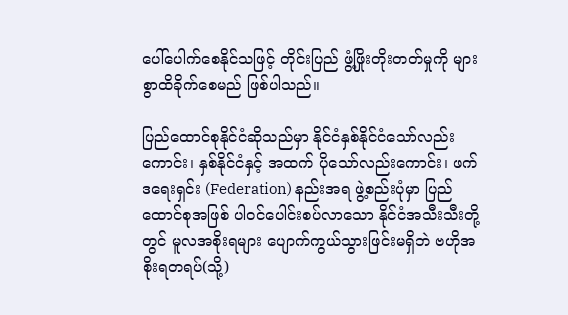ပေါ်ပေါက်စေနိုင်သဖြင့် တိုင်းပြည် ဖွံ့ဖြိုးတိုးတတ်မှုကို များစွာထိခိုက်စေမည် ဖြစ်ပါသည်။

ပြည်ထောင်စုနိုင်ငံဆိုသည်မှာ နိုင်ငံနှစ်နိုင်ငံသော်လည်းကောင်း၊ နှစ်နိုင်ငံနှင့် အထက် ပိုသော်လည်းကောင်း၊ ဖက်ဒရေးရှင်း (Federation) နည်းအရ ဖွဲ့စည်းပုံမှာ ပြည်ထောင်စုအဖြစ် ပါဝင်ပေါင်းစပ်လာသော နိုင်ငံအသီးသီးတို့တွင် မူလအစိုးရများ ပျောက်ကွယ်သွားဖြင်းမရှိဘဲ ဗဟိုအစိုးရတရပ်(သို့)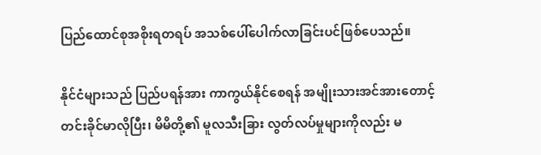ပြည်ထောင်စုအစိုးရတရပ် အသစ်ပေါ်ပေါက်လာခြင်းပင်ဖြစ်ပေသည်။

နိုင်ငံများသည် ပြည်ပရန်အား ကာကွယ်နိုင်စေရန် အမျိုးသားအင်အားတောင့်တင်းခိုင်မာလိုပြီး၊ မိမိတို့၏ မူလသီးခြား လွတ်လပ်မှုများကိုလည်း မ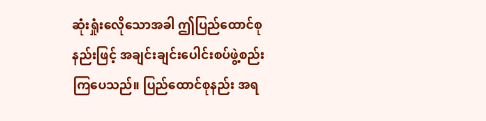ဆုံးရှုံးလေိုသောအခါ ဤပြည်ထောင်စုနည်းဖြင့် အချင်းချင်းပေါင်းစပ်ဖွဲ့စည်းကြပေသည်။ ပြည်ထောင်စုနည်း အရ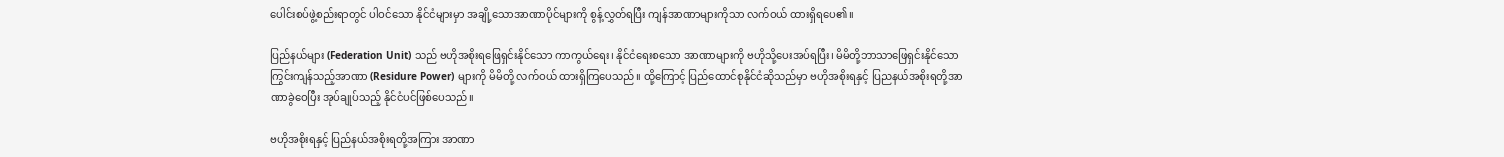ပေါင်းစပ်ဖွဲ့စည်းရာတွင် ပါဝင်သော နိုင်ငံများမှာ အချို့သောအာဏာပိုင်များကို စွန့်လွှတ်ရပြီး ကျန်အာဏာများကိုသာ လက်ဝယ် ထားရှိရပေ၏။

ပြည်နယ်များ (Federation Unit) သည် ဗဟိုအစိုးရဖြေရှင်းနိုင်သော ကာကွယ်ရေး၊ နိုင်ငံရေးစသော အာဏာများကို ဗဟိုသို့ပေးအပ်ရပြီး၊ မိမိတို့ဘာသာဖြေရှင်းနိုင်သော ကြွင်းကျန်သည့်အာဏာ (Residure Power) များကို မိမိတို့ လက်ဝယ် ထားရှိကြပေသည်။ ထို့ကြောင့် ပြည်ထောင်စုနိုင်ငံဆိုသည်မှာ ဗဟိုအစိုးရနှင့် ပြညနယ်အစိုးရတို့အာဏာခွဲဝေပြီး အုပ်ချုပ်သည့် နိုင်ငံပင်ဖြစ်ပေသည်။

ဗဟိုအစိုးရနှင့် ပြည်နယ်အစိုးရတို့အကြား အာဏာ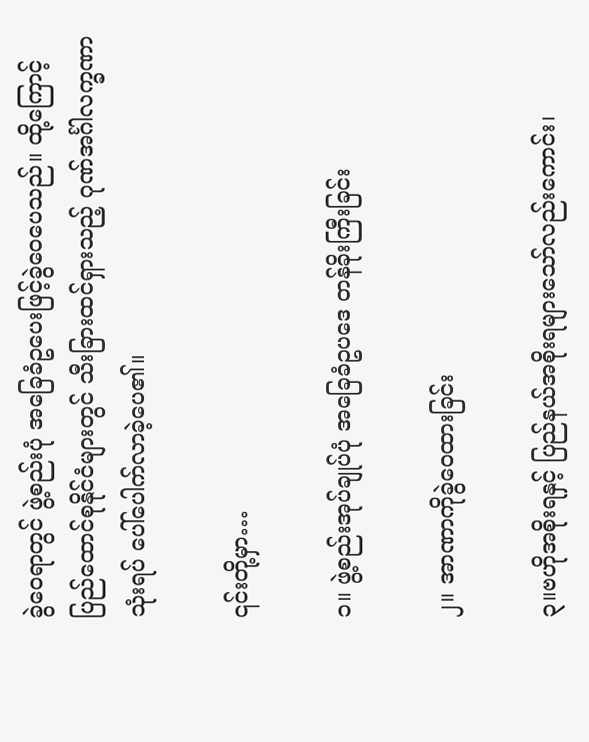ခွဲဝေရာတွင် ဖွဲ့စည်းပုံ အခြေခံဥပေးဖြင့်ခွဲဝေပေသည်။ ထို့ကြောင့် ပြည်ထောင်စုနိုင်ငံများတွင် သီးခြားထင်ရှားသည့် ဂုဏ်အင်္ဂါလက္ခဏာသုံးရပ် ပေါ်ပေါက်လာခဲ့ပေ၏။

၎င်းတို့မှာ…

၁။ ဖွဲ့စည်းအုပ်ချုပ်ပုံ အခြေခံဥပဒေ တန်ခိုးကြီးခြင်း

၂။ အာဏာကိုခွဲဝေထားခြင်း

၃။ဗဟိုအစိုးရနှင့် ပြည်နယ်အစိုးရများသော်လည်းကောင်း၊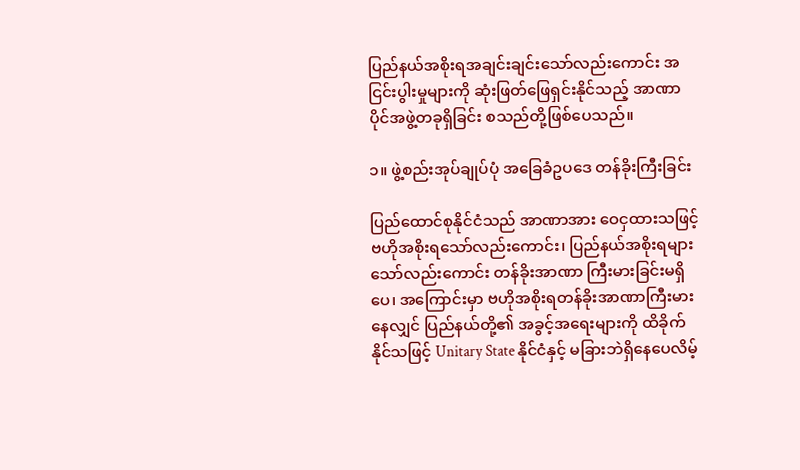ပြည်နယ်အစိုးရအချင်းချင်းသော်လည်းကောင်း အငြင်းပွါးမှုများကို ဆုံးဖြတ်ဖြေရှင်းနိုင်သည့် အာဏာပိုင်အဖွဲ့တခုရှိခြင်း စသည်တို့ဖြစ်ပေသည်။

၁။ ဖွဲ့စည်းအုပ်ချုပ်ပုံ အခြေခံဥပဒေ တန်ခိုးကြီးခြင်း

ပြည်ထောင်စုနိုင်ငံသည် အာဏာအား ဝေငှထားသဖြင့် ဗဟိုအစိုးရသော်လည်းကောင်း၊ ပြည်နယ်အစိုးရများသော်လည်းကောင်း တန်ခိုးအာဏာ ကြီးမားခြင်းမရှိပေ၊ အကြောင်းမှာ ဗဟိုအစိုးရတန်ခိုးအာဏာကြီးမားနေလျှင် ပြည်နယ်တို့၏ အခွင့်အရေးများကို ထိခိုက်နိုင်သဖြင့် Unitary State နိုင်ငံနှင့် မခြားဘဲရှိနေပေလိမ့်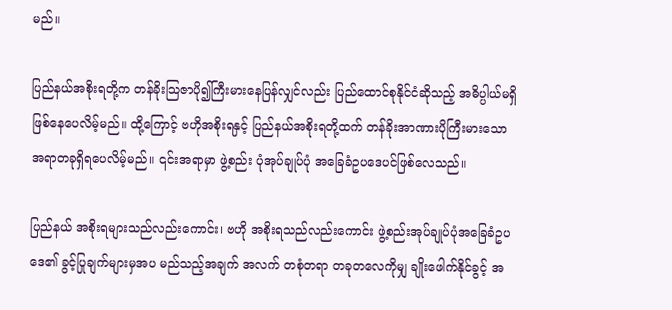မည်။

ပြည်နယ်အစိုးရတို့က တန်ခိုးသြဇာပို၍ကြီးမားနေပြန်လျှင်လည်း ပြည်ထောင်စုနိုင်ငံဆိုသည့် အဓိပ္ပါယ်မရှိဖြစ်နေပေလိမ့်မည်။ ထို့ကြောင့် ဗဟိုအစိုးရနှင့် ပြည်နယ်အစိုးရတို့ထက် တန်ခိုးအာဏားပိုကြီးမားသော အရာတခုရှိရပေလိမ့်မည်။ ၎င်းအရာမှာ ဖွဲ့စည်း ပုံအုပ်ချုပ်ပုံ အခြေခံဥပဒေပင်ဖြစ်လေသည်။

ပြည်နယ် အစိုးရများသည်လည်းကောင်း၊ ဗဟို အစိုးရသည်လည်းကောင်း ဖွဲ့စည်းအုပ်ချုပ်ပုံအခြေခံဥပဒေ၏ ခွင့်ပြုချက်များမှအပ မည်သည့်အချက် အလက် တစုံတရာ တခုတလေကိုမျှ ချိုးဖေါက်နိုင်ခွင့် အ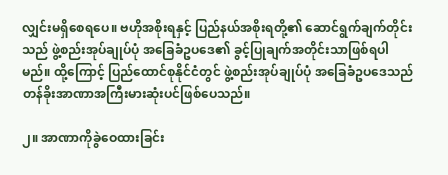လျှင်းမရှိစေရပေ။ ဗဟိုအစိုးရနှင့် ပြည်နယ်အစိုးရတို့၏ ဆောင်ရွက်ချက်တိုင်း သည် ဖွဲ့စည်းအုပ်ချုပ်ပုံ အခြေခံဥပဒေ၏ ခွင့်ပြုချက်အတိုင်းသာဖြစ်ရပါမည်။ ထို့ကြောင့် ပြည်ထောင်စုနိုင်ငံတွင် ဖွဲ့စည်းအုပ်ချုပ်ပုံ အခြေခံဥပဒေသည် တန်ခိုးအာဏာအကြီးမားဆုံးပင်ဖြစ်ပေသည်။

၂။ အာဏာကိုခွဲဝေထားခြင်း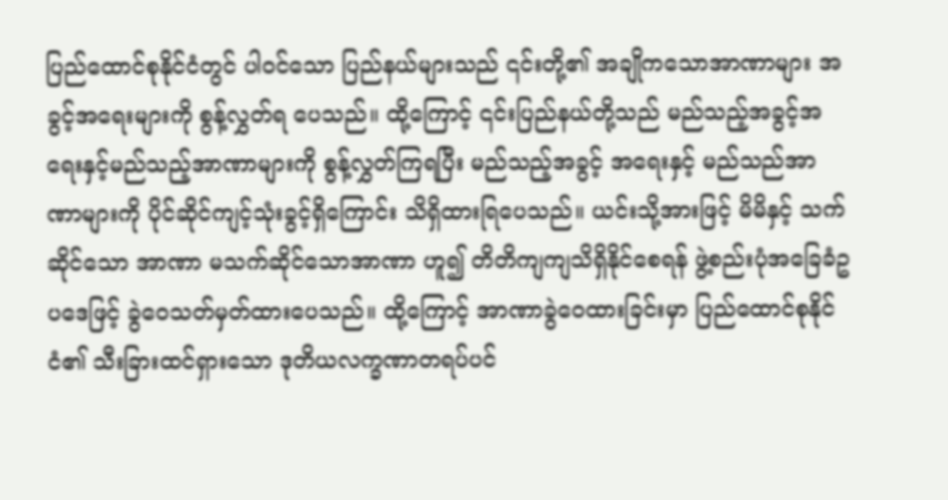ပြည်ထောင်စုနိုင်ငံတွင် ပါဝင်သော ပြည်နယ်များသည် ၎င်းတို့၏ အချိုကသောအာဏာများ အခွင့်အရေးများကို စွန့်လွှတ်ရ ပေသည်။ ထို့ကြောင့် ၎င်းပြည်နယ်တို့သည် မည်သည့်အခွင့်အရေးနှင့်မည်သည့်အာဏာများကို စွန့်လွှတ်ကြရပြီး မည်သည့်အခွင့် အရေးနှင့် မည်သည်အာဏာများကို ပိုင်ဆိုင်ကျင့်သုံးခွင့်ရှိကြောင်း သိရှိထားရြပေသည်။ ယင်းသို့အားဖြင့် မိမိနှင့် သက်ဆိုင်သော အာဏာ မသက်ဆိုင်သောအာဏာ ဟူ၍ တိတိကျကျသိရှိနိုင်စေရန် ဖွဲ့စည်းပုံအခြေခံဥပဒေဖြင့် ခွဲဝေသတ်မှတ်ထားပေသည်။ ထို့ကြောင့် အာဏာခွဲဝေထားခြင်းမှာ ပြည်ထောင်စုနိုင်ငံ၏ သီးခြားထင်ရှားသော ဒုတိယလက္ခဏာတရပ်ပင်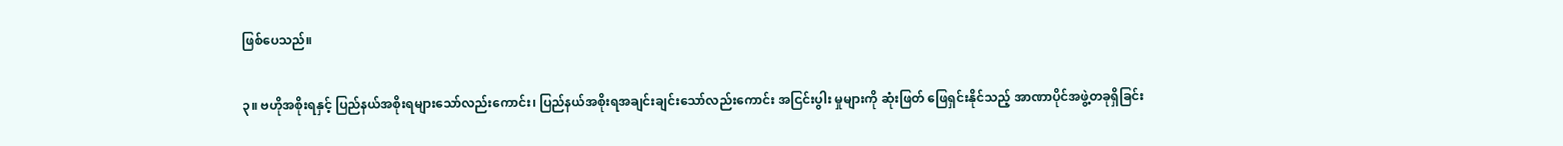ဖြစ်ပေသည်။

၃။ ဗဟိုအစိုးရနှင့် ပြည်နယ်အစိုးရများသော်လည်းကောင်း၊ ပြည်နယ်အစိုးရအချင်းချင်းသော်လည်းကောင်း အငြင်းပွါး မှုများကို ဆုံးဖြတ် ဖြေရှင်းနိုင်သည့် အာဏာပိုင်အဖွဲ့တခုရှိခြင်း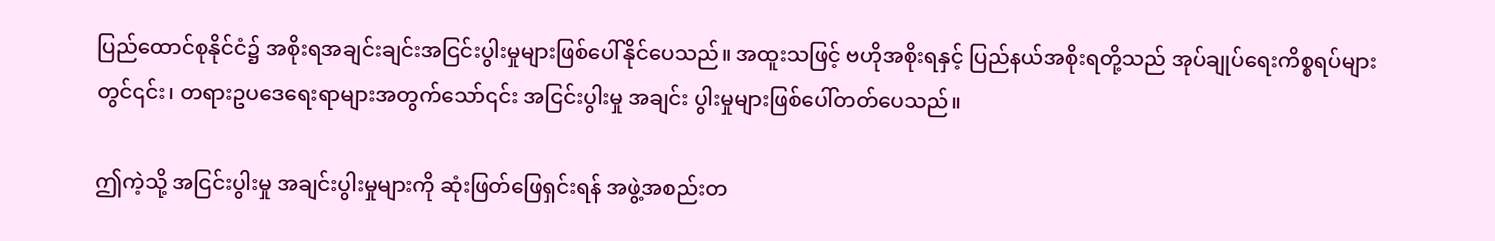ပြည်ထောင်စုနိုင်ငံ၌ အစိုးရအချင်းချင်းအငြင်းပွါးမှုများဖြစ်ပေါ်နိုင်ပေသည်။ အထူးသဖြင့် ဗဟိုအစိုးရနှင့် ပြည်နယ်အစိုးရတို့သည် အုပ်ချုပ်ရေးကိစ္စရပ်များတွင်၎င်း၊ တရားဥပဒေရေးရာများအတွက်သော်၎င်း အငြင်းပွါးမှု အချင်း ပွါးမှုများဖြစ်ပေါ်တတ်ပေသည်။

ဤကဲ့သို့ အငြင်းပွါးမှု အချင်းပွါးမှုများကို ဆုံးဖြတ်ဖြေရှင်းရန် အဖွဲ့အစည်းတ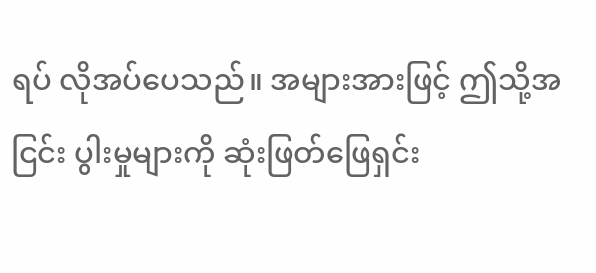ရပ် လိုအပ်ပေသည်။ အများအားဖြင့် ဤသို့အငြင်း ပွါးမှုများကို ဆုံးဖြတ်ဖြေရှင်း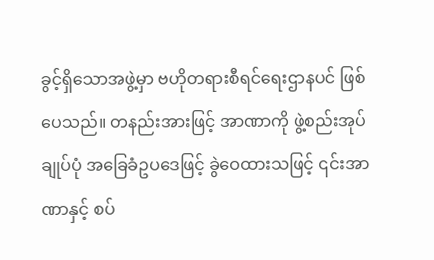ခွင့်ရှိသောအဖွဲ့မှာ ဗဟိုတရားစီရင်ရေးဌာနပင် ဖြစ်ပေသည်။ တနည်းအားဖြင့် အာဏာကို ဖွဲ့စည်းအုပ်ချုပ်ပုံ အခြေခံဥပဒေဖြင့် ခွဲဝေထားသဖြင့် ၎င်းအာဏာနှင့် စပ်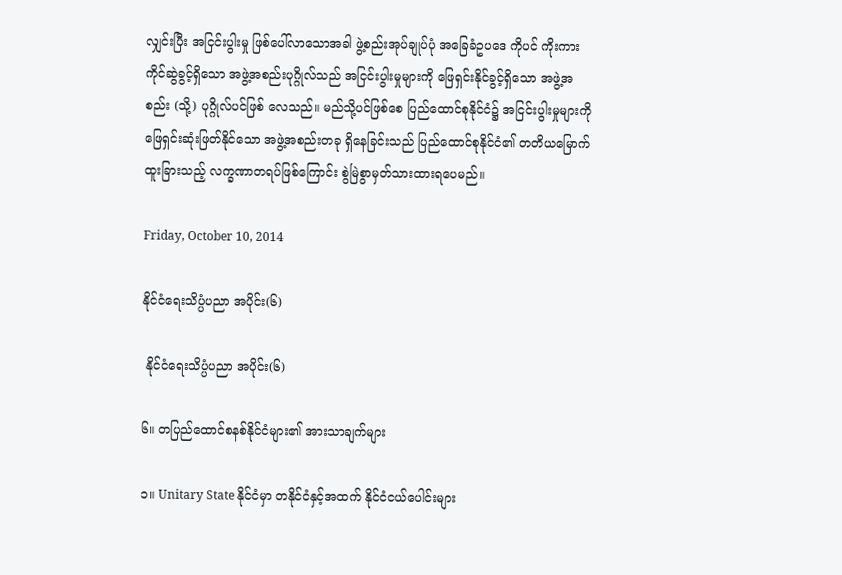လျှင်းပြီး အငြင်းပွါးမှု ဖြစ်ပေါ်လာသောအခါ ဖွဲ့စည်းအုပ်ချုပ်ပုံ အခြေခံဥပဒေ ကိုပင် ကိုးကားကိုင်ဆွဲခွင့်ရှိသော အဖွဲ့အစည်းပုဂ္ဂိုလ်သည် အငြင်းပွါးမှုများကို ဖြေရှင်းနိုင်ခွင့်ရှိသော အဖွဲ့အစည်း (သို့) ပုဂ္ဂိုလ်ပင်ဖြစ် လေသည်။ မည်သို့ပင်ဖြစ်စေ ပြည်ထောင်စုနိုင်ငံ၌ အငြင်းပွါးမှုများကို ဖြေရှင်းဆုံးဖြတ်နိုင်သော အဖွဲ့အစည်းတခု ရှိနေခြင်းသည် ပြည်ထောင်စုနိုင်ငံ၏ တတိယမြောက် ထူးခြားသည့် လက္ခဏာတရပ်ဖြစ်ကြောင်း စွဲမြဲစွာမှတ်သားထားရပေမည်။

Friday, October 10, 2014

နိုင်ငံရေးသိပ္ပံပညာ အပိုင်း(၆)

 နိုင်ငံရေးသိပ္ပံပညာ အပိုင်း(၆)

၆။ တပြည်ထောင်စနစ်နိုင်ငံများ၏ အားသာချက်များ

၁။ Unitary State နိုင်ငံမှာ တနိုင်ငံနှင့်အထက် နိုင်ငံငယ်ပေါင်းများ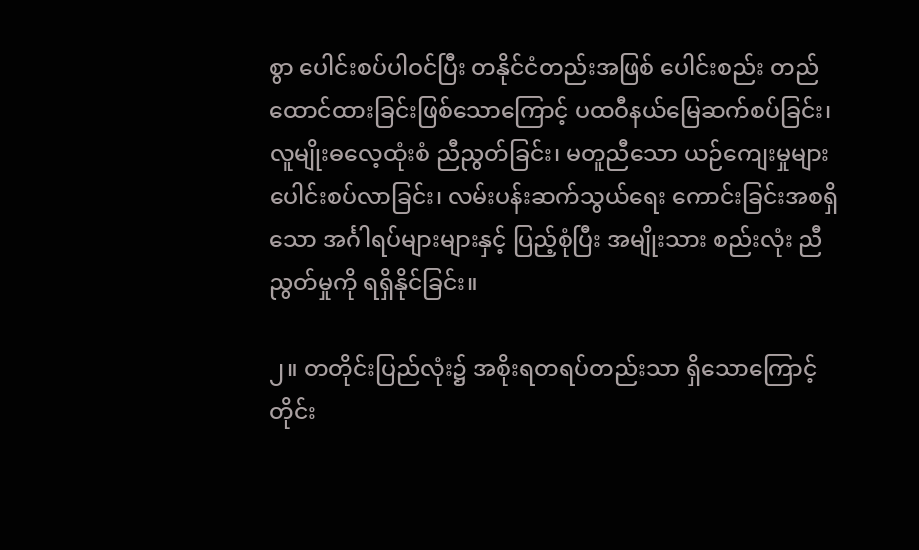စွာ ပေါင်းစပ်ပါဝင်ပြီး တနိုင်ငံတည်းအဖြစ် ပေါင်းစည်း တည်ထောင်ထားခြင်းဖြစ်သောကြောင့် ပထဝီနယ်မြေဆက်စပ်ခြင်း၊ လူမျိုးဓလေ့ထုံးစံ ညီညွတ်ခြင်း၊ မတူညီသော ယဉ်ကျေးမှုများ ပေါင်းစပ်လာခြင်း၊ လမ်းပန်းဆက်သွယ်ရေး ကောင်းခြင်းအစရှိသော အင်္ဂါရပ်များများနှင့် ပြည့်စုံပြီး အမျိုးသား စည်းလုံး ညီညွတ်မှုကို ရရှိနိုင်ခြင်း။

၂။ တတိုင်းပြည်လုံး၌ အစိုးရတရပ်တည်းသာ ရှိသောကြောင့် တိုင်း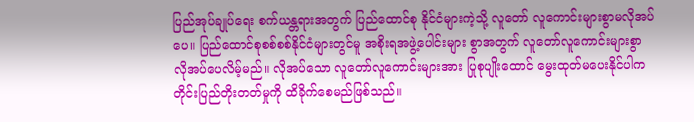ပြည်အုပ်ချုပ်ရေး စက်ယန္တရားအတွက် ပြည်ထောင်စု နိုင်ငံများကဲ့သို့ လူတော် လူကောင်းများစွာမလိုအပ်ပေ။ ပြည်ထောင်စုစစ်စစ်နိုင်ငံများတွင်မူ အစိုးရအဖွဲ့ပေါင်းများ စွာအတွက် လူတော်လူကောင်းများစွာ လိုအပ်ပေလိမ့်မည်။ လိုအပ်သော လူတော်လူကောင်းများအား ပြုစုပျိုးထောင် မွေးထုတ်မပေးနိုင်ပါက တိုင်းပြည်တိုးတတ်မှုကို ထိခိုက်စေမည်ဖြစ်သည်။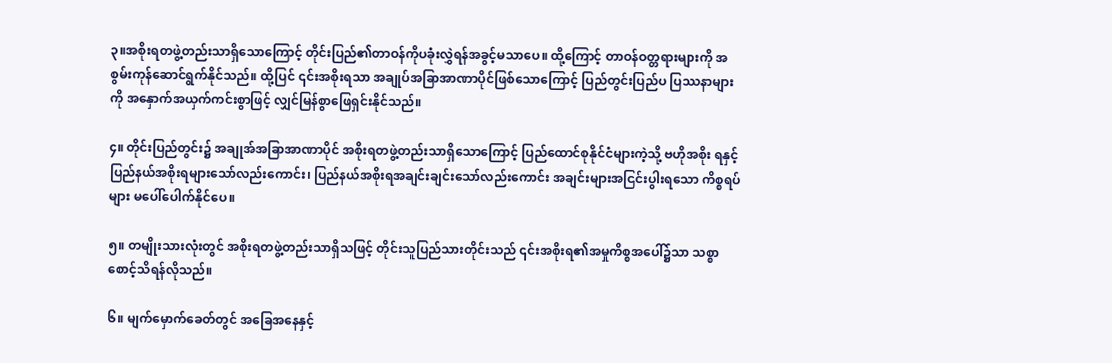၃။အစိုးရတဖွဲ့တည်းသာရှိသောကြောင့် တိုင်းပြည်၏တာဝန်ကိုပခုံးလွှဲရန်အခွင့်မသာပေ။ ထို့ကြောင့် တာဝန်ဝတ္တရားများကို အစွမ်းကုန်ဆောင်ရွက်နိုင်သည်။ ထို့ပြင် ၎င်းအစိုးရသာ အချုပ်အခြာအာဏာပိုင်ဖြစ်သောကြောင့် ပြည်တွင်းပြည်ပ ပြဿနာများကို အနှောက်အယှက်ကင်းစွာဖြင့် လျှင်မြန်စွာဖြေရှင်းနိုင်သည်။

၄။ တိုင်းပြည်တွင်း၌ အချုအ်အခြာအာဏာပိုင် အစိုးရတဖွဲ့တည်းသာရှိသောကြောင့် ပြည်ထောင်စုနိုင်ငံများကဲ့သို့ ဗဟိုအစိုး ရနှင့် ပြည်နယ်အစိုးရများသော်လည်းကောင်း၊ ပြည်နယ်အစိုးရအချင်းချင်းသော်လည်းကောင်း အချင်းများအငြင်းပွါးရသော ကိစ္စရပ်များ မပေါ်ပေါက်နိုင်ပေ။

၅။ တမျိုးသားလုံးတွင် အစိုးရတဖွဲ့တည်းသာရှိသဖြင့် တိုင်းသူပြည်သားတိုင်းသည် ၎င်းအစိုးရ၏အမှုကိစ္စအပေါ်၌သာ သစ္စာ စောင့်သိရန်လိုသည်။

၆။ မျက်မှောက်ခေတ်တွင် အခြေအနေနှင့်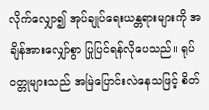လိုက်လျှော၍ အုပ်ချုပ်ရေးယန္တရားများကို အချိန်အားလျှော်စွာ ပြုပြင်ရန်လိုပေသည်။ ရုပ်ဝတ္တုများသည် အမြဲပြောင်းလဲနေသဖြင့် စိတ်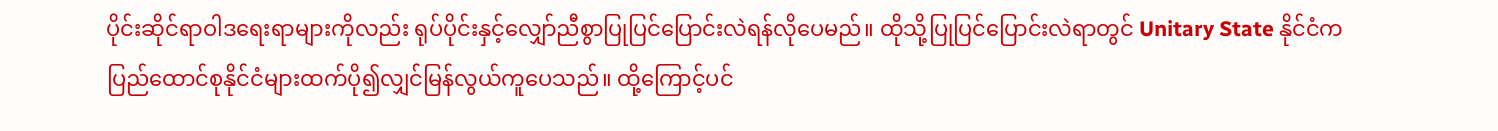ပိုင်းဆိုင်ရာဝါဒရေးရာများကိုလည်း ရုပ်ပိုင်းနှင့်လျှော်ညီစွာပြုပြင်ပြောင်းလဲရန်လိုပေမည်။ ထိုသို့ပြုပြင်ပြောင်းလဲရာတွင် Unitary State နိုင်ငံက ပြည်ထောင်စုနိုင်ငံများထက်ပို၍လျှင်မြန်လွယ်ကူပေသည်။ ထို့ကြောင့်ပင်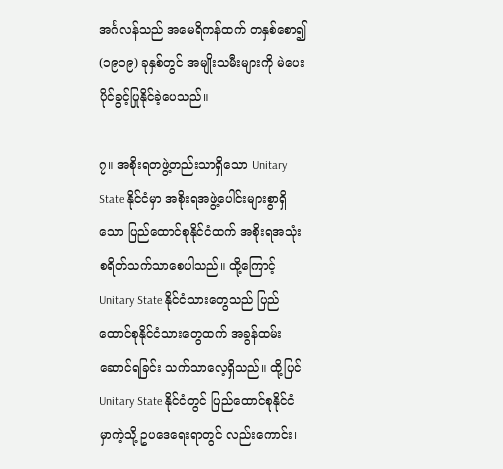အင်္ဂလန်သည် အမေရိကန်ထက် တနှစ်စော၍ (၁၉၁၉) ခုနှစ်တွင် အမျိုးသမီးများကို မဲပေးပိုင်ခွင့်ပြုနိုင်ခဲ့ပေသည်။

၇။ အစိုးရတဖွဲ့တည်းသာရှိသော Unitary State နိုင်ငံမှာ အစိုးရအဖွဲ့ပေါင်းများစွာရှိသော ပြည်ထောင်စုနိုင်ငံထက် အစိုးရအသုံးစရိတ်သက်သာစေပါသည်။ ထို့ကြောင့် Unitary State နိုင်ငံသားတွေသည် ပြည်ထောင်စုနိုင်ငံသားတွေထက် အခွန်ထမ်းဆောင်ရခြင်း သက်သာလေ့ရှိသည်။ ထို့ပြင် Unitary State နိုင်ငံတွင် ပြည်ထောင်စုနိုင်ငံမှာကဲ့သို့ ဥပဒေရေးရာတွင် လည်းကောင်း၊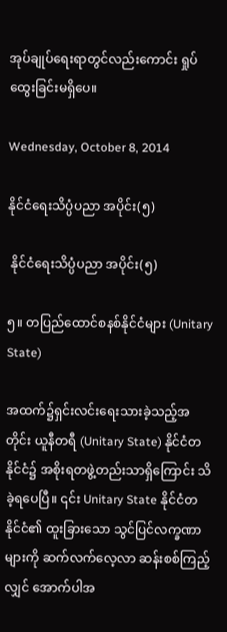အုပ်ချုပ်ရေးရာတွင်လည်းကောင်း ရှုပ်ထွေးခြင်းမရှိပေ။

Wednesday, October 8, 2014

နိုင်ငံရေးသိပ္ပံပညာ အပိုင်း(၅)

 နိုင်ငံရေးသိပ္ပံပညာ အပိုင်း(၅)

၅။ တပြည်ထောင်စနစ်နိုင်ငံများ (Unitary State)

အထက်၌ရှင်းလင်းရေးသားခဲ့သည့်အတိုင်း ယူနီတရီ (Unitary State) နိုင်ငံတနိုင်ငံ၌ အစိုးရတဖွဲ့တည်းသာရှိကြောင်း သိခဲ့ရပေပြီ။ ၎င်း Unitary State နိုင်ငံတနိုင်ငံ၏ ထူးခြားသော သွင်ပြင်လက္ခဏာများကို ဆက်လက်လေ့လာ ဆန်းစစ်ကြည့်လျှင် အောက်ပါအ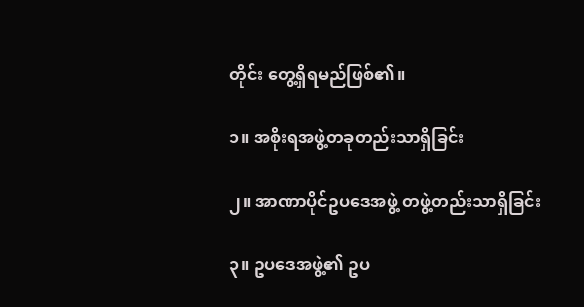တိုင်း တွေ့ရှိရမည်ဖြစ်၏။

၁။ အစိုးရအဖွဲ့တခုတည်းသာရှိခြင်း

၂။ အာဏာပိုင်ဥပဒေအဖွဲ့ တဖွဲ့တည်းသာရှိခြင်း

၃။ ဥပဒေအဖွဲ့၏ ဥပ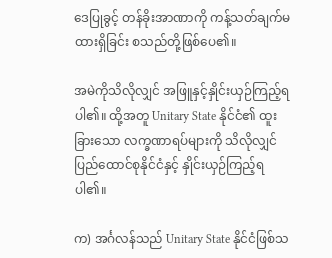ဒေပြုခွင့် တန်ခိုးအာဏာကို ကန့်သတ်ချက်မထားရှိခြင်း စသည်တို့ဖြစ်ပေ၏။

အမဲကိုသိလိုလျှင် အဖြူနှင့်နှိုင်းယှဉ်ကြည့်ရပါ၏။ ထို့အတူ Unitary State နိုင်ငံ၏ ထူးခြားသော လက္ခဏာရပ်များကို သိလိုလျှင် ပြည်ထောင်စုနိုင်ငံနှင့် နှိုင်းယှဉ်ကြည့်ရပါ၏။

က) အင်္ဂလန်သည် Unitary State နိုင်ငံဖြစ်သ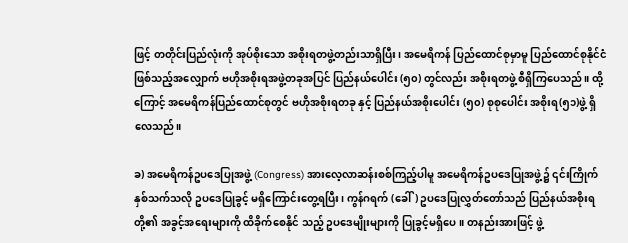ဖြင့် တတိုင်းပြည်လုံးကို အုပ်စိုးသော အစိုးရတဖွဲ့တည်းသာရှိပြီး၊ အမေရိကန် ပြည်ထောင်စုမှာမူ ပြည်ထောင်စုနိုင်ငံဖြစ်သည့်အလျှောက် ဗဟိုအစိုးရအဖွဲ့တခုအပြင် ပြည်နယ်ပေါင်း (၅၀) တွင်လည်း အစိုးရတဖွဲ့ စီရှိကြပေသည်။ ထို့ကြောင့် အမေရိကန်ပြည်ထောင်စုတွင် ဗဟိုအစိုးရတခု နှင့် ပြည်နယ်အစိုးပေါင်း (၅၀) စုစုပေါင်း အစိုးရ(၅၁)ဖွဲ့ ရှိလေသည်။

ခ) အမေရိကန်ဥပဒေပြုအဖွဲ့ (Congress) အားလေ့လာဆန်းစစ်ကြည့်ပါမူ အမေရိကန်ဥပဒေပြုအဖွဲ့၌ ၎င်းကြိုက်နှစ်သက်သလို ဥပဒေပြုခွင့် မရှိကြောင်းတွေ့ရပြီး၊ ကွန်ဂရက် (ခေါ်) ဥပဒေပြုလွှတ်တော်သည် ပြည်နယ်အစိုးရတို့၏ အခွင့်အရေးများကို ထိခိုက်စေနိုင် သည့် ဥပဒေမျိုးများကို ပြုခွင့်မရှိပေ။ တနည်းအားဖြင့် ဖွဲ့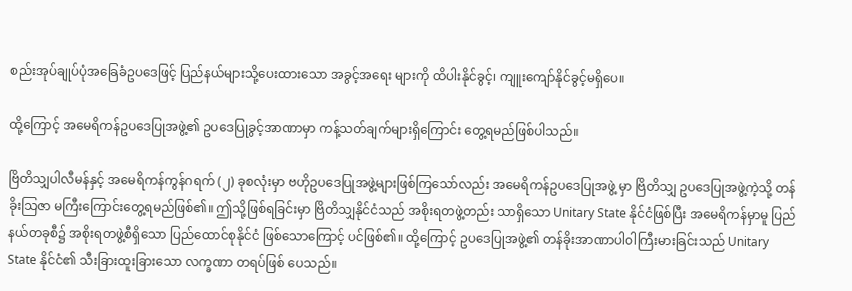စည်းအုပ်ချုပ်ပုံအခြေခံဥပဒေဖြင့် ပြည်နယ်များသို့ပေးထားသော အခွင့်အရေး များကို ထိပါးနိုင်ခွင့်၊ ကျူးကျော်နိုင်ခွင့်မရှိပေ။

ထို့ကြောင့် အမေရိကန်ဥပဒေပြုအဖွဲ့၏ ဥပဒေပြုခွင့်အာဏာမှာ ကန့်သတ်ချက်များရှိကြောင်း တွေ့ရမည်ဖြစ်ပါသည်။

ဗြိတိသျှပါလီမန်နှင့် အမေရိကန်ကွန်ဂရက် (၂) ခုစလုံးမှာ ဗဟိုဥပဒေပြုအဖွဲ့များဖြစ်ကြသော်လည်း အမေရိကန်ဥပဒေပြုအဖွဲ့ မှာ ဗြိတိသျှ ဥပဒေပြုအဖွဲ့ကဲ့သို့ တန်ခိုးသြဇာ မကြီးကြောင်းတွေ့ရမည်ဖြစ်၏။ ဤသို့ဖြစ်ရခြင်းမှာ ဗြိတိသျှနိုင်ငံသည် အစိုးရတဖွဲ့တည်း သာရှိသော Unitary State နိုင်ငံဖြစ်ပြီး အမေရိကန်မှာမူ ပြည်နယ်တခုစီ၌ အစိုးရတဖွဲ့စီရှိသော ပြည်ထောင်စုနိုင်ငံ ဖြစ်သောကြောင့် ပင်ဖြစ်၏။ ထို့ကြောင့် ဥပဒေပြုအဖွဲ့၏ တန်ခိုးအာဏာပါဝါကြီးမားခြင်းသည် Unitary State နိုင်ငံ၏ သီးခြားထူးခြားသော လက္ခဏာ တရပ်ဖြစ် ပေသည်။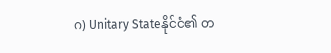ဂ) Unitary Stateနိုင်ငံ၏ တ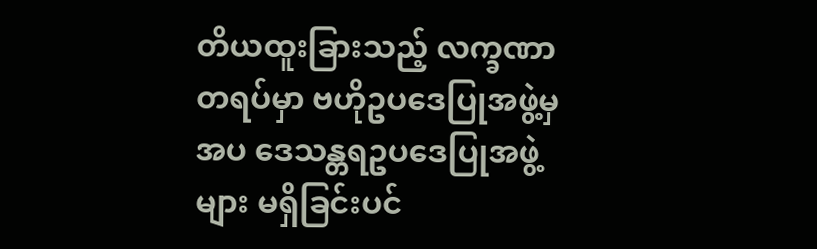တိယထူးခြားသည့် လက္ခဏာတရပ်မှာ ဗဟိုဥပဒေပြုအဖွဲ့မှအပ ဒေသန္တရဥပဒေပြုအဖွဲ့များ မရှိခြင်းပင်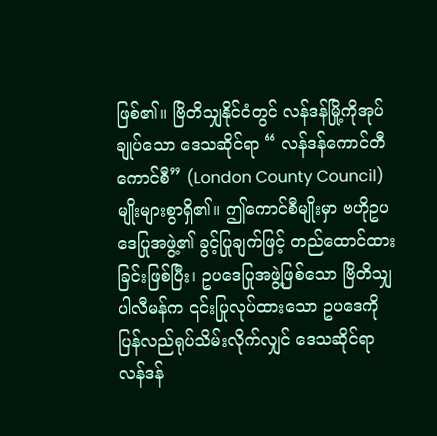ဖြစ်၏။ ဗြိတိသျှနိုင်ငံတွင် လန်ဒန်မြို့ကိုအုပ်ချုပ်သော ဒေသဆိုင်ရာ “ လန်ဒန်ကောင်တီ ကောင်စီ” (London County Council) မျိုးများစွာရှိ၏။ ဤကောင်စီမျိုးမှာ ဗဟိုဥပဒေပြုအဖွဲ့၏ ခွင့်ပြုချက်ဖြင့် တည်ထောင်ထားခြင်းဖြစ်ပြီး၊ ဥပဒေပြုအဖွဲ့ဖြစ်သော ဗြိတိသျှပါလီမန်က ၎င်းပြုလုပ်ထားသော ဥပဒေကို ပြန်လည်ရုပ်သိမ်းလိုက်လျှင် ဒေသဆိုင်ရာ လန်ဒန်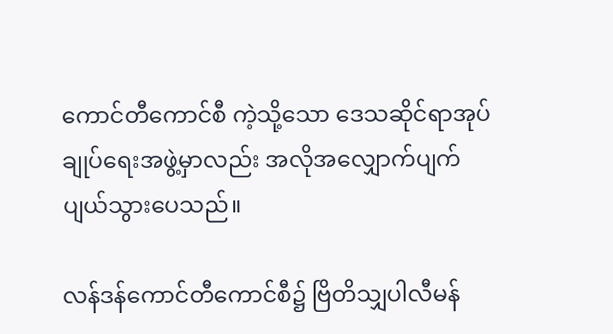ကောင်တီကောင်စီ ကဲ့သို့သော ဒေသဆိုင်ရာအုပ်ချုပ်ရေးအဖွဲ့မှာလည်း အလိုအလျှောက်ပျက်ပျယ်သွားပေသည်။

လန်ဒန်ကောင်တီကောင်စီ၌ ဗြိတိသျှပါလီမန်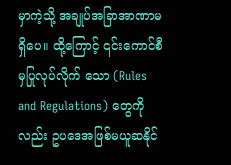မှာကဲ့သို့ အချုပ်အခြာအာဏာမရှိပေ။ ထို့ကြောင့် ၎င်းကောင်စီမှပြုလုပ်လိုက် သော (Rules and Regulations) တွေကိုလည်း ဥပဒေအဖြစ်မယူဆနိုင်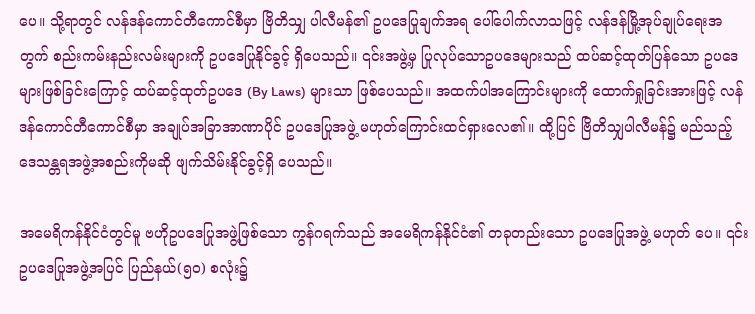ပေ။ သို့ရာတွင် လန်ဒန်ကောင်တီကောင်စီမှာ ဗြိတိသျှ ပါလီမန်၏ ဥပဒေပြုချက်အရ ပေါ်ပေါက်လာသဖြင့် လန်ဒန်မြို့အုပ်ချုပ်ရေးအတွက် စည်းကမ်းနည်းလမ်းများကို ဥပဒေပြုနိုင်ခွင့် ရှိပေသည်။ ၎င်းအဖွဲ့မှ ပြုလုပ်သောဥပဒေများသည် ထပ်ဆင့်ထုတ်ပြန်သော ဥပဒေများဖြစ်ခြင်းကြောင့် ထပ်ဆင့်ထုတ်ဥပဒေ (By Laws) များသာ ဖြစ်ပေသည်။ အထက်ပါအကြောင်းများကို ထောက်ရှုခြင်းအားဖြင့် လန်ဒန်ကောင်တီကောင်စီမှာ အချုပ်အခြာအာဏာပိုင် ဥပဒေပြုအဖွဲ့ မဟုတ်ကြောင်းထင်ရှားလေ၏။ ထို့ပြင် ဗြိတိသျှပါလီမန်၌ မည်သည့်ဒေသန္တရအဖွဲ့အစည်းကိုမဆို ဖျက်သိမ်းနိုင်ခွင့်ရှိ ပေသည်။

အမေရိကန်နိုင်ငံတွင်မူ ဗဟိုဥပဒေပြုအဖွဲ့ဖြစ်သော ကွန်ဂရက်သည် အမေရိကန်နိုင်ငံ၏ တခုတည်းသော ဥပဒေပြုအဖွဲ့ မဟုတ် ပေ။ ၎င်းဥပဒေပြုအဖွဲ့အပြင် ပြည်နယ်(၅၀) စလုံး၌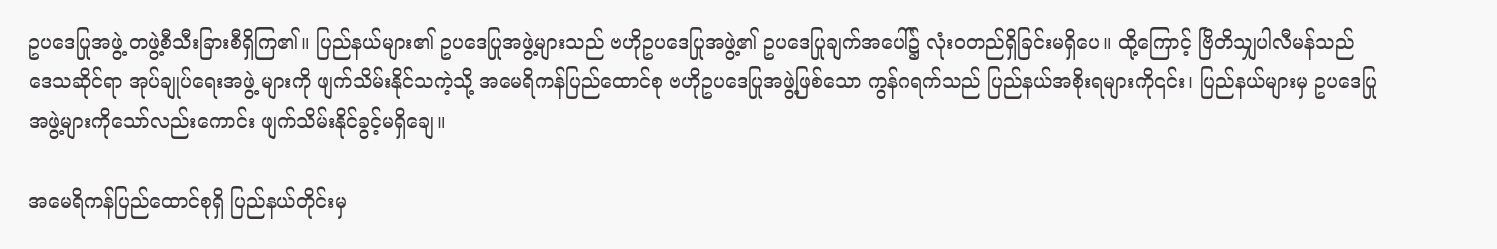ဥပဒေပြုအဖွဲ့ တဖွဲ့စီသီးခြားစီရှိကြ၏။ ပြည်နယ်များ၏ ဥပဒေပြုအဖွဲ့များသည် ဗဟိုဥပဒေပြုအဖွဲ့၏ ဥပဒေပြုချက်အပေါ်၌ လုံးဝတည်ရှိခြင်းမရှိပေ။ ထို့ကြောင့် ဗြိတိသျှပါလီမန်သည် ဒေသဆိုင်ရာ အုပ်ချုပ်ရေးအဖွဲ့ များကို ဖျက်သိမ်းနိုင်သကဲ့သို့ အမေရိကန်ပြည်ထောင်စု ဗဟိုဥပဒေပြုအဖွဲ့ဖြစ်သော ကွန်ဂရက်သည် ပြည်နယ်အစိုးရများကို၎င်း၊ ပြည်နယ်များမှ ဥပဒေပြုအဖွဲ့များကိုသော်လည်းကောင်း ဖျက်သိမ်းနိုင်ခွင့်မရှိချေ။

အမေရိကန်ပြည်ထောင်စုရှိ ပြည်နယ်တိုင်းမှ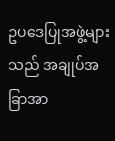ဥပဒေပြုအဖွဲ့များသည် အချုပ်အခြာအာ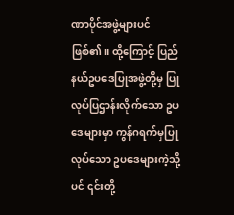ဏာပိုင်အဖွဲ့များပင်ဖြစ်၏။ ထို့ကြောင့် ပြည်နယ်ဥပဒေပြုအဖွဲ့တို့မှ ပြုလုပ်ပြဌာန်းလိုက်သော ဥပဒေများမှာ ကွန်ဂရက်မှပြုလုပ်သော ဥပဒေများကဲ့သို့ပင် ၎င်းတို့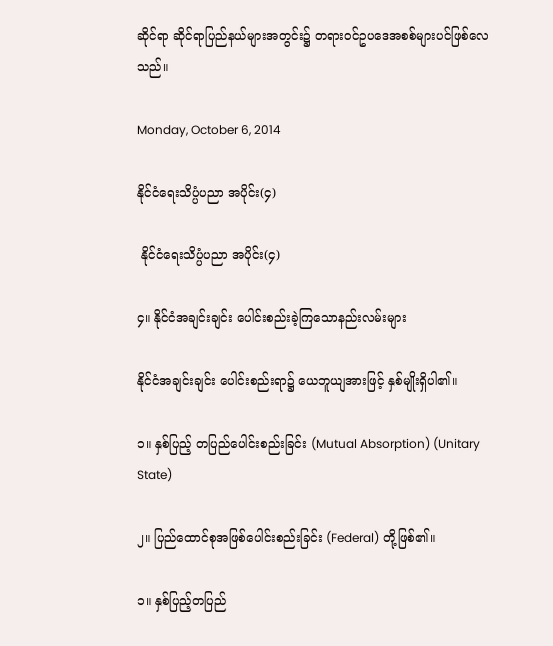ဆိုင်ရာ ဆိုင်ရာပြည်နယ်များအတွင်း၌ တရားဝင်ဥပဒေအစစ်များပင်ဖြစ်လေသည်။

Monday, October 6, 2014

နိုင်ငံရေးသိပ္ပံပညာ အပိုင်း(၄)

 နိုင်ငံရေးသိပ္ပံပညာ အပိုင်း(၄)

၄။ နိုင်ငံအချင်းချင်း ပေါင်းစည်းခဲ့ကြသောနည်းလမ်းများ

နိုင်ငံအချင်းချင်း ပေါင်းစည်းရာ၌ ယေဘူယျအားဖြင့် နှစ်မျိုးရှိပါ၏။

၁။ နှစ်ပြည့် တပြည်ပေါင်းစည်းခြင်း (Mutual Absorption) (Unitary State)

၂။ ပြည်ထောင်စုအဖြစ်ပေါင်းစည်းခြင်း (Federal) တို့ဖြစ်၏။

၁။ နှစ်ပြည့်တပြည်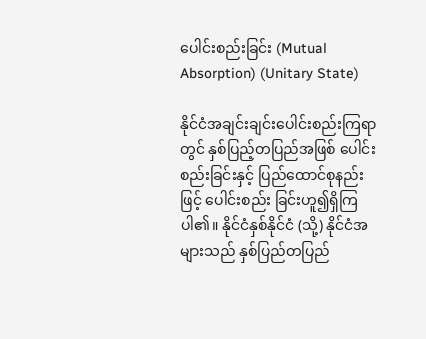ပေါင်းစည်းခြင်း (Mutual Absorption) (Unitary State)

နိုင်ငံအချင်းချင်းပေါင်းစည်းကြရာတွင် နှစ်ပြည့်တပြည်အဖြစ် ပေါင်းစည်းခြင်းနှင့် ပြည်ထောင်စုနည်းဖြင့် ပေါင်းစည်း ခြင်းဟူ၍ရှိကြပါ၏။ နိုင်ငံနှစ်နိုင်ငံ (သို့) နိုင်ငံအများသည် နှစ်ပြည်တပြည်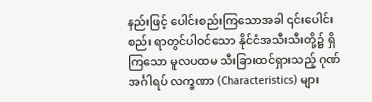နည်းဖြင့် ပေါင်းစည်းကြသောအခါ ၎င်းပေါင်းစည်း ရာတွင်ပါဝင်သော နိုင်ငံအသီးသီးတို့၌ ရှိကြသော မူလပထမ သီးခြားထင်ရှားသည့် ဂုဏ်အင်္ဂါရပ် လက္ခဏာ (Characteristics) များ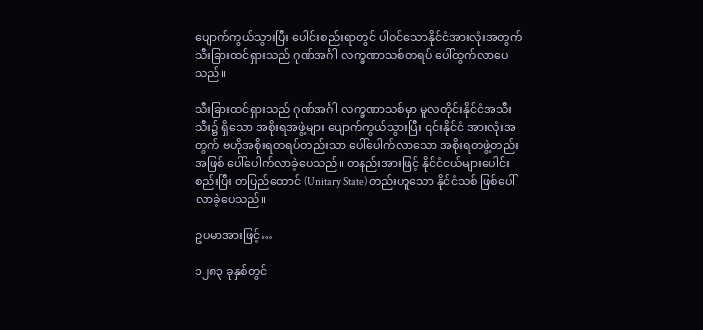ပျောက်ကွယ်သွားပြီး ပေါင်းစည်းရာတွင် ပါဝင်သောနိုင်ငံအားလုံးအတွက် သီးခြားထင်ရှားသည် ဂုဏ်အင်္ဂါ လက္ခဏာသစ်တရပ် ပေါ်ထွက်လာပေသည်။

သီးခြားထင်ရှားသည် ဂုဏ်အင်္ဂါ လက္ခဏာသစ်မှာ မူလတိုင်းနိုင်ငံအသီးသီး၌ ရှိသော အစိုးရအဖွဲ့များ ပျောက်ကွယ်သွားပြီး ၎င်းနိုင်ငံ အားလုံးအတွက် ဗဟိုအစိုးရတရပ်တည်းသာ ပေါ်ပေါက်လာသော အစိုးရတဖွဲ့တည်းအဖြစ် ပေါ်ပေါက်လာခဲ့ပေသည်။ တနည်းအားဖြင့် နိုင်ငံငယ်များပေါင်းစည်းပြီး တပြည်ထောင် (Unitary State) တည်းဟူသော နိုင်ငံသစ် ဖြစ်ပေါ်လာခဲ့ပေသည်။

ဥပမာအားဖြင့်…

၁၂၈၃ ခုနှစ်တွင်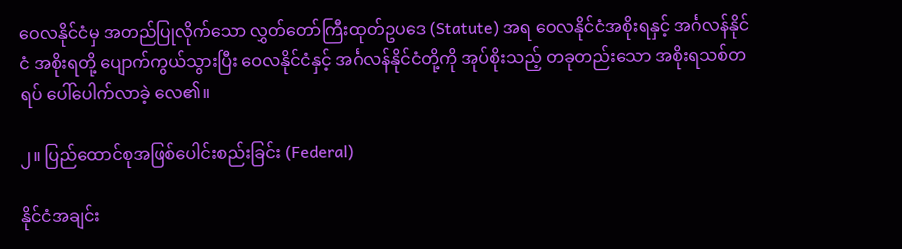ဝေလနိုင်ငံမှ အတည်ပြုလိုက်သော လွှတ်တော်ကြီးထုတ်ဥပဒေ (Statute) အရ ဝေလနိုင်ငံအစိုးရနှင့် အင်္ဂလန်နိုင်ငံ အစိုးရတို့ ပျောက်ကွယ်သွားပြီး ဝေလနိုင်ငံနှင့် အင်္ဂလန်နိုင်ငံတို့ကို အုပ်စိုးသည့် တခုတည်းသော အစိုးရသစ်တရပ် ပေါ်ပေါက်လာခဲ့ လေ၏။

၂။ ပြည်ထောင်စုအဖြစ်ပေါင်းစည်းခြင်း (Federal)

နိုင်ငံအချင်း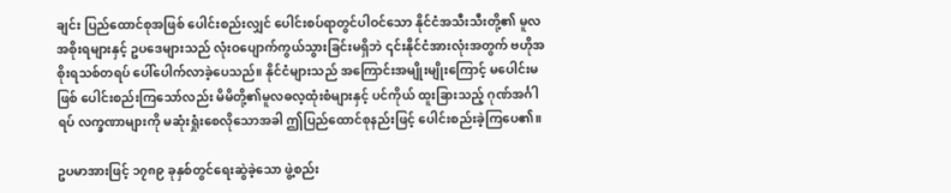ချင်း ပြည်ထောင်စုအဖြစ် ပေါင်းစည်းလျှင် ပေါင်းစပ်ရာတွင်ပါဝင်သော နိုင်ငံအသီးသီးတို့၏ မူလအစိုးရများနှင့် ဥပဒေများသည် လုံးဝပျောက်ကွယ်သွားခြင်းမရှိဘဲ ၎င်းနိုင်ငံအားလုံးအတွက် ဗဟိုအစိုးရသစ်တရပ် ပေါ်ပေါက်လာခဲ့ပေသည်။ နိုင်ငံများသည် အကြောင်းအမျိုးမျိုးကြောင့် မပေါင်းမဖြစ် ပေါင်းစည်းကြသော်လည်း မိမိတို့၏မူလဓလ့ထုံးစံများနှင့် ပင်ကိုယ် ထူးခြားသည့် ဂုဏ်အင်္ဂါရပ် လက္ခဏာများကို မဆုံးရှုံးစေလိုသောအခါ ဤပြည်ထောင်စုနည်းဖြင့် ပေါင်းစည်းခဲ့ကြပေ၏။

ဥပမာအားဖြင့် ၁၇၈၉ ခုနှစ်တွင်ရေးဆွဲခဲ့သော ဖွဲ့စည်း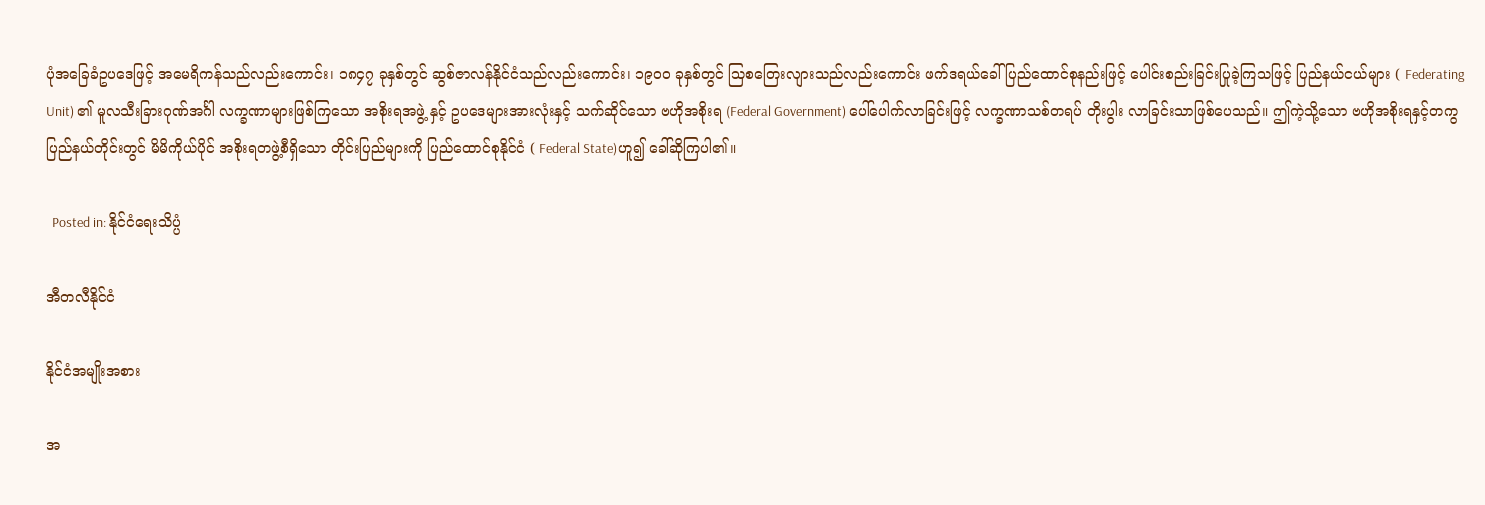ပုံအခြေခံဥပဒေဖြင့် အမေရိကန်သည်လည်းကောင်း၊ ၁၈၄၇ ခုနှစ်တွင် ဆွစ်ဇာလန်နိုင်ငံသည်လည်းကောင်း၊ ၁၉၀၀ ခုနှစ်တွင် သြစတြေးလျားသည်လည်းကောင်း ဖက်ဒရယ်ခေါ် ပြည်ထောင်စုနည်းဖြင့် ပေါင်းစည်းခြင်းပြုခဲ့ကြသဖြင့် ပြည်နယ်ငယ်များ ( Federating Unit) ၏ မူလသီးခြားဂုဏ်အင်္ဂါ လက္ခဏာများဖြစ်ကြသော အစိုးရအဖွဲ့ နှင့် ဥပဒေများအားလုံးနှင့် သက်ဆိုင်သော ဗဟိုအစိုးရ (Federal Government) ပေါ်ပေါက်လာခြင်းဖြင့် လက္ခဏာသစ်တရပ် တိုးပွါး လာခြင်းသာဖြစ်ပေသည်။ ဤကဲ့သို့သော ဗဟိုအစိုးရနှင့်တကွ ပြည်နယ်တိုင်းတွင် မိမိကိုယ်ပိုင် အစိုးရတဖွဲ့စီရှိသော တိုင်းပြည်များကို ပြည်ထောင်စုနိုင်ငံ ( Federal State)ဟူ၍ ခေါ်ဆိုကြပါ၏။

  Posted in: နိုင်ငံရေးသိပ္ပံ

အီတလီနိုင်ငံ

နိုင်ငံအမျိုးအစား

အ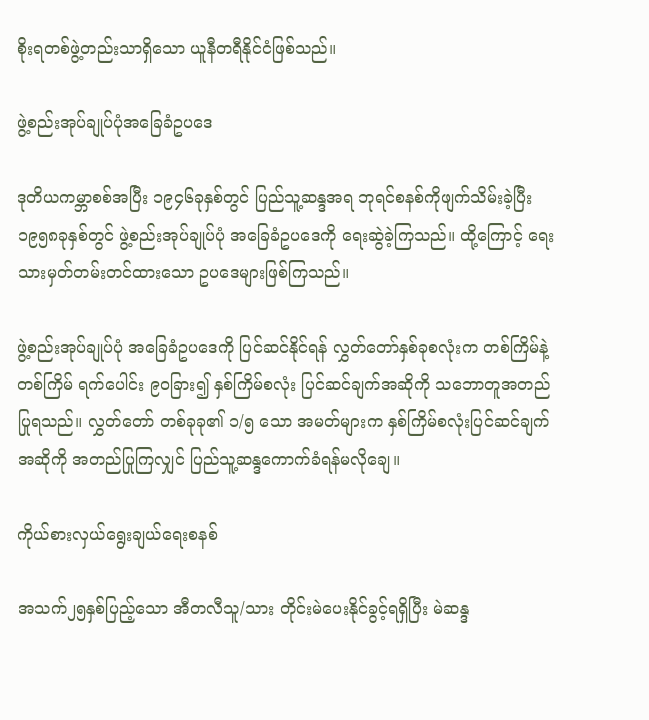စိုးရတစ်ဖွဲ့တည်းသာရှိသော ယူနီတရီနိုင်ငံဖြစ်သည်။

ဖွဲ့စည်းအုပ်ချုပ်ပုံအခြေခံဥပဒေ

ဒုတိယကမ္ဘာစစ်အပြီး ၁၉၄၆ခုနှစ်တွင် ပြည်သူ့ဆန္ဒအရ ဘုရင်စနစ်ကိုဖျက်သိမ်းခဲ့ပြီး ၁၉၅၈ခုနှစ်တွင် ဖွဲ့စည်းအုပ်ချုပ်ပုံ အခြေခံဥပဒေကို ရေးဆွဲခဲ့ကြသည်။ ထို့ကြောင့် ရေးသားမှတ်တမ်းတင်ထားသော ဥပဒေများဖြစ်ကြသည်။

ဖွဲ့စည်းအုပ်ချုပ်ပုံ အခြေခံဥပဒေကို ပြင်ဆင်နိုင်ရန် လွှတ်တော်နှစ်ခုစလုံးက တစ်ကြိမ်နဲ့တစ်ကြိမ် ရက်ပေါင်း ၉၀ခြား၍ နှစ်ကြိမ်စလုံး ပြင်ဆင်ချက်အဆိုကို သဘောတူအတည်ပြုရသည်။ လွှတ်တော် တစ်ခုခု၏ ၁/၅ သော အမတ်များက နှစ်ကြိမ်စလုံးပြင်ဆင်ချက်အဆိုကို အတည်ပြုကြလျှင် ပြည်သူ့ဆန္ဒကောက်ခံရန်မလိုချေ။

ကိုယ်စားလှယ်ရွေးချယ်ရေးစနစ်

အသက်၂၅နှစ်ပြည့်သော အီတလီသူ/သား တိုင်းမဲပေးနိုင်ခွင့်ရရှိပြီး မဲဆန္ဒ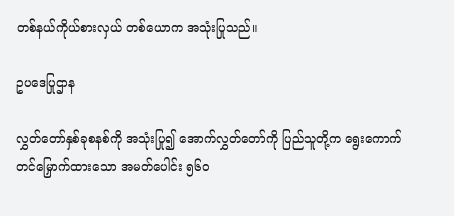တစ်နယ်ကိုယ်စားလှယ် တစ်ယောက အသုံးပြုသည်။

ဥပဒေပြုဌာန

လွှတ်တော်နှစ်ခုစနစ်ကို အသုံးပြု၍ အောက်လွှတ်တော်ကို ပြည်သူတို့က ရွေးကောက်တင်မြှောက်ထားသော အမတ်ပေါင်း ၅၆၀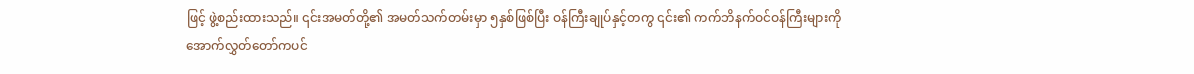ဖြင့် ဖွဲ့စည်းထားသည်။ ၎င်းအမတ်တို့၏ အမတ်သက်တမ်းမှာ ၅နှစ်ဖြစ်ပြီး ဝန်ကြီးချုပ်နှင့်တကွ ၎င်း၏ ကက်ဘိနက်ဝင်ဝန်ကြီးများကို အောက်လွှတ်တော်ကပင်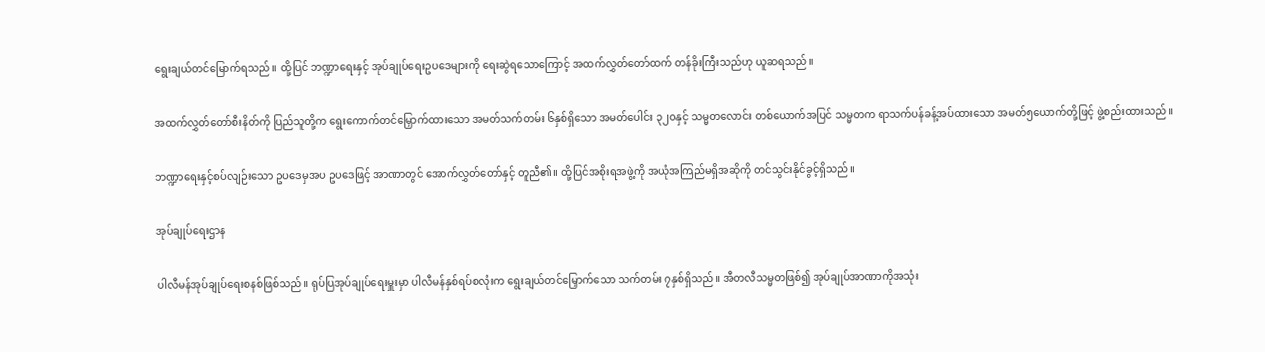ရွေးချယ်တင်မြောက်ရသည်။ ထို့ပြင် ဘဏ္ဍာရေးနှင့် အုပ်ချုပ်ရေးဥပဒေများကို ရေးဆွဲရသောကြောင့် အထက်လွှတ်တော်ထက် တန်ခိုးကြီးသည်ဟု ယူဆရသည်။

အထက်လွှတ်တော်စီးနိတ်ကို ပြည်သူတို့က ရွေးကောက်တင်မြှောက်ထားသော အမတ်သက်တမ်း ၆နှစ်ရှိသော အမတ်ပေါင်း ၃၂၀နှင့် သမ္မတလောင်း တစ်ယောက်အပြင် သမ္မတက ရာသက်ပန်ခန့်အပ်ထားသော အမတ်၅ယောက်တို့ဖြင့် ဖွဲ့စည်းထားသည်။

ဘဏ္ဍာရေးနှင့်စပ်လျဉ်းသော ဥပဒေမှအပ ဥပဒေဖြင့် အာဏာတွင် အောက်လွှတ်တော်နှင့် တူညီ၏။ ထို့ပြင်အစိုးရအဖွဲ့ကို အယုံအကြည်မရှိအဆိုကို တင်သွင်းနိုင်ခွင့်ရှိသည်။

အုပ်ချုပ်ရေးဌာန

ပါလီမန်အုပ်ချုပ်ရေးစနစ်ဖြစ်သည်။ ရုပ်ပြအုပ်ချုပ်ရေးမှူးမှာ ပါလီမန်နှစ်ရပ်စလုံးက ရွေးချယ်တင်မြှောက်သော သက်တမ်း ၇နှစ်ရှိသည်။ အီတလီသမ္မတဖြစ်၍ အုပ်ချုပ်အာဏာကိုအသုံး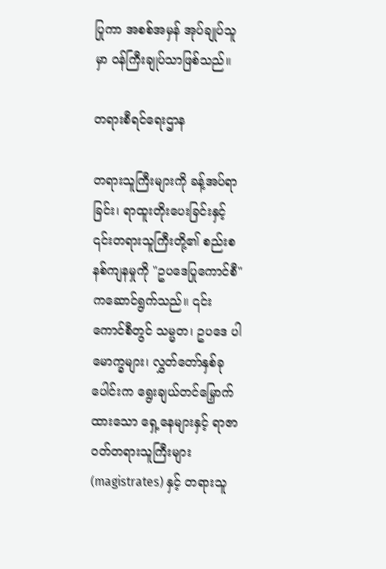ပြုကာ အစစ်အမှန် အုပ်ချုပ်သူမှာ ဝန်ကြီးချုပ်သာဖြစ်သည်။

တရားစီရင်ရေးဌာန

တရားသူကြီးများကို ခန့်အပ်ရာခြင်း၊ ရာထူးတိုးပေးခြင်းနှင့် ၎င်းတရားသူကြီးတို့၏ စည်းစနစ်ကျနမှုကို "ဥပဒေပြုကောင်စီ" ကဆောင်ရွက်သည်။ ၎င်းကောင်စီတွင် သမ္မတ၊ ဥပဒေ ပါမောက္ခများ၊ လွှတ်တော်နှစ်ခုပေါင်းက ရွေးချယ်တင်မြှောက်ထားသော ရှေ့နေများနှင့် ရာဇာဝတ်တရားသူကြီးများ (magistrates) နှင့် တရားသူ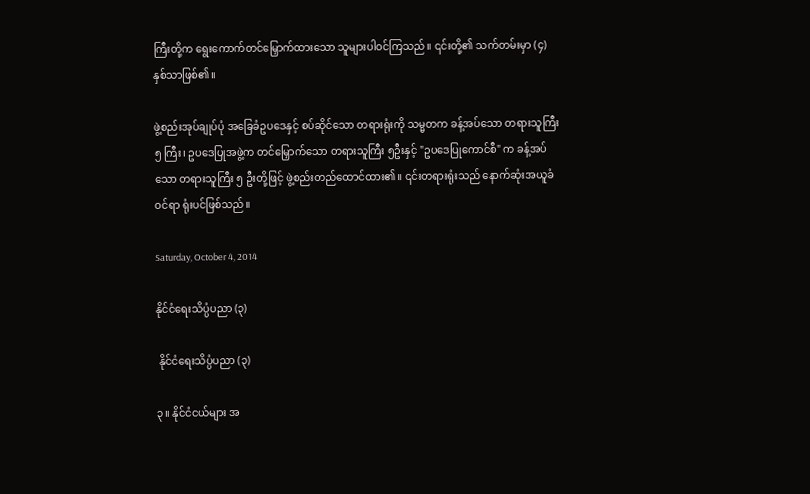ကြီးတို့က ရွေးကောက်တင်မြှောက်ထားသော သူများပါဝင်ကြသည်။ ၎င်းတို့၏ သက်တမ်းမှာ (၄) နှစ်သာဖြစ်၏။

ဖွဲ့စည်းအုပ်ချုပ်ပုံ အခြေခံဥပဒေနှင့် စပ်ဆိုင်သော တရားရုံးကို သမ္မတက ခန့်အပ်သော တရားသူကြီး ၅ ကြီး၊ ဥပဒေပြုအဖွဲ့က တင်မြှောက်သော တရားသူကြီး ၅ဦးနှင့် "ဥပဒေပြုကောင်စီ" က ခန့်အပ်သော တရားသူကြီး ၅ ဦးတို့ဖြင့် ဖွဲ့စည်းတည်ထောင်ထား၏။ ၎င်းတရားရုံးသည် နောက်ဆုံးအယူခံဝင်ရာ ရုံးပင်ဖြစ်သည်။

Saturday, October 4, 2014

နိုင်ငံရေးသိပ္ပံပညာ (၃)

 နိုင်ငံရေးသိပ္ပံပညာ (၃)

၃။ နိုင်ငံငယ်များ အ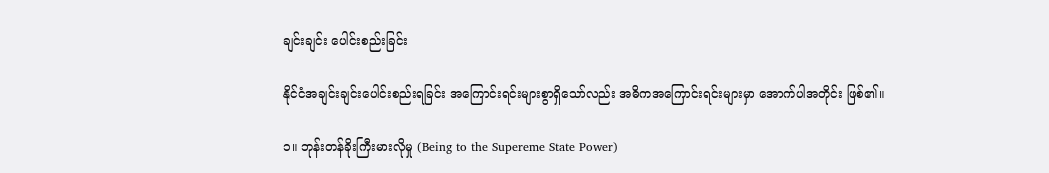ချင်းချင်း ပေါင်းစည်းခြင်း

နိုင်ငံအချင်းချင်းပေါင်းစည်းရခြင်း အကြောင်းရင်းများစွာရှိသော်လည်း အဓိကအကြောင်းရင်းများမှာ အောက်ပါအတိုင်း ဖြစ်၏။

၁။ ဘုန်းတန်ခိုးကြီးမားလိုမှု (Being to the Supereme State Power)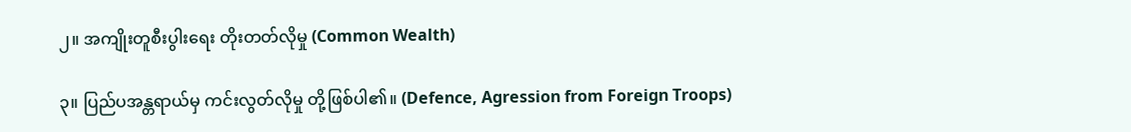၂။ အကျိုးတူစီးပွါးရေး တိုးတတ်လိုမှု (Common Wealth)

၃။ ပြည်ပအန္တရာယ်မှ ကင်းလွတ်လိုမှု တို့ဖြစ်ပါ၏။ (Defence, Agression from Foreign Troops)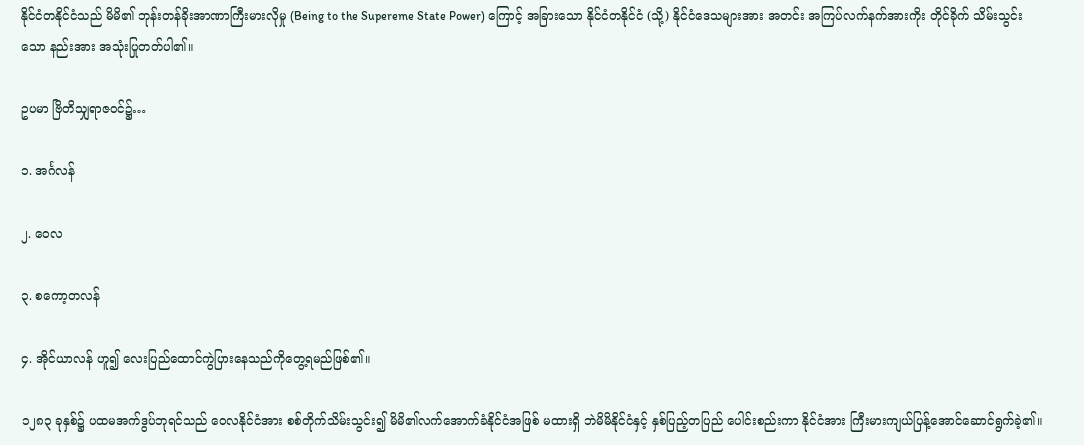နိုင်ငံတနိုင်ငံသည် မိမိ၏ ဘုန်းတန်ခိုးအာဏာကြီးမားလိုမှု (Being to the Supereme State Power) ကြောင့် အခြားသော နိုင်ငံတနိုင်ငံ (သို့) နိုင်ငံဒေသများအား အတင်း အကြပ်လက်နက်အားကိုး တိုင်ခိုက် သိမ်းသွင်းသော နည်းအား အသုံးပြုတတ်ပါ၏။

ဥပမာ ဗြိတိသျှရာဇဝင်၌…

၁. အင်္ဂလန်

၂. ဝေလ

၃. စကော့တလန်

၄. အိုင်ယာလန် ဟူ၍ လေးပြည်ထောင်ကွဲပြားနေသည်ကိုတွေ့ရမည်ဖြစ်၏။

၁၂၈၃ ခုနှစ်၌ ပထမအက်ဒွပ်ဘုရင်သည် ဝေလနိုင်ငံအား စစ်တိုက်သိမ်းသွင်း၍ မိမိ၏လက်အောက်ခံနိုင်ငံအဖြစ် မထားရှိ ဘဲမိမိနိုင်ငံနှင့် နှစ်ပြည့်တပြည် ပေါင်းစည်းကာ နိုင်ငံအား ကြီးမားကျယ်ပြန့်အောင်ဆောင်ရွက်ခဲ့၏။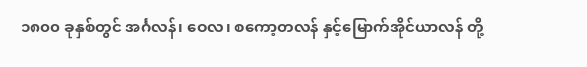၁၈၀၀ ခုနှစ်တွင် အင်္ဂလန်၊ ဝေလ၊ စကော့တလန် နှင့်မြောက်အိုင်ယာလန် တို့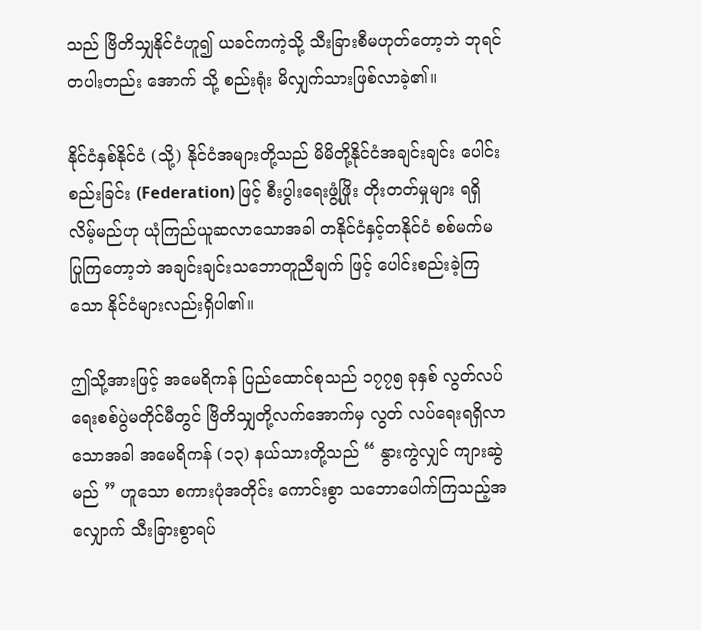သည် ဗြိတိသျှနိုင်ငံဟူ၍ ယခင်ကကဲ့သို့ သီးခြားစီမဟုတ်တော့ဘဲ ဘုရင်တပါးတည်း အောက် သို့ စည်းရုံး မိလျှက်သားဖြစ်လာခဲ့၏။

နိုင်ငံနှစ်နိုင်ငံ (သို့) နိုင်ငံအများတို့သည် မိမိတို့နိုင်ငံအချင်းချင်း ပေါင်းစည်းခြင်း (Federation) ဖြင့် စီးပွါးရေးဖွံ့ဖြိုး တိုးတတ်မှုများ ရရှိလိမ့်မည်ဟု ယုံကြည်ယူဆလာသောအခါ တနိုင်ငံနှင့်တနိုင်ငံ စစ်မက်မပြုကြတော့ဘဲ အချင်းချင်းသဘောတူညီချက် ဖြင့် ပေါင်းစည်းခဲ့ကြသော နိုင်ငံများလည်းရှိပါ၏။

ဤသို့အားဖြင့် အမေရိကန် ပြည်ထောင်စုသည် ၁၇၇၅ ခုနှစ် လွတ်လပ်ရေးစစ်ပွဲမတိုင်မီတွင် ဗြိတိသျှတို့လက်အောက်မှ လွတ် လပ်ရေးရရှိလာသောအခါ အမေရိကန် (၁၃) နယ်သားတို့သည် “ နွားကွဲလျှင် ကျားဆွဲမည် ” ဟူသော စကားပုံအတိုင်း ကောင်းစွာ သဘောပေါက်ကြသည့်အလျှောက် သီးခြားစွာရပ်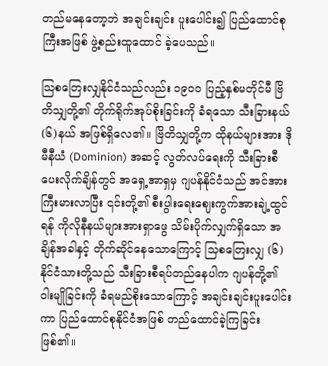တည်မနေတော့ဘဲ အချင်းချင်း ပူးပေါင်း၍ ပြည်ထောင်စုကြီးအဖြစ် ဖွဲ့စည်းထူထောင် ခဲ့ပေသည်။

သြစတြေးလျှနိုင်ငံသည်လည်း ၁၉၀၀ ပြည့်နှစ်မတိုင်မီ ဗြိတိသျှတို့၏ တိုက်ရိုက်အုပ်စိုးခြင်းကို ခံရသော သီးခြားနယ်(၆)နယ် အဖြစ်ရှိလေ၏။ ဗြိတိသျှတို့က ထိုနယ်များအား ဒိုမီနီယံ (Dominion) အဆင့် လွတ်လပ်ရေးကို သီးခြားစီပေးလိုက်ချိန်တွင် အရှေ့အာရှမှ ဂျပန်နိုင်ငံသည် အင်အားကြီးမားလာပြီး ၎င်းတို့၏ စီးပွါးရေးဈေးကွက်အားချဲ့ထွင်ရန် ကိုလိုနီနယ်များအားရှာဖွေ သိမ်းပိုက်လျှက်ရှိသော အချိန်အခါနှင့် တိုက်ဆိုင်နေသောကြောင့် သြစတြေးလျှ (၆) နိုင်ငံသားတို့သည် သီးခြားစီရပ်တည်နေပါက ဂျပန်တို့၏ ဝါးမျိုခြင်းကို ခံရမည်စိုးသောကြောင့် အချင်းချင်းပူးပေါင်းကာ ပြည်ထောင်စုနိုင်ငံအဖြစ် တည်ထောင်ခဲ့ကြခြင်းဖြစ်၏။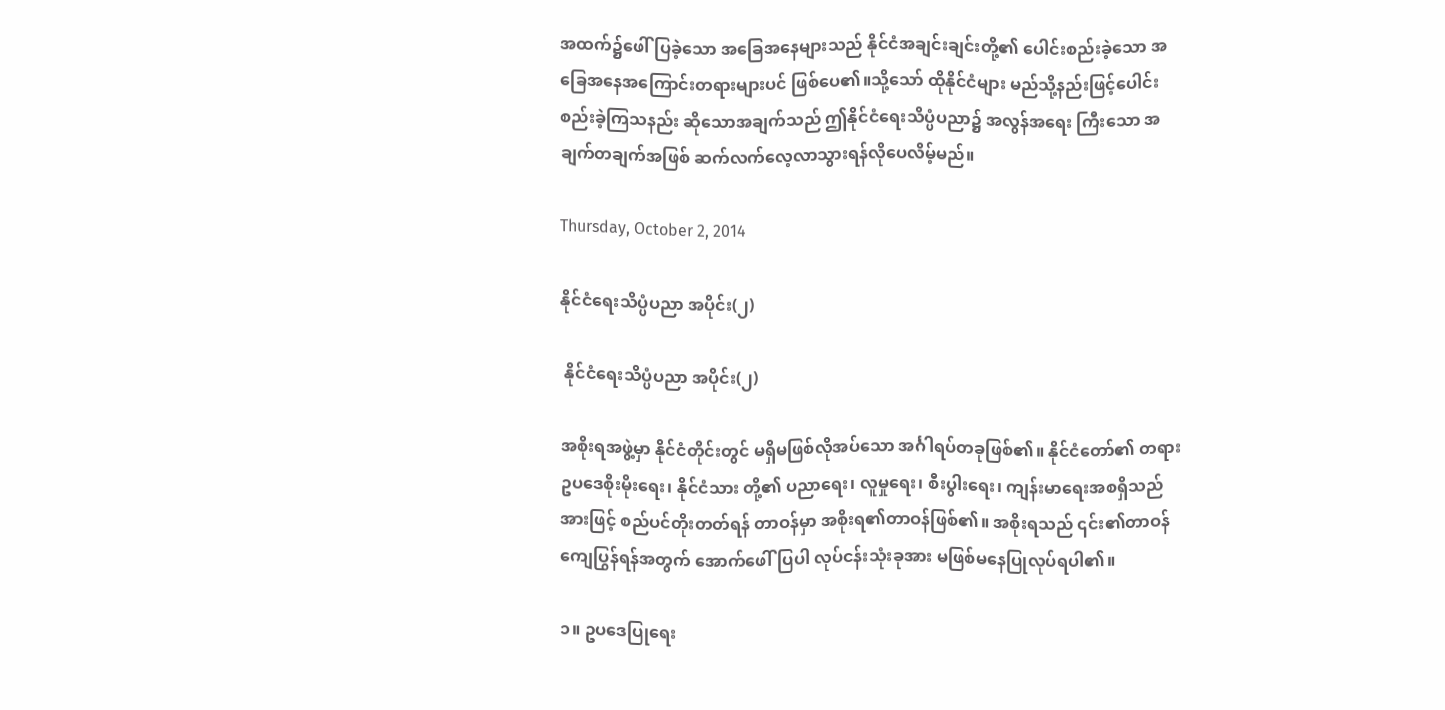အထက်၌ဖေါ်ပြခဲ့သော အခြေအနေများသည် နိုင်ငံအချင်းချင်းတို့၏ ပေါင်းစည်းခဲ့သော အခြေအနေအကြောင်းတရားများပင် ဖြစ်ပေ၏။သို့သော် ထိုနိုင်ငံများ မည်သို့နည်းဖြင့်ပေါင်းစည်းခဲ့ကြသနည်း ဆိုသောအချက်သည် ဤနိုင်ငံရေးသိပ္ပံပညာ၌ အလွန်အရေး ကြီးသော အချက်တချက်အဖြစ် ဆက်လက်လေ့လာသွားရန်လိုပေလိမ့်မည်။

Thursday, October 2, 2014

နိုင်ငံရေးသိပ္ပံပညာ အပိုင်း(၂)

 နိုင်ငံရေးသိပ္ပံပညာ အပိုင်း(၂)

အစိုးရအဖွဲ့မှာ နိုင်ငံတိုင်းတွင် မရှိမဖြစ်လိုအပ်သော အင်္ဂါရပ်တခုဖြစ်၏။ နိုင်ငံတော်၏ တရားဥပဒေစိုးမိုးရေး၊ နိုင်ငံသား တို့၏ ပညာရေး၊ လူမှုရေး၊ စီးပွါးရေး၊ ကျန်းမာရေးအစရှိသည်အားဖြင့် စည်ပင်တိုးတတ်ရန် တာဝန်မှာ အစိုးရ၏တာဝန်ဖြစ်၏။ အစိုးရသည် ၎င်း၏တာဝန် ကျေပြွန်ရန်အတွက် အောက်ဖေါ်ပြပါ လုပ်ငန်းသုံးခုအား မဖြစ်မနေပြုလုပ်ရပါ၏။

၁။ ဥပဒေပြုရေး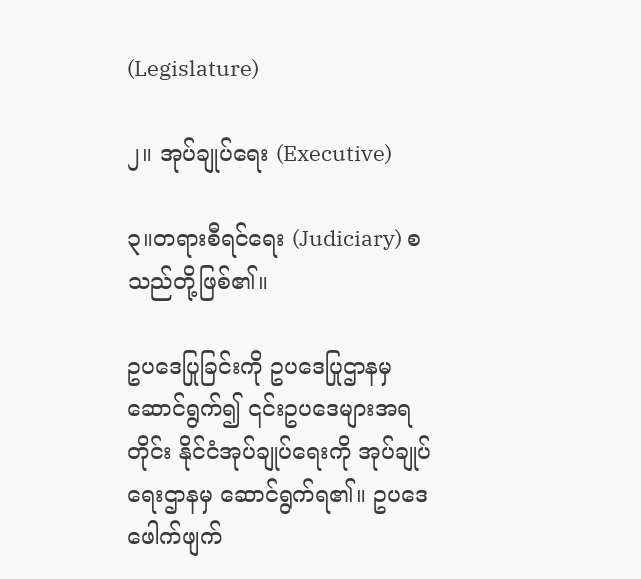(Legislature)

၂။ အုပ်ချုပ်ရေး (Executive)

၃။တရားစီရင်ရေး (Judiciary) စသည်တို့ဖြစ်၏။

ဥပဒေပြုခြင်းကို ဥပဒေပြုဌာနမှ ဆောင်ရွက်၍ ၎င်းဥပဒေများအရတိုင်း နိုင်ငံအုပ်ချုပ်ရေးကို အုပ်ချုပ်ရေးဌာနမှ ဆောင်ရွက်ရ၏။ ဥပဒေဖေါက်ဖျက်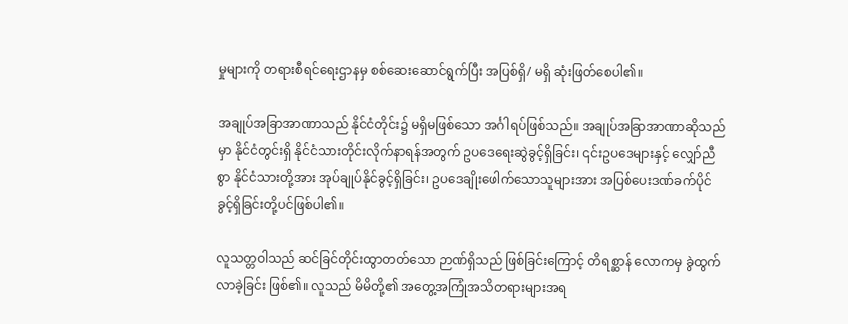မှုများကို တရားစီရင်ရေးဌာနမှ စစ်ဆေးဆောင်ရွက်ပြီး အပြစ်ရှိ/ မရှိ ဆုံးဖြတ်စေပါ၏။

အချုပ်အခြာအာဏာသည် နိုင်ငံတိုင်း၌ မရှိမဖြစ်သော အင်္ဂါရပ်ဖြစ်သည်။ အချုပ်အခြာအာဏာဆိုသည်မှာ နိုင်ငံတွင်းရှိ နိုင်ငံသားတိုင်းလိုက်နာရန်အတွက် ဥပဒေရေးဆွဲခွင့်ရှိခြင်း၊ ၎င်းဥပဒေများနှင့် လျှော်ညီစွာ နိုင်ငံသားတို့အား အုပ်ချုပ်နိုင်ခွင့်ရှိခြင်း၊ ဥပဒေချိုးဖေါက်သောသူများအား အပြစ်ပေးဒဏ်ခက်ပိုင်ခွင့်ရှိခြင်းတို့ပင်ဖြစ်ပါ၏။

လူသတ္တဝါသည် ဆင်ခြင်တိုင်းထွာတတ်သော ဉာဏ်ရှိသည် ဖြစ်ခြင်းကြောင့် တိရစ္ဆာန် လောကမှ ခွဲထွက်လာခဲ့ခြင်း ဖြစ်၏။ လူသည် မိမိတို့၏ အတွေ့အကြုံအသိတရားများအရ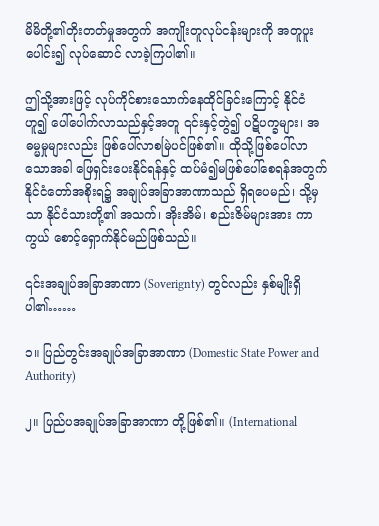မိမိတို့၏တိုးတတ်မှုအတွက် အကျိုးတူလုပ်ငန်းများကို အတူပူးပေါင်း၍ လုပ်ဆောင် လာခဲ့ကြပါ၏။

ဤသို့အားဖြင့် လုပ်ကိုင်စားသောက်နေထိုင်ခြင်းကြောင့် နိုင်ငံဟူ၍ ပေါ်ပေါက်လာသည်နှင့်အတူ ၎င်းနှင့်တွဲ၍ ပဋိပက္ခများ၊ အဓမ္မမှုများလည်း ဖြစ်ပေါ်လာစမြဲပင်ဖြစ်၏။ ထိုသို့ဖြစ်ပေါ်လာသောအခါ ဖြေရှင်းပေးနိုင်ရန်နှင့် ထပ်မံ၍မဖြစ်ပေါ်စေရန်အတွက် နိုင်ငံတော်အစိုးရ၌ အချုပ်အခြာအာဏာသည် ရှိရပေမည်၊ သို့မှသာ နိုင်ငံသားတို့၏ အသက်၊ အိုးအိမ်၊ စည်းဇိမ်များအား ကာကွယ် စောင့်ရှောက်နိုင်မည်ဖြစ်သည်။

၎င်းအချုပ်အခြာအာဏာ (Soverignty) တွင်လည်း နှစ်မျိုးရှိပါ၏……

၁။ ပြည်တွင်းအချုပ်အခြာအာဏာ (Domestic State Power and Authority)

၂။ ပြည်ပအချုပ်အခြာအာဏာ တို့ဖြစ်၏။ (International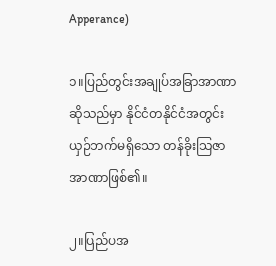Apperance)

၁။ပြည်တွင်းအချုပ်အခြာအာဏာ ဆိုသည်မှာ နိုင်ငံတနိုင်ငံအတွင်း ယှဉ်ဘက်မရှိသော တန်ခိုးသြဇာအာဏာဖြစ်၏။

၂။ပြည်ပအ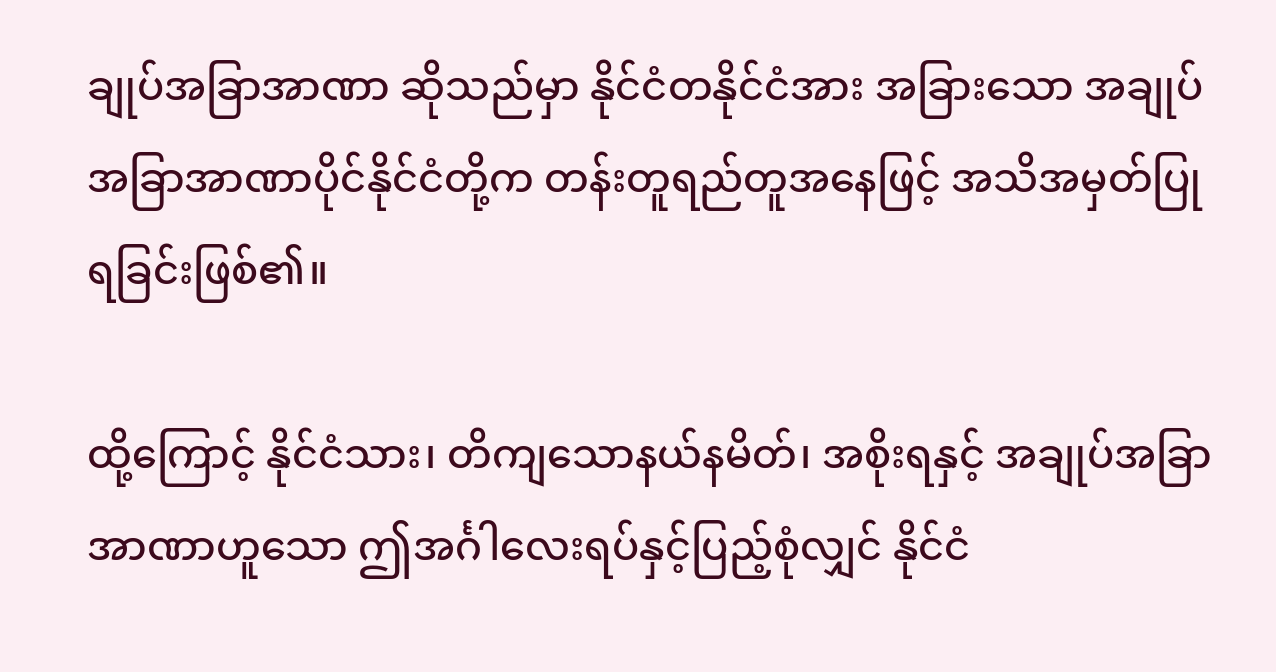ချုပ်အခြာအာဏာ ဆိုသည်မှာ နိုင်ငံတနိုင်ငံအား အခြားသော အချုပ်အခြာအာဏာပိုင်နိုင်ငံတို့က တန်းတူရည်တူအနေဖြင့် အသိအမှတ်ပြုရခြင်းဖြစ်၏။

ထို့ကြောင့် နိုင်ငံသား၊ တိကျသောနယ်နမိတ်၊ အစိုးရနှင့် အချုပ်အခြာအာဏာဟူသော ဤအင်္ဂါလေးရပ်နှင့်ပြည့်စုံလျှင် နိုင်ငံ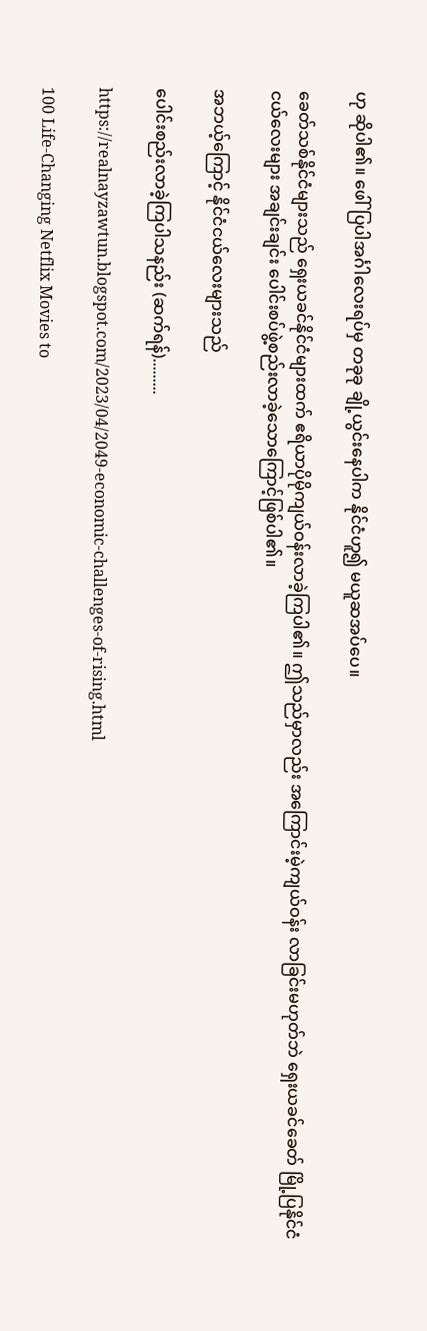ဟု ဆိုပါ၏။ ဖေါ်ပြပါအင်္ဂါလေးရပ်မှ တခုခု ချို့ယွင်းနေပါက နိုင်ငံဟူ၍ မယူဆအပ်ပေ။

ခေတ်သစ်နိုင်ငံများသည် ရှေးယခင်နိုင်ငံများထက် ဧရိယာပိုမိုကျယ်ဝန်းလာခဲ့ကြပါ၏။ ဤသည်မှာလည်း အကြောင်းမဲ့ကျယ်ဝန်း လာခြင်းမဟုတ်ဘဲ ရှေးယခင်ခေတ် မြို့ပြနိုင်ငံငယ်လေးများ အချင်းချင်း ပေါင်းစပ်ဖွဲ့စည်းလာခဲ့သောကြောင့်ဖြစ်ပါ၏။

အဘယ့်ကြောင့် နိုင်ငံငယ်လေးများသည်

ပေါင်းစည်းလာခဲ့ကြပါသနည်း (ဆက်ရန်).........

https://realnayzawtun.blogspot.com/2023/04/2049-economic-challenges-of-rising.html

100 Life-Changing Netflix Movies to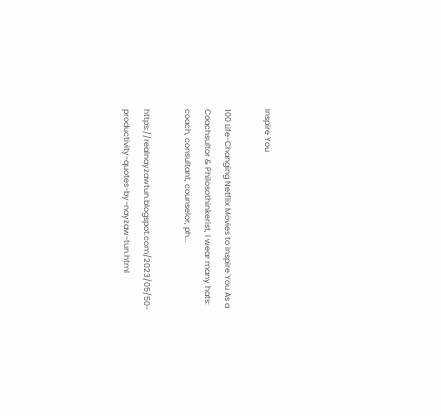Inspire You

100 Life-Changing Netflix Movies to Inspire You As a Coachsultor & Philosothinkerist, I wear many hats: coach, consultant, counselor, ph...

https://realnayzawtun.blogspot.com/2023/05/50-productivity-quotes-by-nayzaw-tun.html